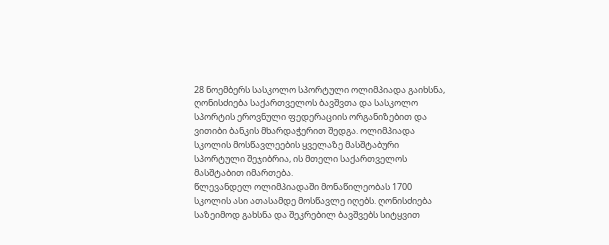28 ნოემბერს სასკოლო სპორტული ოლიმპიადა გაიხსნა, ღონისძიება საქართველოს ბავშვთა და სასკოლო სპორტის ეროვნული ფედერაციის ორგანიზებით და ვითიბი ბანკის მხარდაჭერით შედგა. ოლიმპიადა სკოლის მოსწავლეების ყველაზე მასშტაბური სპორტული შეჯიბრია, ის მთელი საქართველოს მასშტაბით იმართება.
წლევანდელ ოლიმპიადაში მონაწილეობას 1700 სკოლის ასი ათასამდე მოსწავლე იღებს. ღონისძიება საზეიმოდ გახსნა და შეკრებილ ბავშვებს სიტყვით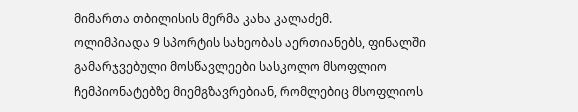მიმართა თბილისის მერმა კახა კალაძემ.
ოლიმპიადა 9 სპორტის სახეობას აერთიანებს, ფინალში გამარჯვებული მოსწავლეები სასკოლო მსოფლიო ჩემპიონატებზე მიემგზავრებიან, რომლებიც მსოფლიოს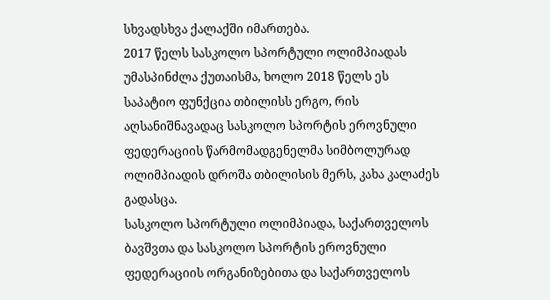სხვადსხვა ქალაქში იმართება.
2017 წელს სასკოლო სპორტული ოლიმპიადას უმასპინძლა ქუთაისმა, ხოლო 2018 წელს ეს საპატიო ფუნქცია თბილისს ერგო, რის აღსანიშნავადაც სასკოლო სპორტის ეროვნული ფედერაციის წარმომადგენელმა სიმბოლურად ოლიმპიადის დროშა თბილისის მერს, კახა კალაძეს გადასცა.
სასკოლო სპორტული ოლიმპიადა, საქართველოს ბავშვთა და სასკოლო სპორტის ეროვნული ფედერაციის ორგანიზებითა და საქართველოს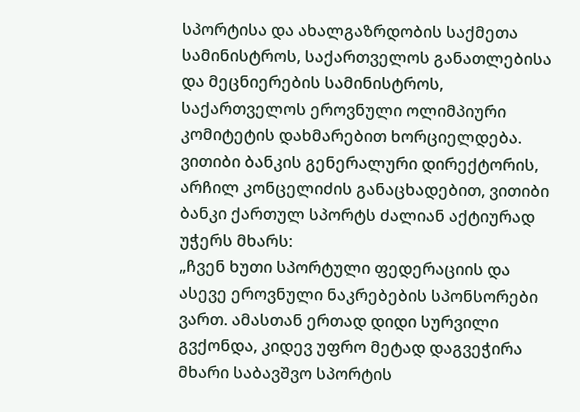სპორტისა და ახალგაზრდობის საქმეთა სამინისტროს, საქართველოს განათლებისა და მეცნიერების სამინისტროს, საქართველოს ეროვნული ოლიმპიური კომიტეტის დახმარებით ხორციელდება.
ვითიბი ბანკის გენერალური დირექტორის, არჩილ კონცელიძის განაცხადებით, ვითიბი ბანკი ქართულ სპორტს ძალიან აქტიურად უჭერს მხარს:
„ჩვენ ხუთი სპორტული ფედერაციის და ასევე ეროვნული ნაკრებების სპონსორები ვართ. ამასთან ერთად დიდი სურვილი გვქონდა, კიდევ უფრო მეტად დაგვეჭირა მხარი საბავშვო სპორტის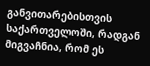განვითარებისთვის საქართველოში, რადგან მიგვაჩნია, რომ ეს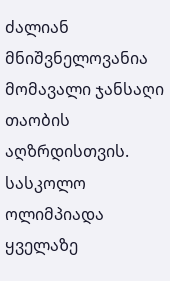ძალიან მნიშვნელოვანია მომავალი ჯანსაღი თაობის აღზრდისთვის. სასკოლო ოლიმპიადა ყველაზე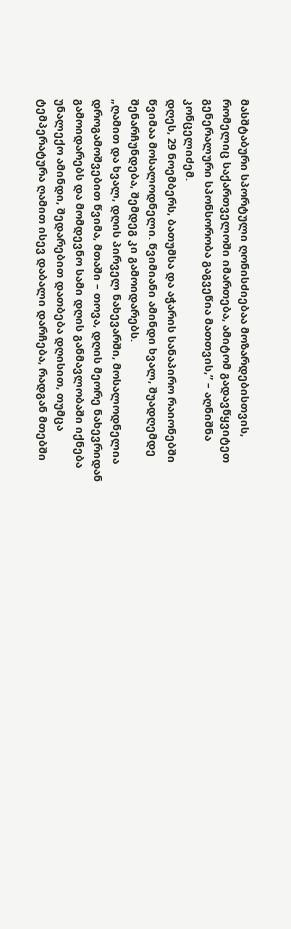მასშტაბური სპორტული ღონისძიებაა მოზარდებისთვის, რომელიც საქართველოში იმართება, ამიტომ გადავწყვიტეთ გენერალური სპონსორობა გაგვეწია მათთვის,” – აღნიშნა კონცელიძემ.
დღეს, 29 ნოემბერს, ბათუმსა და აჭარის სანაპირო რაიონებში წვიმაა მოსალოდნელი. წვიმიანი ამინდი ხვალ, შუადღემდე შენარჩუნდება, შემდეგ კი გამოიდარებს.
„ღამით და ხვალ, დღის პირველ ნახევარში, მოსალოდნელია დროგამოშვებით წვიმა, მთაში – თოვა, დღის მეორე ნახევრიდან გამოიდარებს და მომდევნო სამი დღის განმავლობაში იქნება უნალექო ამინდი, შედარებით დათბება დღისით, თუმცა ტემპერატურა ღამით ისევ დაბალი დარჩება, რადგან მთებში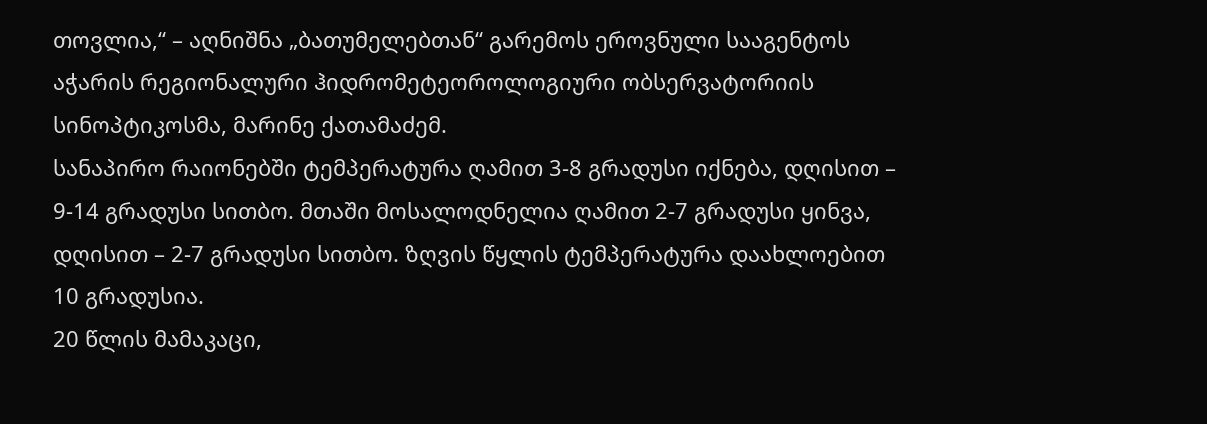თოვლია,“ – აღნიშნა „ბათუმელებთან“ გარემოს ეროვნული სააგენტოს აჭარის რეგიონალური ჰიდრომეტეოროლოგიური ობსერვატორიის სინოპტიკოსმა, მარინე ქათამაძემ.
სანაპირო რაიონებში ტემპერატურა ღამით 3-8 გრადუსი იქნება, დღისით – 9-14 გრადუსი სითბო. მთაში მოსალოდნელია ღამით 2-7 გრადუსი ყინვა, დღისით – 2-7 გრადუსი სითბო. ზღვის წყლის ტემპერატურა დაახლოებით 10 გრადუსია.
20 წლის მამაკაცი,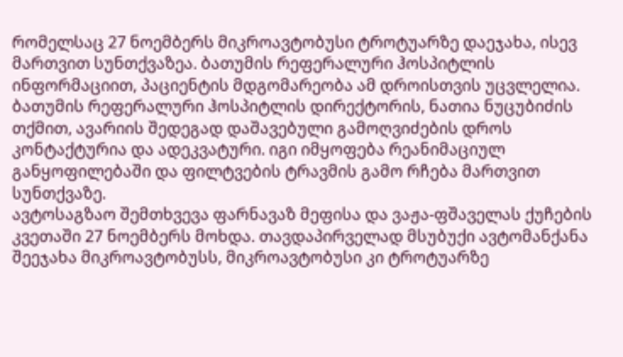რომელსაც 27 ნოემბერს მიკროავტობუსი ტროტუარზე დაეჯახა, ისევ მართვით სუნთქვაზეა. ბათუმის რეფერალური ჰოსპიტლის ინფორმაციით, პაციენტის მდგომარეობა ამ დროისთვის უცვლელია.
ბათუმის რეფერალური ჰოსპიტლის დირექტორის, ნათია ნუცუბიძის თქმით, ავარიის შედეგად დაშავებული გამოღვიძების დროს კონტაქტურია და ადეკვატური. იგი იმყოფება რეანიმაციულ განყოფილებაში და ფილტვების ტრავმის გამო რჩება მართვით სუნთქვაზე.
ავტოსაგზაო შემთხვევა ფარნავაზ მეფისა და ვაჟა-ფშაველას ქუჩების კვეთაში 27 ნოემბერს მოხდა. თავდაპირველად მსუბუქი ავტომანქანა შეეჯახა მიკროავტობუსს, მიკროავტობუსი კი ტროტუარზე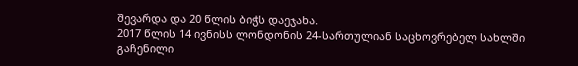შევარდა და 20 წლის ბიჭს დაეჯახა.
2017 წლის 14 ივნისს ლონდონის 24-სართულიან საცხოვრებელ სახლში გაჩენილი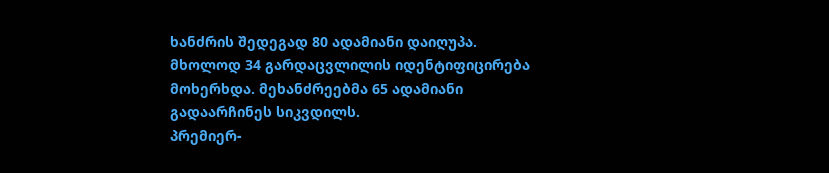ხანძრის შედეგად 80 ადამიანი დაიღუპა. მხოლოდ 34 გარდაცვლილის იდენტიფიცირება მოხერხდა. მეხანძრეებმა 65 ადამიანი გადაარჩინეს სიკვდილს.
პრემიერ-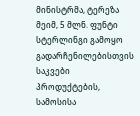მინისტრმა, ტერეზა მეიმ, 5 მლნ. ფუნტი სტერლინგი გამოყო გადარჩენილებისთვის საკვები პროდუქტების, სამოსისა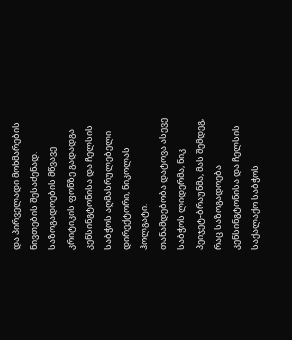და პირველადი მოხმარების ნივთების შესაძენად.
საზოგადოების მწვავე კრიტიკის ფონზე გადადგა კენსინგტონისა და ჩელსის საბჭოს აღმასრულებელი დირექტორი, ნიკოლას ჰოლგატი.
თანამდებობა დატოვა ასევე საბჭოს ლიდერმა, ნიკ პეიჯეტ-ბრაუნმა, მას შემდეგ, რაც საზოგადოება კენსინგტონისა და ჩელსის საქალაქო საბჭოს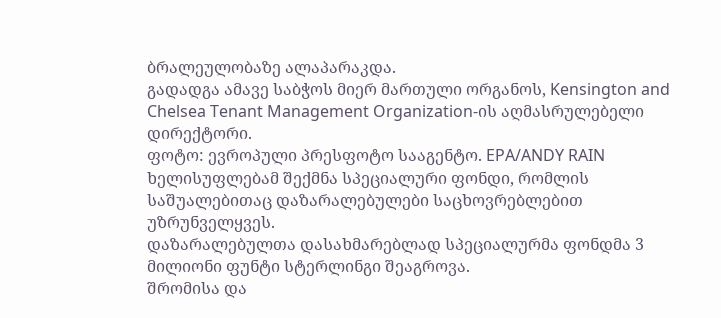ბრალეულობაზე ალაპარაკდა.
გადადგა ამავე საბჭოს მიერ მართული ორგანოს, Kensington and Chelsea Tenant Management Organization-ის აღმასრულებელი დირექტორი.
ფოტო: ევროპული პრესფოტო სააგენტო. EPA/ANDY RAIN
ხელისუფლებამ შექმნა სპეციალური ფონდი, რომლის საშუალებითაც დაზარალებულები საცხოვრებლებით უზრუნველყვეს.
დაზარალებულთა დასახმარებლად სპეციალურმა ფონდმა 3 მილიონი ფუნტი სტერლინგი შეაგროვა.
შრომისა და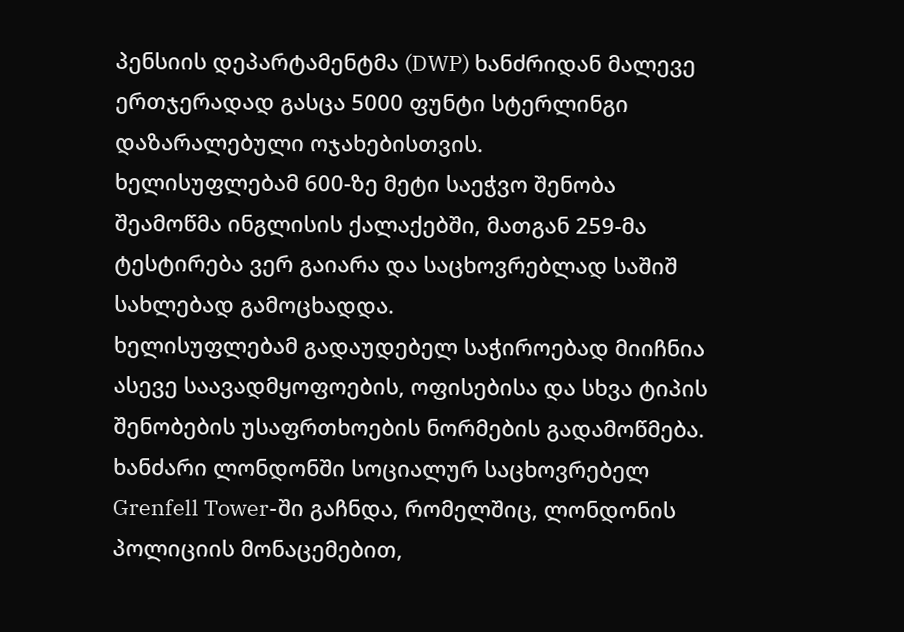პენსიის დეპარტამენტმა (DWP) ხანძრიდან მალევე ერთჯერადად გასცა 5000 ფუნტი სტერლინგი დაზარალებული ოჯახებისთვის.
ხელისუფლებამ 600-ზე მეტი საეჭვო შენობა შეამოწმა ინგლისის ქალაქებში, მათგან 259-მა ტესტირება ვერ გაიარა და საცხოვრებლად საშიშ სახლებად გამოცხადდა.
ხელისუფლებამ გადაუდებელ საჭიროებად მიიჩნია ასევე საავადმყოფოების, ოფისებისა და სხვა ტიპის შენობების უსაფრთხოების ნორმების გადამოწმება.
ხანძარი ლონდონში სოციალურ საცხოვრებელ Grenfell Tower-ში გაჩნდა, რომელშიც, ლონდონის პოლიციის მონაცემებით,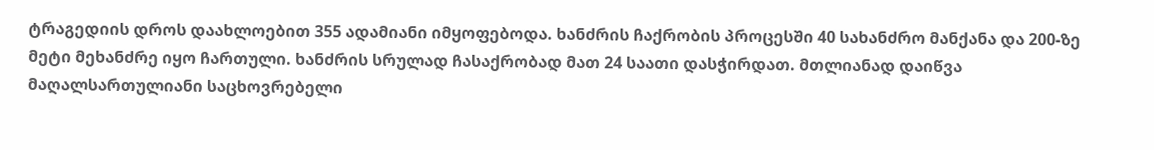ტრაგედიის დროს დაახლოებით 355 ადამიანი იმყოფებოდა. ხანძრის ჩაქრობის პროცესში 40 სახანძრო მანქანა და 200-ზე მეტი მეხანძრე იყო ჩართული. ხანძრის სრულად ჩასაქრობად მათ 24 საათი დასჭირდათ. მთლიანად დაიწვა მაღალსართულიანი საცხოვრებელი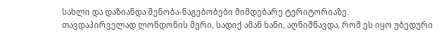სახლი და დაზიანდა შენობა-ნაგებობები მიმდებარე ტერიტორიაზე.
თავდაპირველად ლონდონის მერი, სადიქ ამან ხანი, აღნიშნავდა, რომ ეს იყო უბედური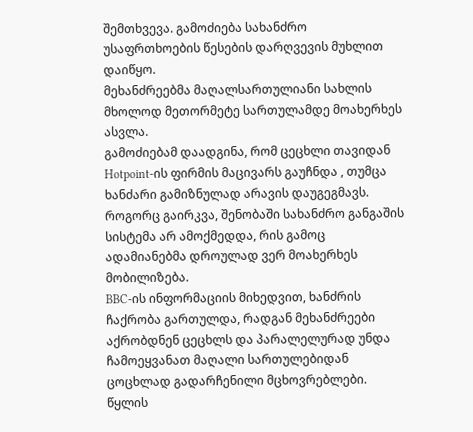შემთხვევა. გამოძიება სახანძრო უსაფრთხოების წესების დარღვევის მუხლით დაიწყო.
მეხანძრეებმა მაღალსართულიანი სახლის მხოლოდ მეთორმეტე სართულამდე მოახერხეს ასვლა.
გამოძიებამ დაადგინა, რომ ცეცხლი თავიდან Hotpoint-ის ფირმის მაცივარს გაუჩნდა , თუმცა ხანძარი გამიზნულად არავის დაუგეგმავს. როგორც გაირკვა, შენობაში სახანძრო განგაშის სისტემა არ ამოქმედდა, რის გამოც ადამიანებმა დროულად ვერ მოახერხეს მობილიზება.
BBC-ის ინფორმაციის მიხედვით, ხანძრის ჩაქრობა გართულდა, რადგან მეხანძრეები აქრობდნენ ცეცხლს და პარალელურად უნდა ჩამოეყვანათ მაღალი სართულებიდან ცოცხლად გადარჩენილი მცხოვრებლები.
წყლის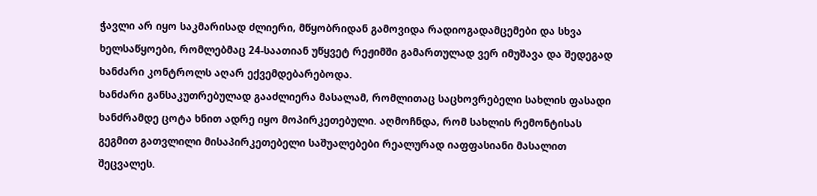ჭავლი არ იყო საკმარისად ძლიერი, მწყობრიდან გამოვიდა რადიოგადამცემები და სხვა ხელსაწყოები, რომლებმაც 24-საათიან უწყვეტ რეჟიმში გამართულად ვერ იმუშავა და შედეგად ხანძარი კონტროლს აღარ ექვემდებარებოდა.
ხანძარი განსაკუთრებულად გააძლიერა მასალამ, რომლითაც საცხოვრებელი სახლის ფასადი ხანძრამდე ცოტა ხნით ადრე იყო მოპირკეთებული. აღმოჩნდა, რომ სახლის რემონტისას გეგმით გათვლილი მისაპირკეთებელი საშუალებები რეალურად იაფფასიანი მასალით შეცვალეს.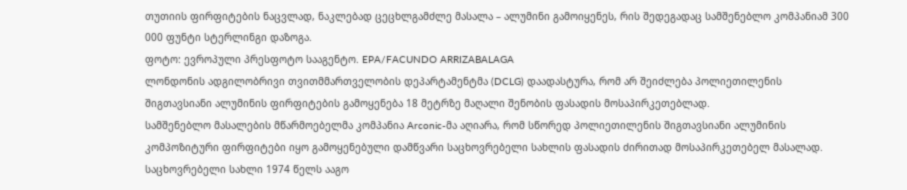თუთიის ფირფიტების ნაცვლად, ნაკლებად ცეცხლგამძლე მასალა – ალუმინი გამოიყენეს, რის შედეგადაც სამშენებლო კომპანიამ 300 000 ფუნტი სტერლინგი დაზოგა.
ფოტო: ევროპული პრესფოტო სააგენტო. EPA/FACUNDO ARRIZABALAGA
ლონდონის ადგილობრივი თვითმმართველობის დეპარტამენტმა (DCLG) დაადასტურა, რომ არ შეიძლება პოლიეთილენის შიგთავსიანი ალუმინის ფირფიტების გამოყენება 18 მეტრზე მაღალი შენობის ფასადის მოსაპირკეთებლად.
სამშენებლო მასალების მწარმოებელმა კომპანია Arconic-მა აღიარა, რომ სწორედ პოლიეთილენის შიგთავსიანი ალუმინის კომპოზიტური ფირფიტები იყო გამოყენებული დამწვარი საცხოვრებელი სახლის ფასადის ძირითად მოსაპირკეთებელ მასალად.
საცხოვრებელი სახლი 1974 წელს ააგო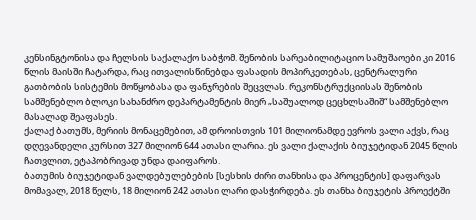კენსინგტონისა და ჩელსის საქალაქო საბჭომ. შენობის სარეაბილიტაციო სამუშაოები კი 2016 წლის მაისში ჩატარდა, რაც ითვალისწინებდა ფასადის მოპირკეთებას, ცენტრალური გათბობის სისტემის მოწყობასა და ფანჯრების შეცვლას. რეკონსტრუქციისას შენობის სამშენებლო ბლოკი სახანძრო დეპარტამენტის მიერ „საშუალოდ ცეცხლსაშიშ“ სამშენებლო მასალად შეაფასეს.
ქალაქ ბათუმს, მერიის მონაცემებით, ამ დროისთვის 101 მილიონამდე ევროს ვალი აქვს, რაც დღევანდელი კურსით 327 მილიონ 644 ათასი ლარია. ეს ვალი ქალაქის ბიუჯეტიდან 2045 წლის ჩათვლით, ეტაპობრივად უნდა დაიფაროს.
ბათუმის ბიუჯეტიდან ვალდებულებების [სესხის ძირი თანხისა და პროცენტის] დაფარვას მომავალ, 2018 წელს, 18 მილიონ 242 ათასი ლარი დასჭირდება. ეს თანხა ბიუჯეტის პროექტში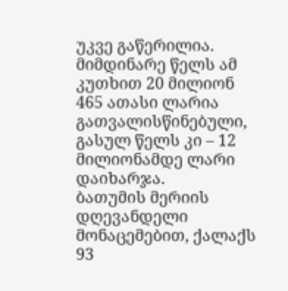უკვე გაწერილია. მიმდინარე წელს ამ კუთხით 20 მილიონ 465 ათასი ლარია გათვალისწინებული, გასულ წელს კი – 12 მილიონამდე ლარი დაიხარჯა.
ბათუმის მერიის დღევანდელი მონაცემებით, ქალაქს 93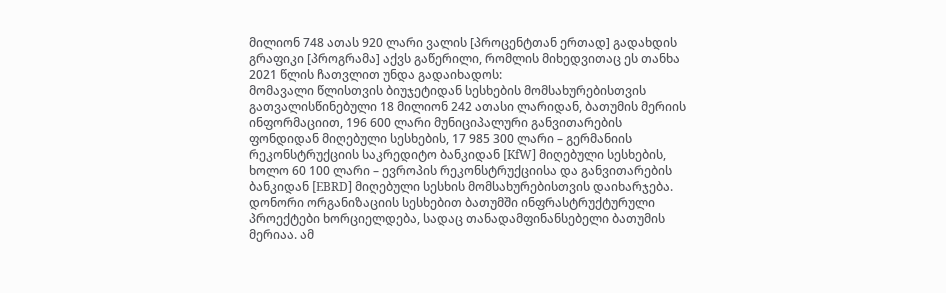მილიონ 748 ათას 920 ლარი ვალის [პროცენტთან ერთად] გადახდის გრაფიკი [პროგრამა] აქვს გაწერილი, რომლის მიხედვითაც ეს თანხა 2021 წლის ჩათვლით უნდა გადაიხადოს:
მომავალი წლისთვის ბიუჯეტიდან სესხების მომსახურებისთვის გათვალისწინებული 18 მილიონ 242 ათასი ლარიდან, ბათუმის მერიის ინფორმაციით, 196 600 ლარი მუნიციპალური განვითარების ფონდიდან მიღებული სესხების, 17 985 300 ლარი – გერმანიის რეკონსტრუქციის საკრედიტო ბანკიდან [KfW] მიღებული სესხების, ხოლო 60 100 ლარი – ევროპის რეკონსტრუქციისა და განვითარების ბანკიდან [EBRD] მიღებული სესხის მომსახურებისთვის დაიხარჯება.
დონორი ორგანიზაციის სესხებით ბათუმში ინფრასტრუქტურული პროექტები ხორციელდება, სადაც თანადამფინანსებელი ბათუმის მერიაა. ამ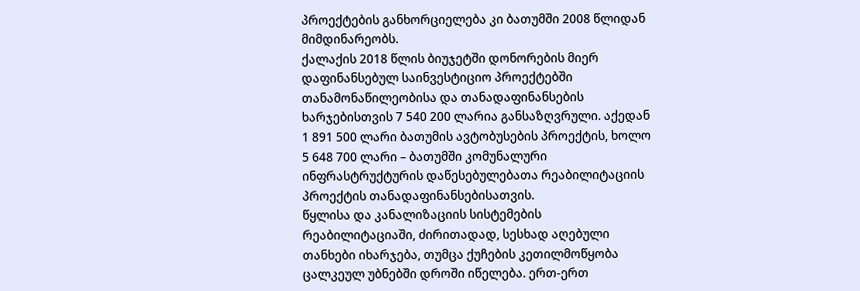პროექტების განხორციელება კი ბათუმში 2008 წლიდან მიმდინარეობს.
ქალაქის 2018 წლის ბიუჯეტში დონორების მიერ დაფინანსებულ საინვესტიციო პროექტებში თანამონაწილეობისა და თანადაფინანსების ხარჯებისთვის 7 540 200 ლარია განსაზღვრული. აქედან 1 891 500 ლარი ბათუმის ავტობუსების პროექტის, ხოლო 5 648 700 ლარი – ბათუმში კომუნალური ინფრასტრუქტურის დაწესებულებათა რეაბილიტაციის პროექტის თანადაფინანსებისათვის.
წყლისა და კანალიზაციის სისტემების რეაბილიტაციაში, ძირითადად, სესხად აღებული თანხები იხარჯება, თუმცა ქუჩების კეთილმოწყობა ცალკეულ უბნებში დროში იწელება. ერთ-ერთ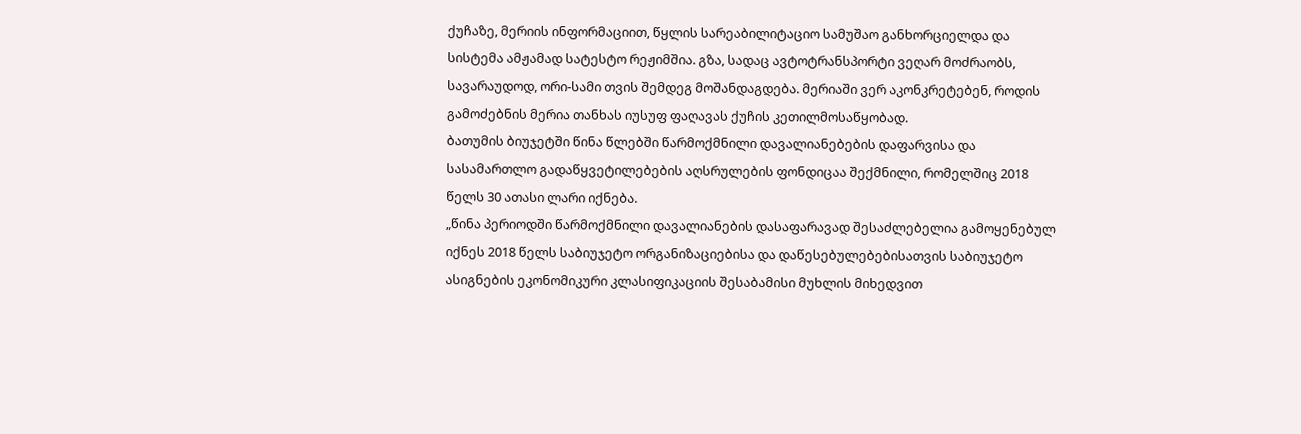ქუჩაზე, მერიის ინფორმაციით, წყლის სარეაბილიტაციო სამუშაო განხორციელდა და სისტემა ამჟამად სატესტო რეჟიმშია. გზა, სადაც ავტოტრანსპორტი ვეღარ მოძრაობს, სავარაუდოდ, ორი-სამი თვის შემდეგ მოშანდაგდება. მერიაში ვერ აკონკრეტებენ, როდის გამოძებნის მერია თანხას იუსუფ ფაღავას ქუჩის კეთილმოსაწყობად.
ბათუმის ბიუჯეტში წინა წლებში წარმოქმნილი დავალიანებების დაფარვისა და სასამართლო გადაწყვეტილებების აღსრულების ფონდიცაა შექმნილი, რომელშიც 2018 წელს 30 ათასი ლარი იქნება.
„წინა პერიოდში წარმოქმნილი დავალიანების დასაფარავად შესაძლებელია გამოყენებულ იქნეს 2018 წელს საბიუჯეტო ორგანიზაციებისა და დაწესებულებებისათვის საბიუჯეტო ასიგნების ეკონომიკური კლასიფიკაციის შესაბამისი მუხლის მიხედვით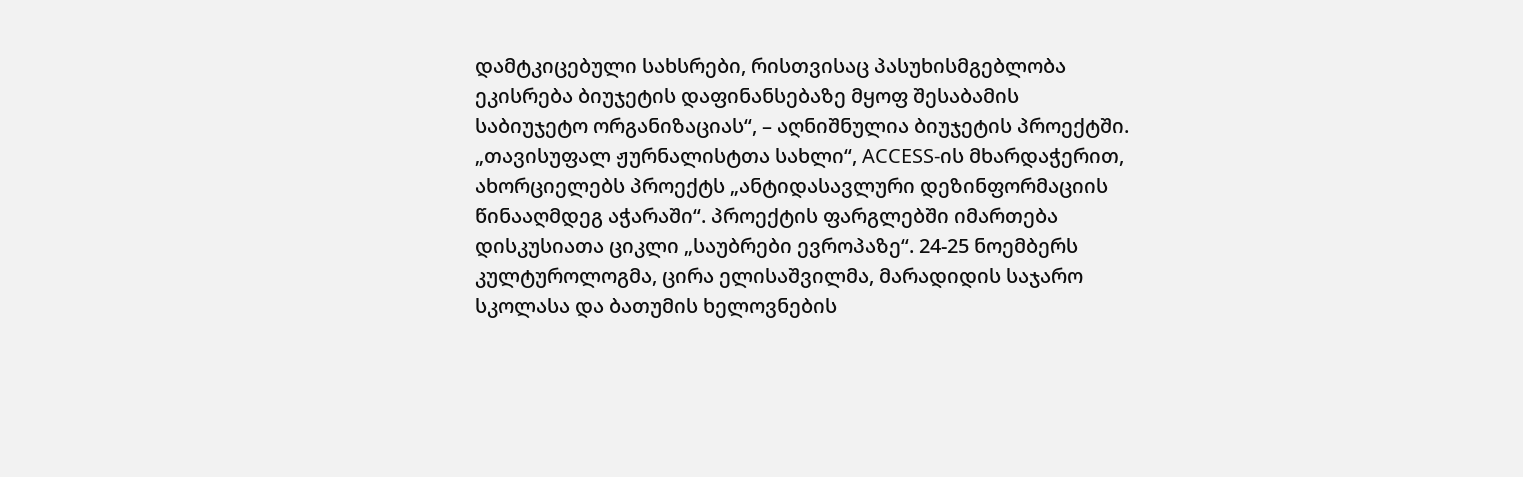დამტკიცებული სახსრები, რისთვისაც პასუხისმგებლობა ეკისრება ბიუჯეტის დაფინანსებაზე მყოფ შესაბამის საბიუჯეტო ორგანიზაციას“, – აღნიშნულია ბიუჯეტის პროექტში.
„თავისუფალ ჟურნალისტთა სახლი“, ACCESS-ის მხარდაჭერით, ახორციელებს პროექტს „ანტიდასავლური დეზინფორმაციის წინააღმდეგ აჭარაში“. პროექტის ფარგლებში იმართება დისკუსიათა ციკლი „საუბრები ევროპაზე“. 24-25 ნოემბერს კულტუროლოგმა, ცირა ელისაშვილმა, მარადიდის საჯარო სკოლასა და ბათუმის ხელოვნების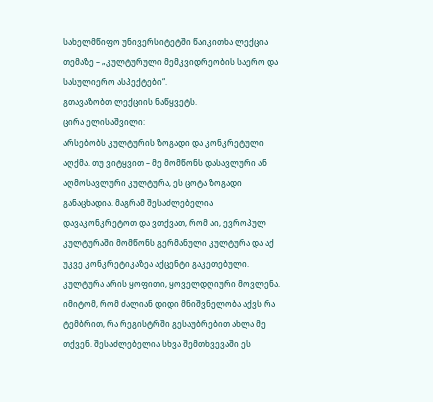სახელმწიფო უნივერსიტეტში წაიკითხა ლექცია თემაზე – „კულტურული მემკვიდრეობის საერო და სასულიერო ასპექტები“.
გთავაზობთ ლექციის ნაწყვეტს.
ცირა ელისაშვილი:
არსებობს კულტურის ზოგადი და კონკრეტული აღქმა. თუ ვიტყვით – მე მომწონს დასავლური ან აღმოსავლური კულტურა, ეს ცოტა ზოგადი განაცხადია. მაგრამ შესაძლებელია დავაკონკრეტოთ და ვთქვათ, რომ აი, ევროპულ კულტურაში მომწონს გერმანული კულტურა და აქ უკვე კონკრეტიკაზეა აქცენტი გაკეთებული. კულტურა არის ყოფითი, ყოველდღიური მოვლენა. იმიტომ, რომ ძალიან დიდი მნიშვნელობა აქვს რა ტემბრით, რა რეგისტრში გესაუბრებით ახლა მე თქვენ. შესაძლებელია სხვა შემთხვევაში ეს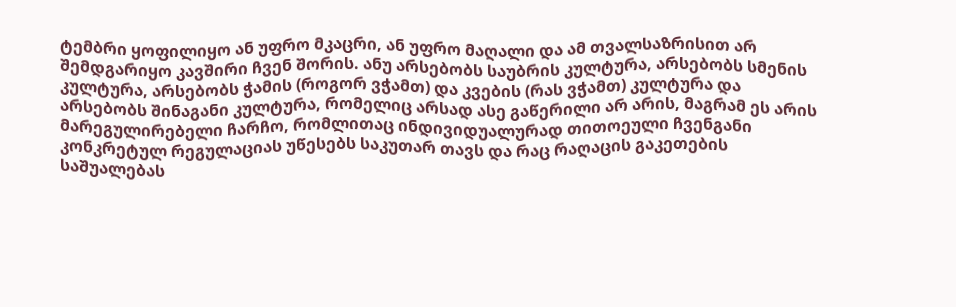ტემბრი ყოფილიყო ან უფრო მკაცრი, ან უფრო მაღალი და ამ თვალსაზრისით არ შემდგარიყო კავშირი ჩვენ შორის. ანუ არსებობს საუბრის კულტურა, არსებობს სმენის კულტურა, არსებობს ჭამის (როგორ ვჭამთ) და კვების (რას ვჭამთ) კულტურა და არსებობს შინაგანი კულტურა, რომელიც არსად ასე გაწერილი არ არის, მაგრამ ეს არის მარეგულირებელი ჩარჩო, რომლითაც ინდივიდუალურად თითოეული ჩვენგანი კონკრეტულ რეგულაციას უწესებს საკუთარ თავს და რაც რაღაცის გაკეთების საშუალებას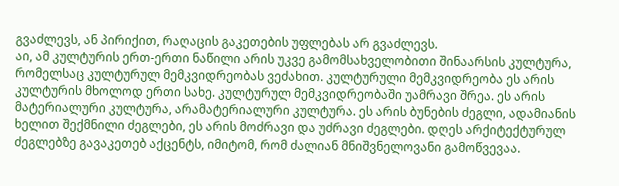გვაძლევს, ან პირიქით, რაღაცის გაკეთების უფლებას არ გვაძლევს.
აი, ამ კულტურის ერთ-ერთი ნაწილი არის უკვე გამომსახველობითი შინაარსის კულტურა, რომელსაც კულტურულ მემკვიდრეობას ვეძახით. კულტურული მემკვიდრეობა ეს არის კულტურის მხოლოდ ერთი სახე. კულტურულ მემკვიდრეობაში უამრავი შრეა. ეს არის მატერიალური კულტურა, არამატერიალური კულტურა. ეს არის ბუნების ძეგლი, ადამიანის ხელით შექმნილი ძეგლები, ეს არის მოძრავი და უძრავი ძეგლები. დღეს არქიტექტურულ ძეგლებზე გავაკეთებ აქცენტს, იმიტომ, რომ ძალიან მნიშვნელოვანი გამოწვევაა.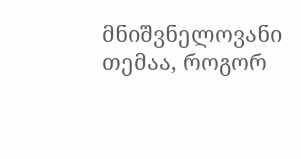მნიშვნელოვანი თემაა, როგორ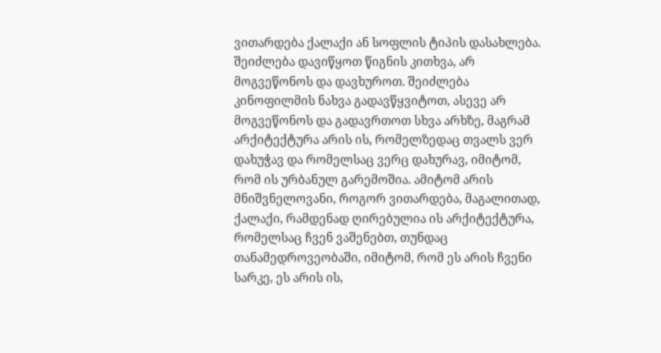ვითარდება ქალაქი ან სოფლის ტიპის დასახლება. შეიძლება დავიწყოთ წიგნის კითხვა, არ მოგვეწონოს და დავხუროთ. შეიძლება კინოფილმის ნახვა გადავწყვიტოთ, ასევე არ მოგვეწონოს და გადავრთოთ სხვა არხზე, მაგრამ არქიტექტურა არის ის, რომელზედაც თვალს ვერ დახუჭავ და რომელსაც ვერც დახურავ, იმიტომ, რომ ის ურბანულ გარემოშია. ამიტომ არის მნიშვნელოვანი, როგორ ვითარდება, მაგალითად, ქალაქი, რამდენად ღირებულია ის არქიტექტურა, რომელსაც ჩვენ ვაშენებთ, თუნდაც თანამედროვეობაში, იმიტომ, რომ ეს არის ჩვენი სარკე, ეს არის ის,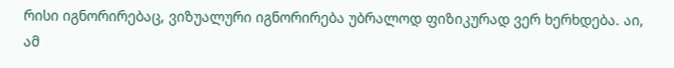რისი იგნორირებაც, ვიზუალური იგნორირება უბრალოდ ფიზიკურად ვერ ხერხდება. აი, ამ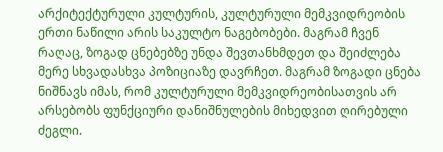არქიტექტურული კულტურის, კულტურული მემკვიდრეობის ერთი ნაწილი არის საკულტო ნაგებობები. მაგრამ ჩვენ რაღაც, ზოგად ცნებებზე უნდა შევთანხმდეთ და შეიძლება მერე სხვადასხვა პოზიციაზე დავრჩეთ. მაგრამ ზოგადი ცნება ნიშნავს იმას, რომ კულტურული მემკვიდრეობისათვის არ არსებობს ფუნქციური დანიშნულების მიხედვით ღირებული ძეგლი.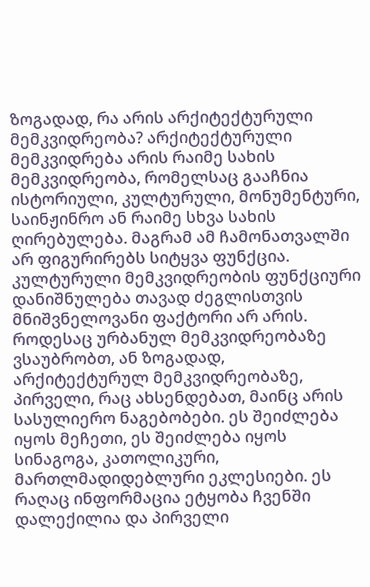ზოგადად, რა არის არქიტექტურული მემკვიდრეობა? არქიტექტურული მემკვიდრება არის რაიმე სახის მემკვიდრეობა, რომელსაც გააჩნია ისტორიული, კულტურული, მონუმენტური, საინჟინრო ან რაიმე სხვა სახის ღირებულება. მაგრამ ამ ჩამონათვალში არ ფიგურირებს სიტყვა ფუნქცია. კულტურული მემკვიდრეობის ფუნქციური დანიშნულება თავად ძეგლისთვის მნიშვნელოვანი ფაქტორი არ არის.
როდესაც ურბანულ მემკვიდრეობაზე ვსაუბრობთ, ან ზოგადად, არქიტექტურულ მემკვიდრეობაზე, პირველი, რაც ახსენდებათ, მაინც არის სასულიერო ნაგებობები. ეს შეიძლება იყოს მეჩეთი, ეს შეიძლება იყოს სინაგოგა, კათოლიკური, მართლმადიდებლური ეკლესიები. ეს რაღაც ინფორმაცია ეტყობა ჩვენში დალექილია და პირველი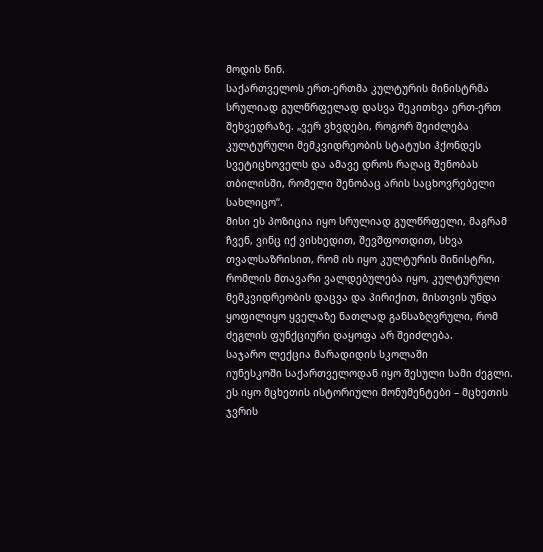მოდის წინ.
საქართველოს ერთ-ერთმა კულტურის მინისტრმა სრულიად გულწრფელად დასვა შეკითხვა ერთ-ერთ შეხვედრაზე. „ვერ ვხვდები, როგორ შეიძლება კულტურული მემკვიდრეობის სტატუსი ჰქონდეს სვეტიცხოველს და ამავე დროს რაღაც შენობას თბილისში, რომელი შენობაც არის საცხოვრებელი სახლიცო“.
მისი ეს პოზიცია იყო სრულიად გულწრფელი, მაგრამ ჩვენ, ვინც იქ ვისხედით, შევშფოთდით, სხვა თვალსაზრისით, რომ ის იყო კულტურის მინისტრი, რომლის მთავარი ვალდებულება იყო, კულტურული მემკვიდრეობის დაცვა და პირიქით, მისთვის უნდა ყოფილიყო ყველაზე ნათლად განსაზღვრული, რომ ძეგლის ფუნქციური დაყოფა არ შეიძლება.
საჯარო ლექცია მარადიდის სკოლაში
იუნესკოში საქართველოდან იყო შესული სამი ძეგლი. ეს იყო მცხეთის ისტორიული მონუმენტები – მცხეთის ჯვრის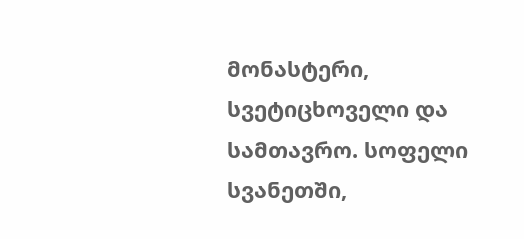მონასტერი, სვეტიცხოველი და სამთავრო. სოფელი სვანეთში,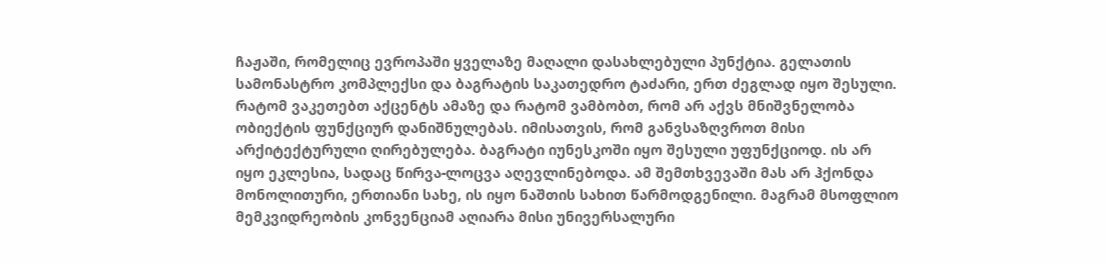ჩაჟაში, რომელიც ევროპაში ყველაზე მაღალი დასახლებული პუნქტია. გელათის სამონასტრო კომპლექსი და ბაგრატის საკათედრო ტაძარი, ერთ ძეგლად იყო შესული.
რატომ ვაკეთებთ აქცენტს ამაზე და რატომ ვამბობთ, რომ არ აქვს მნიშვნელობა ობიექტის ფუნქციურ დანიშნულებას. იმისათვის, რომ განვსაზღვროთ მისი არქიტექტურული ღირებულება. ბაგრატი იუნესკოში იყო შესული უფუნქციოდ. ის არ იყო ეკლესია, სადაც წირვა-ლოცვა აღევლინებოდა. ამ შემთხვევაში მას არ ჰქონდა მონოლითური, ერთიანი სახე, ის იყო ნაშთის სახით წარმოდგენილი. მაგრამ მსოფლიო მემკვიდრეობის კონვენციამ აღიარა მისი უნივერსალური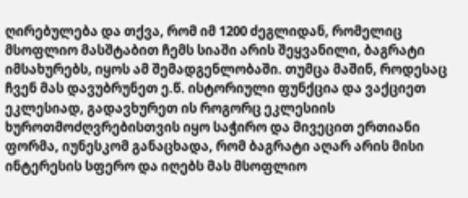ღირებულება და თქვა, რომ იმ 1200 ძეგლიდან, რომელიც მსოფლიო მასშტაბით ჩემს სიაში არის შეყვანილი, ბაგრატი იმსახურებს, იყოს ამ შემადგენლობაში. თუმცა მაშინ, როდესაც ჩვენ მას დავუბრუნეთ ე.წ. ისტორიული ფუნქცია და ვაქციეთ ეკლესიად, გადავხურეთ ის როგორც ეკლესიის ხუროთმოძღვრებისთვის იყო საჭირო და მივეცით ერთიანი ფორმა, იუნესკომ განაცხადა, რომ ბაგრატი აღარ არის მისი ინტერესის სფერო და იღებს მას მსოფლიო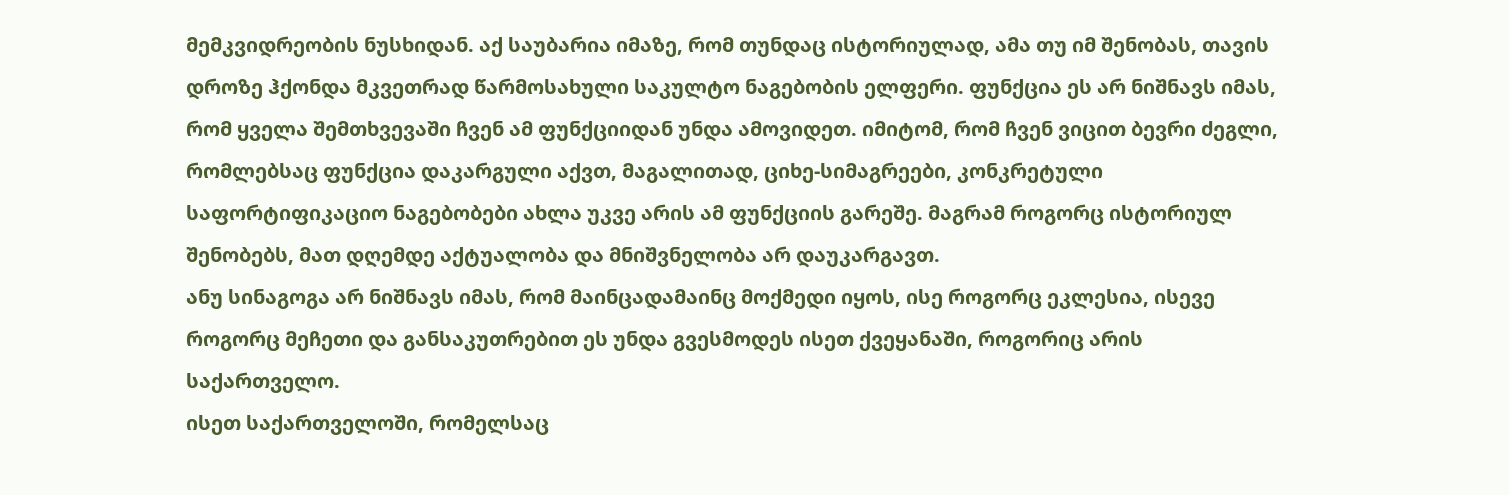მემკვიდრეობის ნუსხიდან. აქ საუბარია იმაზე, რომ თუნდაც ისტორიულად, ამა თუ იმ შენობას, თავის დროზე ჰქონდა მკვეთრად წარმოსახული საკულტო ნაგებობის ელფერი. ფუნქცია ეს არ ნიშნავს იმას, რომ ყველა შემთხვევაში ჩვენ ამ ფუნქციიდან უნდა ამოვიდეთ. იმიტომ, რომ ჩვენ ვიცით ბევრი ძეგლი, რომლებსაც ფუნქცია დაკარგული აქვთ, მაგალითად, ციხე-სიმაგრეები, კონკრეტული საფორტიფიკაციო ნაგებობები ახლა უკვე არის ამ ფუნქციის გარეშე. მაგრამ როგორც ისტორიულ შენობებს, მათ დღემდე აქტუალობა და მნიშვნელობა არ დაუკარგავთ.
ანუ სინაგოგა არ ნიშნავს იმას, რომ მაინცადამაინც მოქმედი იყოს, ისე როგორც ეკლესია, ისევე როგორც მეჩეთი და განსაკუთრებით ეს უნდა გვესმოდეს ისეთ ქვეყანაში, როგორიც არის საქართველო.
ისეთ საქართველოში, რომელსაც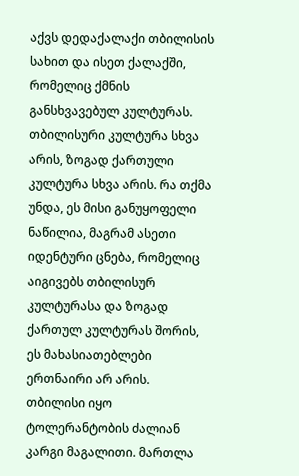აქვს დედაქალაქი თბილისის სახით და ისეთ ქალაქში, რომელიც ქმნის განსხვავებულ კულტურას. თბილისური კულტურა სხვა არის, ზოგად ქართული კულტურა სხვა არის. რა თქმა უნდა, ეს მისი განუყოფელი ნაწილია, მაგრამ ასეთი იდენტური ცნება, რომელიც აიგივებს თბილისურ კულტურასა და ზოგად ქართულ კულტურას შორის, ეს მახასიათებლები ერთნაირი არ არის.
თბილისი იყო ტოლერანტობის ძალიან კარგი მაგალითი. მართლა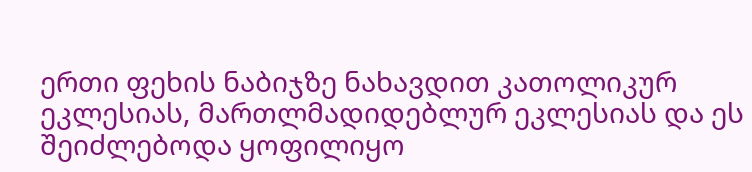ერთი ფეხის ნაბიჯზე ნახავდით კათოლიკურ ეკლესიას, მართლმადიდებლურ ეკლესიას და ეს შეიძლებოდა ყოფილიყო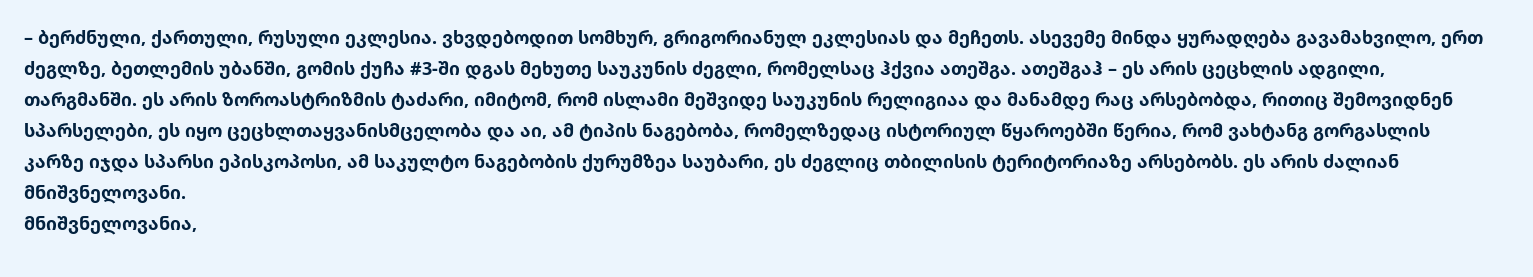– ბერძნული, ქართული, რუსული ეკლესია. ვხვდებოდით სომხურ, გრიგორიანულ ეკლესიას და მეჩეთს. ასევემე მინდა ყურადღება გავამახვილო, ერთ ძეგლზე, ბეთლემის უბანში, გომის ქუჩა #3-ში დგას მეხუთე საუკუნის ძეგლი, რომელსაც ჰქვია ათეშგა. ათეშგაჰ – ეს არის ცეცხლის ადგილი, თარგმანში. ეს არის ზოროასტრიზმის ტაძარი, იმიტომ, რომ ისლამი მეშვიდე საუკუნის რელიგიაა და მანამდე რაც არსებობდა, რითიც შემოვიდნენ სპარსელები, ეს იყო ცეცხლთაყვანისმცელობა და აი, ამ ტიპის ნაგებობა, რომელზედაც ისტორიულ წყაროებში წერია, რომ ვახტანგ გორგასლის კარზე იჯდა სპარსი ეპისკოპოსი, ამ საკულტო ნაგებობის ქურუმზეა საუბარი, ეს ძეგლიც თბილისის ტერიტორიაზე არსებობს. ეს არის ძალიან მნიშვნელოვანი.
მნიშვნელოვანია,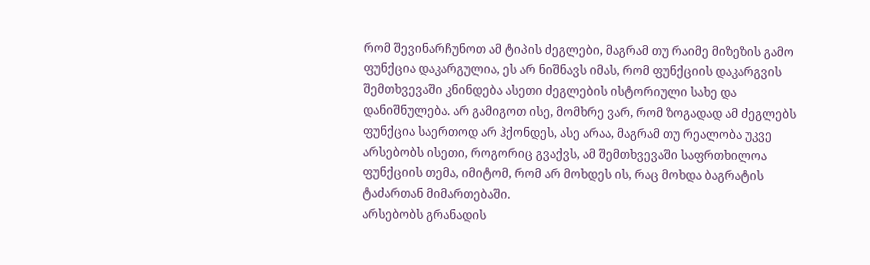რომ შევინარჩუნოთ ამ ტიპის ძეგლები, მაგრამ თუ რაიმე მიზეზის გამო ფუნქცია დაკარგულია, ეს არ ნიშნავს იმას, რომ ფუნქციის დაკარგვის შემთხვევაში კნინდება ასეთი ძეგლების ისტორიული სახე და დანიშნულება. არ გამიგოთ ისე, მომხრე ვარ, რომ ზოგადად ამ ძეგლებს ფუნქცია საერთოდ არ ჰქონდეს, ასე არაა, მაგრამ თუ რეალობა უკვე არსებობს ისეთი, როგორიც გვაქვს, ამ შემთხვევაში საფრთხილოა ფუნქციის თემა, იმიტომ, რომ არ მოხდეს ის, რაც მოხდა ბაგრატის ტაძართან მიმართებაში.
არსებობს გრანადის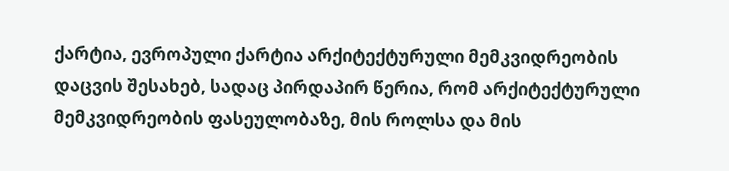ქარტია, ევროპული ქარტია არქიტექტურული მემკვიდრეობის დაცვის შესახებ, სადაც პირდაპირ წერია, რომ არქიტექტურული მემკვიდრეობის ფასეულობაზე, მის როლსა და მის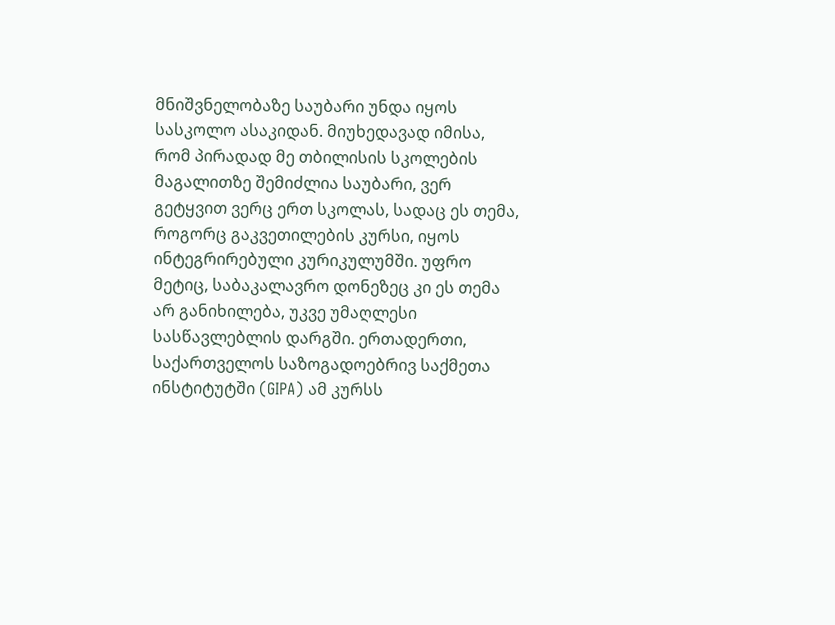მნიშვნელობაზე საუბარი უნდა იყოს სასკოლო ასაკიდან. მიუხედავად იმისა, რომ პირადად მე თბილისის სკოლების მაგალითზე შემიძლია საუბარი, ვერ გეტყვით ვერც ერთ სკოლას, სადაც ეს თემა, როგორც გაკვეთილების კურსი, იყოს ინტეგრირებული კურიკულუმში. უფრო მეტიც, საბაკალავრო დონეზეც კი ეს თემა არ განიხილება, უკვე უმაღლესი სასწავლებლის დარგში. ერთადერთი, საქართველოს საზოგადოებრივ საქმეთა ინსტიტუტში (GIPA) ამ კურსს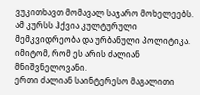ვუკითხავთ მომავალ საჯარო მოხელეებს. ამ კურსს ჰქვია კულტურული მემკვიდრეობა და ურბანული პოლიტიკა. იმიტომ, რომ ეს არის ძალიან მნიშვნელოვანი.
ერთი ძალიან საინტერესო მაგალითი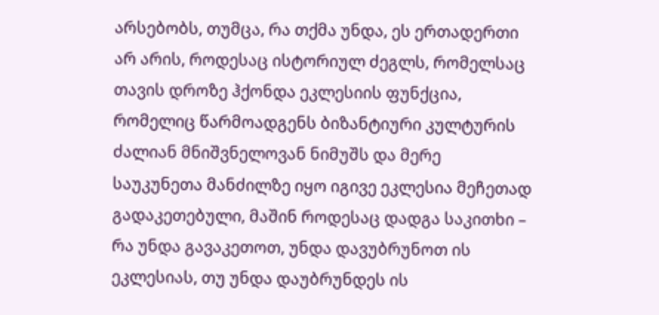არსებობს, თუმცა, რა თქმა უნდა, ეს ერთადერთი არ არის, როდესაც ისტორიულ ძეგლს, რომელსაც თავის დროზე ჰქონდა ეკლესიის ფუნქცია, რომელიც წარმოადგენს ბიზანტიური კულტურის ძალიან მნიშვნელოვან ნიმუშს და მერე საუკუნეთა მანძილზე იყო იგივე ეკლესია მეჩეთად გადაკეთებული, მაშინ როდესაც დადგა საკითხი – რა უნდა გავაკეთოთ, უნდა დავუბრუნოთ ის ეკლესიას, თუ უნდა დაუბრუნდეს ის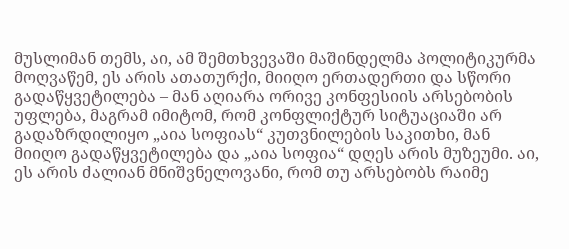მუსლიმან თემს, აი, ამ შემთხვევაში მაშინდელმა პოლიტიკურმა მოღვაწემ, ეს არის ათათურქი, მიიღო ერთადერთი და სწორი გადაწყვეტილება – მან აღიარა ორივე კონფესიის არსებობის უფლება, მაგრამ იმიტომ, რომ კონფლიქტურ სიტუაციაში არ გადაზრდილიყო „აია სოფიას“ კუთვნილების საკითხი, მან მიიღო გადაწყვეტილება და „აია სოფია“ დღეს არის მუზეუმი. აი, ეს არის ძალიან მნიშვნელოვანი, რომ თუ არსებობს რაიმე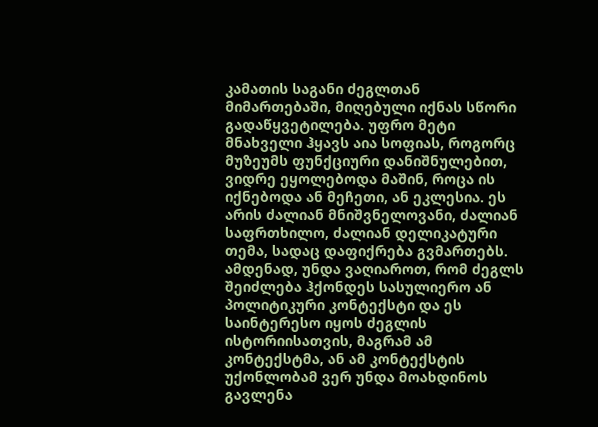კამათის საგანი ძეგლთან მიმართებაში, მიღებული იქნას სწორი გადაწყვეტილება. უფრო მეტი მნახველი ჰყავს აია სოფიას, როგორც მუზეუმს ფუნქციური დანიშნულებით, ვიდრე ეყოლებოდა მაშინ, როცა ის იქნებოდა ან მეჩეთი, ან ეკლესია. ეს არის ძალიან მნიშვნელოვანი, ძალიან საფრთხილო, ძალიან დელიკატური თემა, სადაც დაფიქრება გვმართებს.
ამდენად, უნდა ვაღიაროთ, რომ ძეგლს შეიძლება ჰქონდეს სასულიერო ან პოლიტიკური კონტექსტი და ეს საინტერესო იყოს ძეგლის ისტორიისათვის, მაგრამ ამ კონტექსტმა, ან ამ კონტექსტის უქონლობამ ვერ უნდა მოახდინოს გავლენა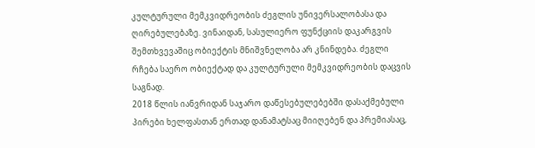კულტურული მემკვიდრეობის ძეგლის უნივერსალობასა და ღირებულებაზე. ვინაიდან, სასულიერო ფუნქციის დაკარგვის შემთხვევაშიც ობიექტის მნიშვნელობა არ კნინდება. ძეგლი რჩება საერო ობიექტად და კულტურული მემკვიდრეობის დაცვის საგნად.
2018 წლის იანვრიდან საჯარო დაწესებულებებში დასაქმებული პირები ხელფასთან ერთად დანამატსაც მიიღებენ და პრემიასაც,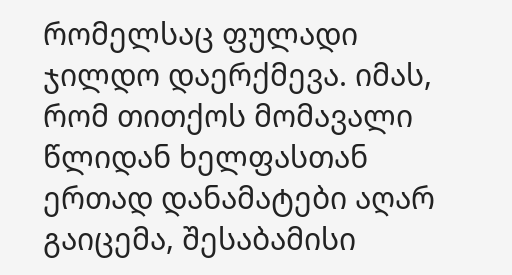რომელსაც ფულადი ჯილდო დაერქმევა. იმას, რომ თითქოს მომავალი წლიდან ხელფასთან ერთად დანამატები აღარ გაიცემა, შესაბამისი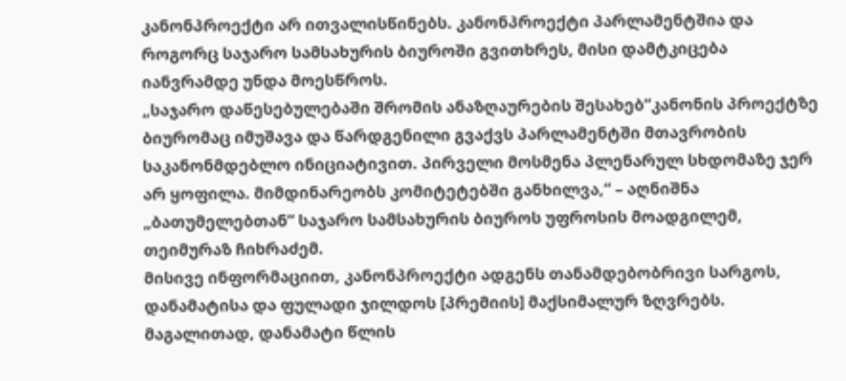კანონპროექტი არ ითვალისწინებს. კანონპროექტი პარლამენტშია და როგორც საჯარო სამსახურის ბიუროში გვითხრეს, მისი დამტკიცება იანვრამდე უნდა მოესწროს.
„საჯარო დაწესებულებაში შრომის ანაზღაურების შესახებ“კანონის პროექტზე ბიურომაც იმუშავა და წარდგენილი გვაქვს პარლამენტში მთავრობის საკანონმდებლო ინიციატივით. პირველი მოსმენა პლენარულ სხდომაზე ჯერ არ ყოფილა. მიმდინარეობს კომიტეტებში განხილვა,“ – აღნიშნა „ბათუმელებთან“ საჯარო სამსახურის ბიუროს უფროსის მოადგილემ, თეიმურაზ ჩიხრაძემ.
მისივე ინფორმაციით, კანონპროექტი ადგენს თანამდებობრივი სარგოს, დანამატისა და ფულადი ჯილდოს [პრემიის] მაქსიმალურ ზღვრებს. მაგალითად, დანამატი წლის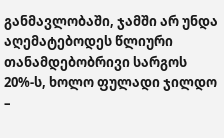განმავლობაში, ჯამში არ უნდა აღემატებოდეს წლიური თანამდებობრივი სარგოს 20%-ს, ხოლო ფულადი ჯილდო –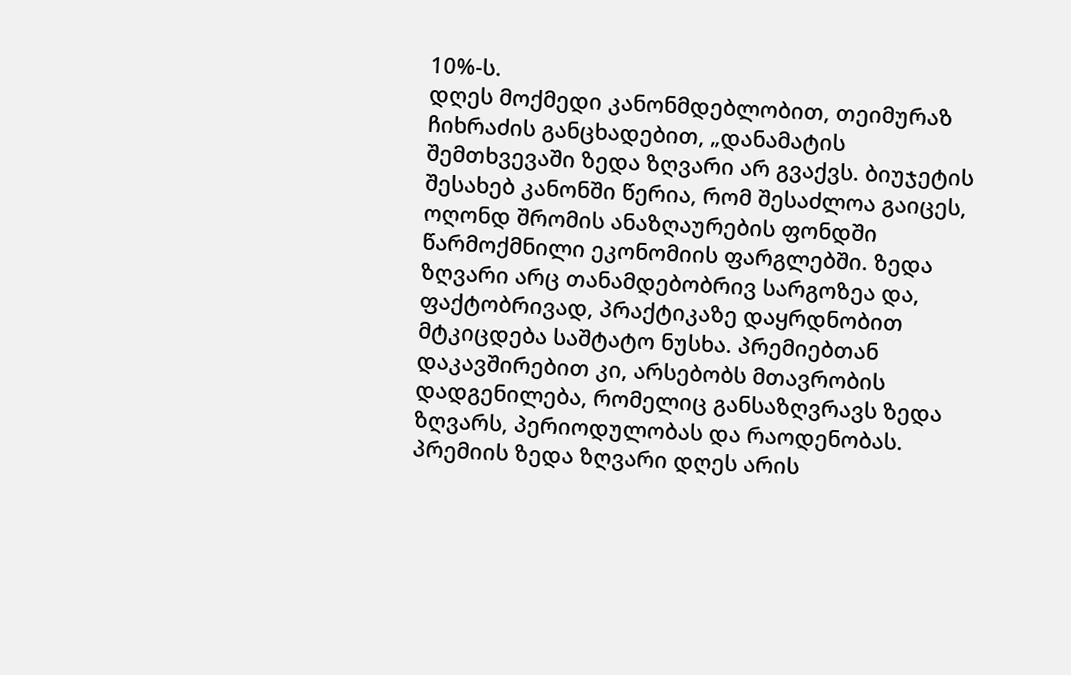10%-ს.
დღეს მოქმედი კანონმდებლობით, თეიმურაზ ჩიხრაძის განცხადებით, „დანამატის შემთხვევაში ზედა ზღვარი არ გვაქვს. ბიუჯეტის შესახებ კანონში წერია, რომ შესაძლოა გაიცეს, ოღონდ შრომის ანაზღაურების ფონდში წარმოქმნილი ეკონომიის ფარგლებში. ზედა ზღვარი არც თანამდებობრივ სარგოზეა და, ფაქტობრივად, პრაქტიკაზე დაყრდნობით მტკიცდება საშტატო ნუსხა. პრემიებთან დაკავშირებით კი, არსებობს მთავრობის დადგენილება, რომელიც განსაზღვრავს ზედა ზღვარს, პერიოდულობას და რაოდენობას. პრემიის ზედა ზღვარი დღეს არის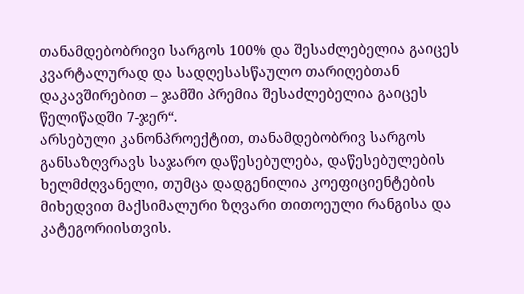თანამდებობრივი სარგოს 100% და შესაძლებელია გაიცეს კვარტალურად და სადღესასწაულო თარიღებთან დაკავშირებით – ჯამში პრემია შესაძლებელია გაიცეს წელიწადში 7-ჯერ“.
არსებული კანონპროექტით, თანამდებობრივ სარგოს განსაზღვრავს საჯარო დაწესებულება, დაწესებულების ხელმძღვანელი, თუმცა დადგენილია კოეფიციენტების მიხედვით მაქსიმალური ზღვარი თითოეული რანგისა და კატეგორიისთვის.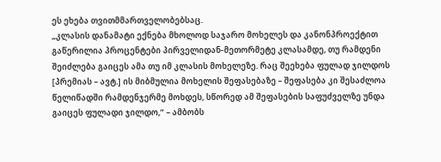ეს ეხება თვითმმართველობებსაც.
„კლასის დანამატი ექნება მხოლოდ საჯარო მოხელეს და კანონპროექტით გაწერილია პროცენტები პირველიდან-მეთორმეტე კლასამდე, თუ რამდენი შეიძლება გაიცეს ამა თუ იმ კლასის მოხელეზე. რაც შეეხება ფულად ჯილდოს [პრემიას – ავტ.] ის მიბმულია მოხელის შეფასებაზე – შეფასება კი შესაძლოა წელიწადში რამდენჯერმე მოხდეს, სწორედ ამ შეფასების საფუძველზე უნდა გაიცეს ფულადი ჯილდო,“ – ამბობს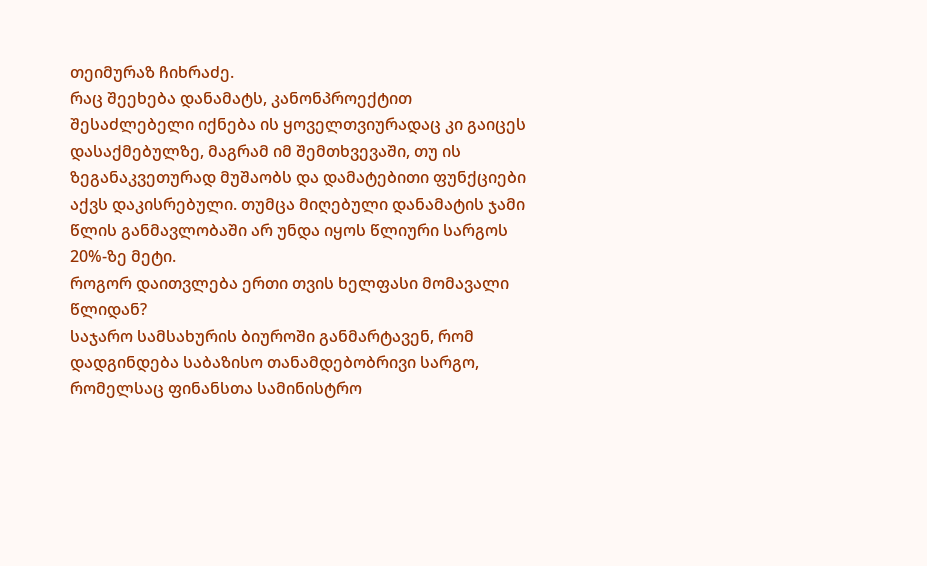თეიმურაზ ჩიხრაძე.
რაც შეეხება დანამატს, კანონპროექტით შესაძლებელი იქნება ის ყოველთვიურადაც კი გაიცეს დასაქმებულზე, მაგრამ იმ შემთხვევაში, თუ ის ზეგანაკვეთურად მუშაობს და დამატებითი ფუნქციები აქვს დაკისრებული. თუმცა მიღებული დანამატის ჯამი წლის განმავლობაში არ უნდა იყოს წლიური სარგოს 20%-ზე მეტი.
როგორ დაითვლება ერთი თვის ხელფასი მომავალი წლიდან?
საჯარო სამსახურის ბიუროში განმარტავენ, რომ დადგინდება საბაზისო თანამდებობრივი სარგო, რომელსაც ფინანსთა სამინისტრო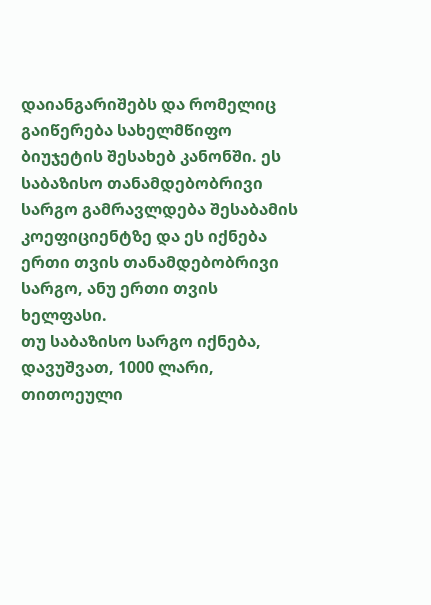დაიანგარიშებს და რომელიც გაიწერება სახელმწიფო ბიუჯეტის შესახებ კანონში. ეს საბაზისო თანამდებობრივი სარგო გამრავლდება შესაბამის კოეფიციენტზე და ეს იქნება ერთი თვის თანამდებობრივი სარგო, ანუ ერთი თვის ხელფასი.
თუ საბაზისო სარგო იქნება, დავუშვათ, 1000 ლარი, თითოეული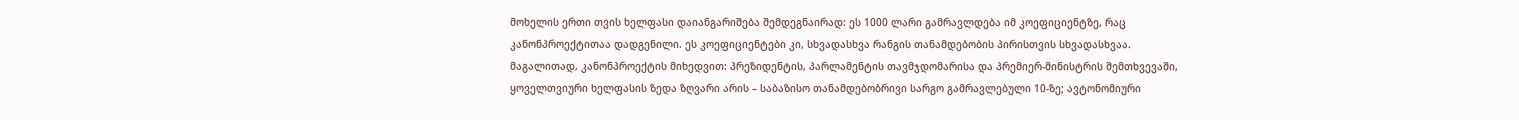მოხელის ერთი თვის ხელფასი დაიანგარიშება შემდეგნაირად: ეს 1000 ლარი გამრავლდება იმ კოეფიციენტზე, რაც კანონპროექტითაა დადგენილი. ეს კოეფიციენტები კი, სხვადასხვა რანგის თანამდებობის პირისთვის სხვადასხვაა.
მაგალითად, კანონპროექტის მიხედვით: პრეზიდენტის, პარლამენტის თავმჯდომარისა და პრემიერ-მინისტრის შემთხვევაში, ყოველთვიური ხელფასის ზედა ზღვარი არის – საბაზისო თანამდებობრივი სარგო გამრავლებული 10-ზე; ავტონომიური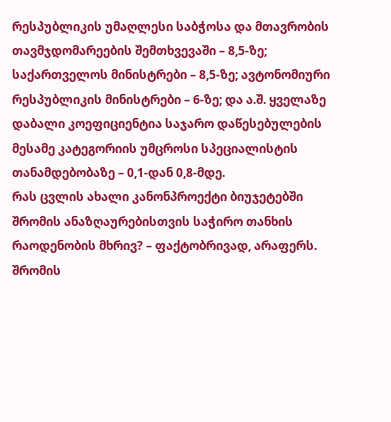რესპუბლიკის უმაღლესი საბჭოსა და მთავრობის თავმჯდომარეების შემთხვევაში – 8,5-ზე; საქართველოს მინისტრები – 8,5-ზე; ავტონომიური რესპუბლიკის მინისტრები – 6-ზე; და ა.შ. ყველაზე დაბალი კოეფიციენტია საჯარო დაწესებულების მესამე კატეგორიის უმცროსი სპეციალისტის თანამდებობაზე – 0,1-დან 0,8-მდე.
რას ცვლის ახალი კანონპროექტი ბიუჯეტებში შრომის ანაზღაურებისთვის საჭირო თანხის რაოდენობის მხრივ? – ფაქტობრივად, არაფერს. შრომის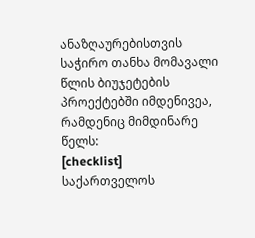ანაზღაურებისთვის საჭირო თანხა მომავალი წლის ბიუჯეტების პროექტებში იმდენივეა, რამდენიც მიმდინარე წელს:
[checklist]
საქართველოს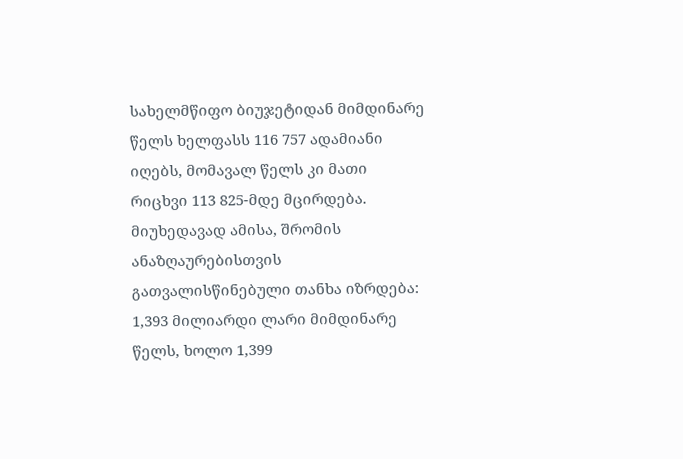სახელმწიფო ბიუჯეტიდან მიმდინარე წელს ხელფასს 116 757 ადამიანი იღებს, მომავალ წელს კი მათი რიცხვი 113 825-მდე მცირდება. მიუხედავად ამისა, შრომის ანაზღაურებისთვის გათვალისწინებული თანხა იზრდება: 1,393 მილიარდი ლარი მიმდინარე წელს, ხოლო 1,399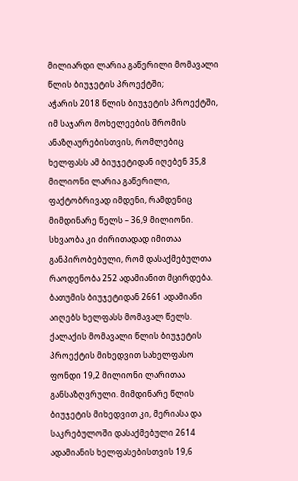მილიარდი ლარია გაწერილი მომავალი წლის ბიუჯეტის პროექტში;
აჭარის 2018 წლის ბიუჯეტის პროექტში, იმ საჯარო მოხელეების შრომის ანაზღაურებისთვის, რომლებიც ხელფასს ამ ბიუჯეტიდან იღებენ 35,8 მილიონი ლარია გაწერილი, ფაქტობრივად იმდენი, რამდენიც მიმდინარე წელს – 36,9 მილიონი. სხვაობა კი ძირითადად იმითაა განპირობებული, რომ დასაქმებულთა რაოდენობა 252 ადამიანით მცირდება.
ბათუმის ბიუჯეტიდან 2661 ადამიანი აიღებს ხელფასს მომავალ წელს. ქალაქის მომავალი წლის ბიუჯეტის პროექტის მიხედვით სახელფასო ფონდი 19,2 მილიონი ლარითაა განსაზღვრული. მიმდინარე წლის ბიუჯეტის მიხედვით კი, მერიასა და საკრებულოში დასაქმებული 2614 ადამიანის ხელფასებისთვის 19,6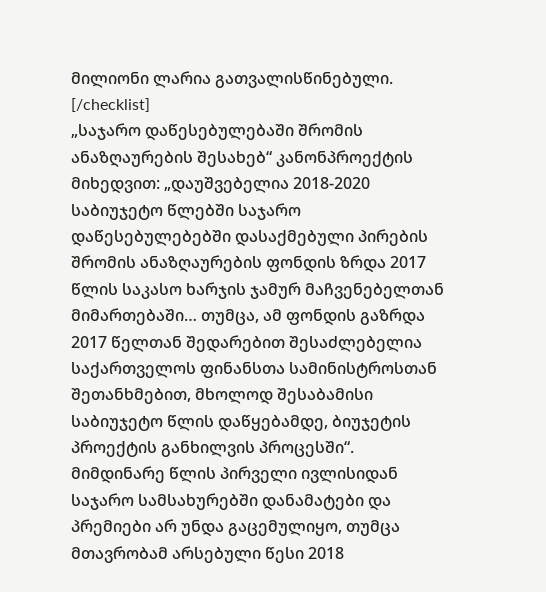მილიონი ლარია გათვალისწინებული.
[/checklist]
„საჯარო დაწესებულებაში შრომის ანაზღაურების შესახებ“ კანონპროექტის მიხედვით: „დაუშვებელია 2018-2020 საბიუჯეტო წლებში საჯარო დაწესებულებებში დასაქმებული პირების შრომის ანაზღაურების ფონდის ზრდა 2017 წლის საკასო ხარჯის ჯამურ მაჩვენებელთან მიმართებაში… თუმცა, ამ ფონდის გაზრდა 2017 წელთან შედარებით შესაძლებელია საქართველოს ფინანსთა სამინისტროსთან შეთანხმებით, მხოლოდ შესაბამისი საბიუჯეტო წლის დაწყებამდე, ბიუჯეტის პროექტის განხილვის პროცესში“.
მიმდინარე წლის პირველი ივლისიდან საჯარო სამსახურებში დანამატები და პრემიები არ უნდა გაცემულიყო, თუმცა მთავრობამ არსებული წესი 2018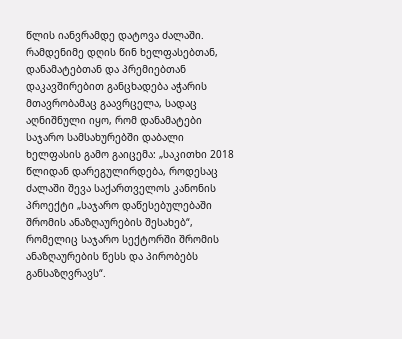წლის იანვრამდე დატოვა ძალაში.
რამდენიმე დღის წინ ხელფასებთან, დანამატებთან და პრემიებთან დაკავშირებით განცხადება აჭარის მთავრობამაც გაავრცელა, სადაც აღნიშნული იყო, რომ დანამატები საჯარო სამსახურებში დაბალი ხელფასის გამო გაიცემა: „საკითხი 2018 წლიდან დარეგულირდება, როდესაც ძალაში შევა საქართველოს კანონის პროექტი „საჯარო დაწესებულებაში შრომის ანაზღაურების შესახებ“, რომელიც საჯარო სექტორში შრომის ანაზღაურების წესს და პირობებს განსაზღვრავს“.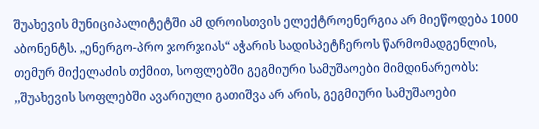შუახევის მუნიციპალიტეტში ამ დროისთვის ელექტროენერგია არ მიეწოდება 1000 აბონენტს. „ენერგო-პრო ჯორჯიას“ აჭარის სადისპეტჩეროს წარმომადგენლის, თემურ მიქელაძის თქმით, სოფლებში გეგმიური სამუშაოები მიმდინარეობს:
,,შუახევის სოფლებში ავარიული გათიშვა არ არის, გეგმიური სამუშაოები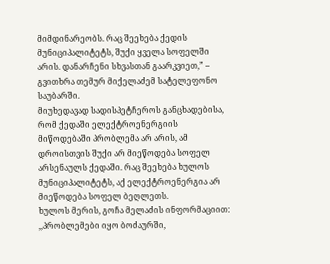მიმდინარეობს. რაც შეეხება ქედის მუნიციპალიტეტს, შუქი ყველა სოფელში არის. დანარჩენი სხვასთან გაარკვიეთ,” – გვითხრა თემურ მიქელაძემ სატელეფონო საუბარში.
მიუხედავად სადისპეტჩეროს განცხადებისა, რომ ქედაში ელექტროენერგიის მიწოდებაში პრობლემა არ არის, ამ დროისთვის შუქი არ მიეწოდება სოფელ არსენაულს ქედაში. რაც შეეხება ხულოს მუნიციპალიტეტს, აქ ელექტროენერგია არ მიეწოდება სოფელ ბეღლეთს.
ხულოს მერის, გოჩა მელაძის ინფორმაციით: ,,პრობლემები იყო ბოძაურში,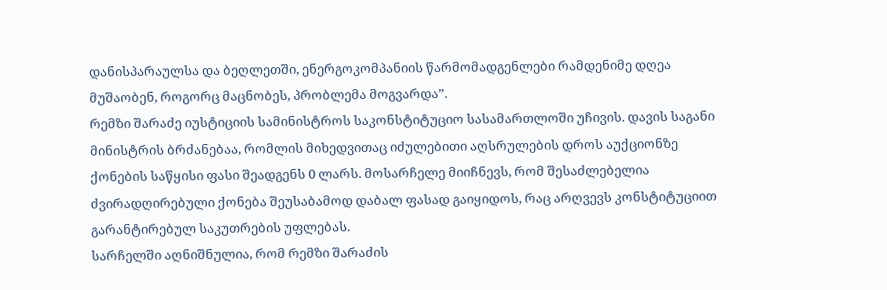დანისპარაულსა და ბეღლეთში, ენერგოკომპანიის წარმომადგენლები რამდენიმე დღეა მუშაობენ, როგორც მაცნობეს, პრობლემა მოგვარდა”.
რემზი შარაძე იუსტიციის სამინისტროს საკონსტიტუციო სასამართლოში უჩივის. დავის საგანი მინისტრის ბრძანებაა, რომლის მიხედვითაც იძულებითი აღსრულების დროს აუქციონზე ქონების საწყისი ფასი შეადგენს 0 ლარს. მოსარჩელე მიიჩნევს, რომ შესაძლებელია ძვირადღირებული ქონება შეუსაბამოდ დაბალ ფასად გაიყიდოს, რაც არღვევს კონსტიტუციით გარანტირებულ საკუთრების უფლებას.
სარჩელში აღნიშნულია, რომ რემზი შარაძის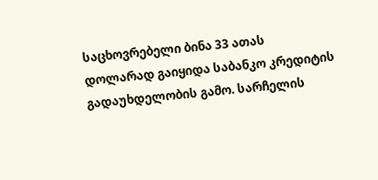საცხოვრებელი ბინა 33 ათას დოლარად გაიყიდა საბანკო კრედიტის გადაუხდელობის გამო. სარჩელის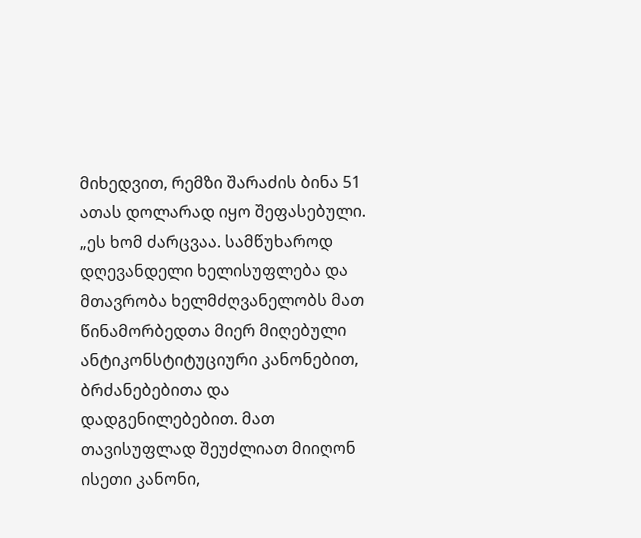მიხედვით, რემზი შარაძის ბინა 51 ათას დოლარად იყო შეფასებული.
„ეს ხომ ძარცვაა. სამწუხაროდ დღევანდელი ხელისუფლება და მთავრობა ხელმძღვანელობს მათ წინამორბედთა მიერ მიღებული ანტიკონსტიტუციური კანონებით, ბრძანებებითა და დადგენილებებით. მათ თავისუფლად შეუძლიათ მიიღონ ისეთი კანონი,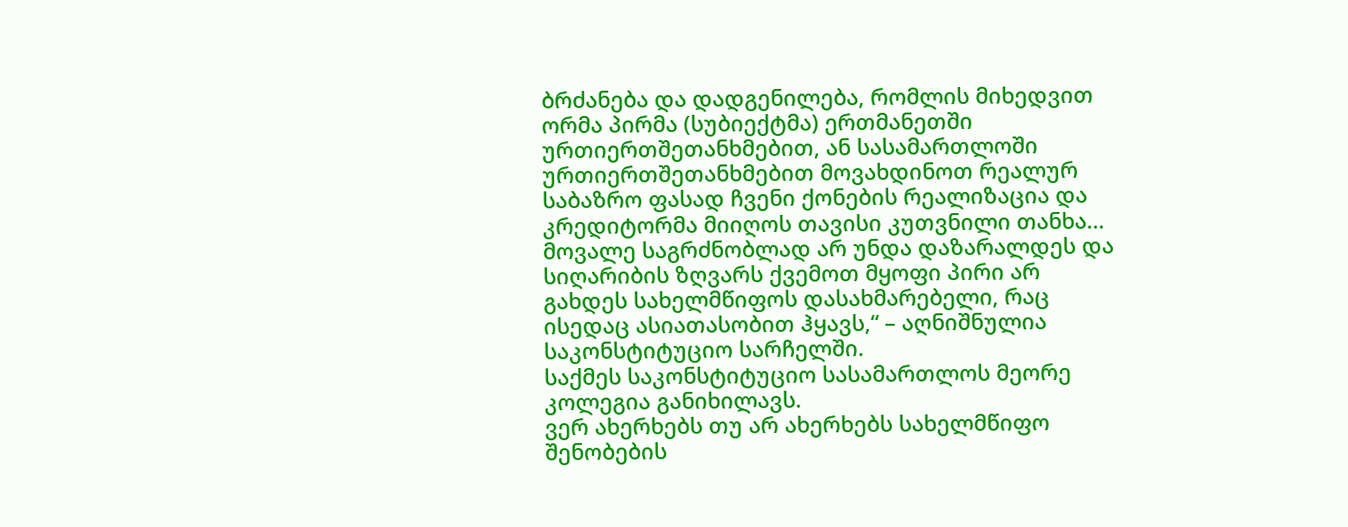ბრძანება და დადგენილება, რომლის მიხედვით ორმა პირმა (სუბიექტმა) ერთმანეთში ურთიერთშეთანხმებით, ან სასამართლოში ურთიერთშეთანხმებით მოვახდინოთ რეალურ საბაზრო ფასად ჩვენი ქონების რეალიზაცია და კრედიტორმა მიიღოს თავისი კუთვნილი თანხა… მოვალე საგრძნობლად არ უნდა დაზარალდეს და სიღარიბის ზღვარს ქვემოთ მყოფი პირი არ გახდეს სახელმწიფოს დასახმარებელი, რაც ისედაც ასიათასობით ჰყავს,“ – აღნიშნულია საკონსტიტუციო სარჩელში.
საქმეს საკონსტიტუციო სასამართლოს მეორე კოლეგია განიხილავს.
ვერ ახერხებს თუ არ ახერხებს სახელმწიფო შენობების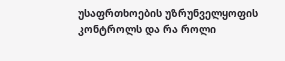უსაფრთხოების უზრუნველყოფის კონტროლს და რა როლი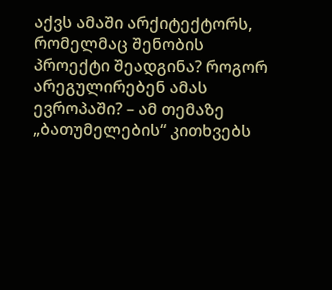აქვს ამაში არქიტექტორს, რომელმაც შენობის პროექტი შეადგინა? როგორ არეგულირებენ ამას ევროპაში? – ამ თემაზე „ბათუმელების“ კითხვებს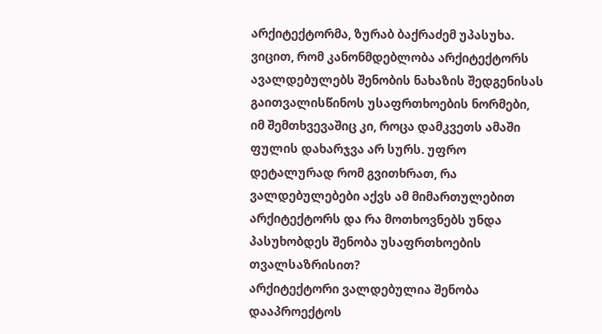არქიტექტორმა, ზურაბ ბაქრაძემ უპასუხა.
ვიცით, რომ კანონმდებლობა არქიტექტორს ავალდებულებს შენობის ნახაზის შედგენისას გაითვალისწინოს უსაფრთხოების ნორმები, იმ შემთხვევაშიც კი, როცა დამკვეთს ამაში ფულის დახარჯვა არ სურს. უფრო დეტალურად რომ გვითხრათ, რა ვალდებულებები აქვს ამ მიმართულებით არქიტექტორს და რა მოთხოვნებს უნდა პასუხობდეს შენობა უსაფრთხოების თვალსაზრისით?
არქიტექტორი ვალდებულია შენობა დააპროექტოს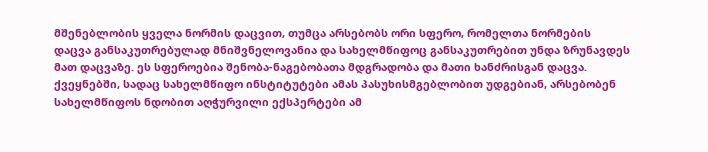მშენებლობის ყველა ნორმის დაცვით, თუმცა არსებობს ორი სფერო, რომელთა ნორმების დაცვა განსაკუთრებულად მნიშვნელოვანია და სახელმწიფოც განსაკუთრებით უნდა ზრუნავდეს მათ დაცვაზე. ეს სფეროებია შენობა-ნაგებობათა მდგრადობა და მათი ხანძრისგან დაცვა. ქვეყნებში, სადაც სახელმწიფო ინსტიტუტები ამას პასუხისმგებლობით უდგებიან, არსებობენ სახელმწიფოს ნდობით აღჭურვილი ექსპერტები ამ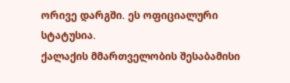ორივე დარგში. ეს ოფიციალური სტატუსია.
ქალაქის მმართველობის შესაბამისი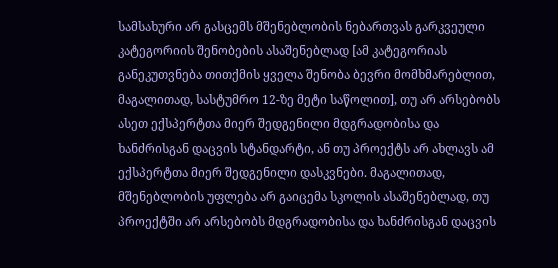სამსახური არ გასცემს მშენებლობის ნებართვას გარკვეული კატეგორიის შენობების ასაშენებლად [ამ კატეგორიას განეკუთვნება თითქმის ყველა შენობა ბევრი მომხმარებლით, მაგალითად, სასტუმრო 12-ზე მეტი საწოლით], თუ არ არსებობს ასეთ ექსპერტთა მიერ შედგენილი მდგრადობისა და ხანძრისგან დაცვის სტანდარტი, ან თუ პროექტს არ ახლავს ამ ექსპერტთა მიერ შედგენილი დასკვნები. მაგალითად, მშენებლობის უფლება არ გაიცემა სკოლის ასაშენებლად, თუ პროექტში არ არსებობს მდგრადობისა და ხანძრისგან დაცვის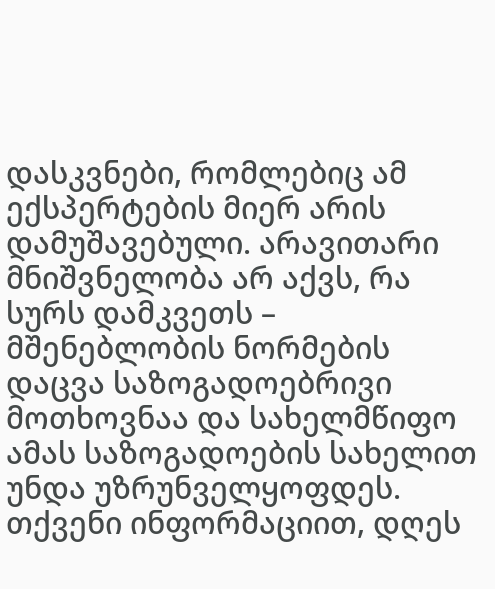დასკვნები, რომლებიც ამ ექსპერტების მიერ არის დამუშავებული. არავითარი მნიშვნელობა არ აქვს, რა სურს დამკვეთს – მშენებლობის ნორმების დაცვა საზოგადოებრივი მოთხოვნაა და სახელმწიფო ამას საზოგადოების სახელით უნდა უზრუნველყოფდეს.
თქვენი ინფორმაციით, დღეს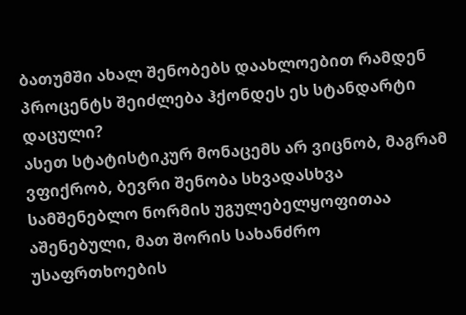ბათუმში ახალ შენობებს დაახლოებით რამდენ პროცენტს შეიძლება ჰქონდეს ეს სტანდარტი დაცული?
ასეთ სტატისტიკურ მონაცემს არ ვიცნობ, მაგრამ ვფიქრობ, ბევრი შენობა სხვადასხვა სამშენებლო ნორმის უგულებელყოფითაა აშენებული, მათ შორის სახანძრო უსაფრთხოების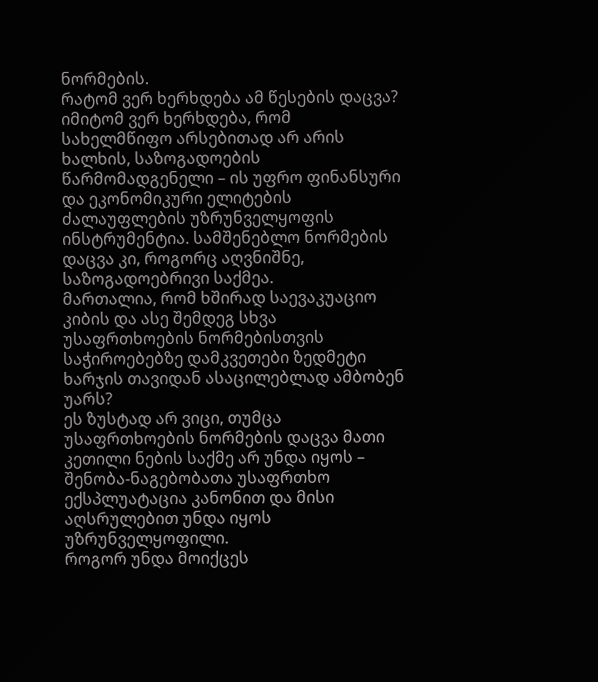ნორმების.
რატომ ვერ ხერხდება ამ წესების დაცვა?
იმიტომ ვერ ხერხდება, რომ სახელმწიფო არსებითად არ არის ხალხის, საზოგადოების წარმომადგენელი – ის უფრო ფინანსური და ეკონომიკური ელიტების ძალაუფლების უზრუნველყოფის ინსტრუმენტია. სამშენებლო ნორმების დაცვა კი, როგორც აღვნიშნე, საზოგადოებრივი საქმეა.
მართალია, რომ ხშირად საევაკუაციო კიბის და ასე შემდეგ სხვა უსაფრთხოების ნორმებისთვის საჭიროებებზე დამკვეთები ზედმეტი ხარჯის თავიდან ასაცილებლად ამბობენ უარს?
ეს ზუსტად არ ვიცი, თუმცა უსაფრთხოების ნორმების დაცვა მათი კეთილი ნების საქმე არ უნდა იყოს – შენობა-ნაგებობათა უსაფრთხო ექსპლუატაცია კანონით და მისი აღსრულებით უნდა იყოს უზრუნველყოფილი.
როგორ უნდა მოიქცეს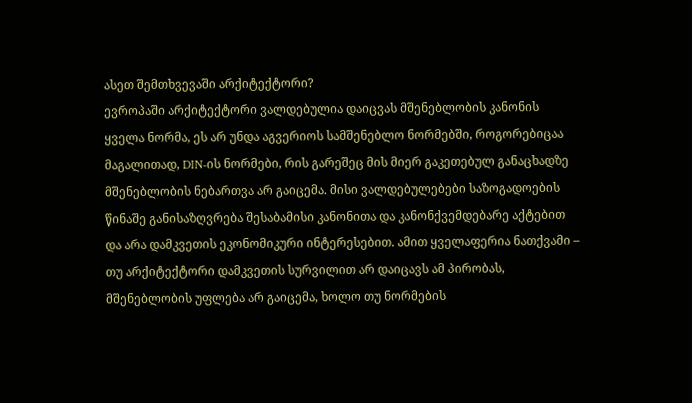ასეთ შემთხვევაში არქიტექტორი?
ევროპაში არქიტექტორი ვალდებულია დაიცვას მშენებლობის კანონის ყველა ნორმა, ეს არ უნდა აგვერიოს სამშენებლო ნორმებში, როგორებიცაა მაგალითად, DIN-ის ნორმები, რის გარეშეც მის მიერ გაკეთებულ განაცხადზე მშენებლობის ნებართვა არ გაიცემა. მისი ვალდებულებები საზოგადოების წინაშე განისაზღვრება შესაბამისი კანონითა და კანონქვემდებარე აქტებით და არა დამკვეთის ეკონომიკური ინტერესებით. ამით ყველაფერია ნათქვამი – თუ არქიტექტორი დამკვეთის სურვილით არ დაიცავს ამ პირობას, მშენებლობის უფლება არ გაიცემა, ხოლო თუ ნორმების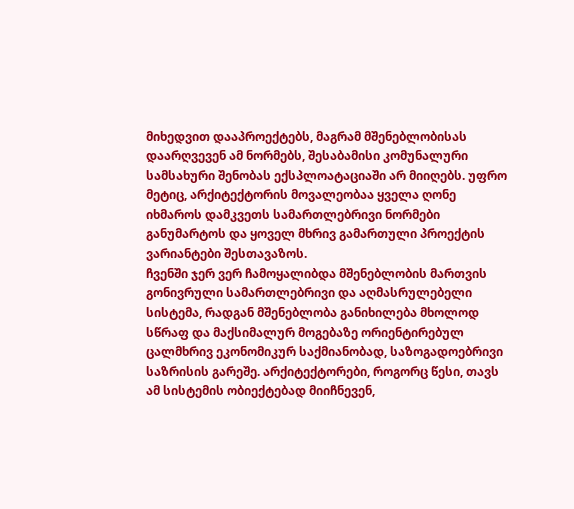მიხედვით დააპროექტებს, მაგრამ მშენებლობისას დაარღვევენ ამ ნორმებს, შესაბამისი კომუნალური სამსახური შენობას ექსპლოატაციაში არ მიიღებს. უფრო მეტიც, არქიტექტორის მოვალეობაა ყველა ღონე იხმაროს დამკვეთს სამართლებრივი ნორმები განუმარტოს და ყოველ მხრივ გამართული პროექტის ვარიანტები შესთავაზოს.
ჩვენში ჯერ ვერ ჩამოყალიბდა მშენებლობის მართვის გონივრული სამართლებრივი და აღმასრულებელი სისტემა, რადგან მშენებლობა განიხილება მხოლოდ სწრაფ და მაქსიმალურ მოგებაზე ორიენტირებულ ცალმხრივ ეკონომიკურ საქმიანობად, საზოგადოებრივი საზრისის გარეშე. არქიტექტორები, როგორც წესი, თავს ამ სისტემის ობიექტებად მიიჩნევენ,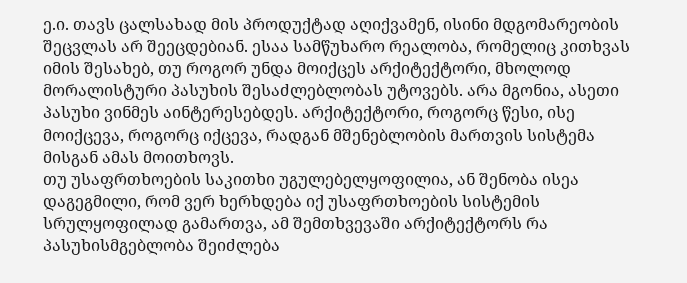ე.ი. თავს ცალსახად მის პროდუქტად აღიქვამენ, ისინი მდგომარეობის შეცვლას არ შეეცდებიან. ესაა სამწუხარო რეალობა, რომელიც კითხვას იმის შესახებ, თუ როგორ უნდა მოიქცეს არქიტექტორი, მხოლოდ მორალისტური პასუხის შესაძლებლობას უტოვებს. არა მგონია, ასეთი პასუხი ვინმეს აინტერესებდეს. არქიტექტორი, როგორც წესი, ისე მოიქცევა, როგორც იქცევა, რადგან მშენებლობის მართვის სისტემა მისგან ამას მოითხოვს.
თუ უსაფრთხოების საკითხი უგულებელყოფილია, ან შენობა ისეა დაგეგმილი, რომ ვერ ხერხდება იქ უსაფრთხოების სისტემის სრულყოფილად გამართვა, ამ შემთხვევაში არქიტექტორს რა პასუხისმგებლობა შეიძლება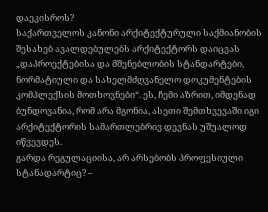დაეკისროს?
საქართველოს კანონი არქიტექტურული საქმიანობის შესახებ ავალდებულებს არქიტექტორს დაიცვას „დაპროექტებისა და მშენებლობის სტანდარტები, ნორმატიული და სახელმძღვანელო დოკუმენტების კომპლექსის მოთხოვნები“. ეს, ჩემი აზრით, იმდენად ბუნდოვანია, რომ არა მგონია, ასეთი შემთხვევაში იგი არქიტექტორის სამართლებრივ დევნას უშუალოდ იწვევდეს.
გარდა რეგულაციისა, არ არსებობს პროფესიული სტანადარტიც? –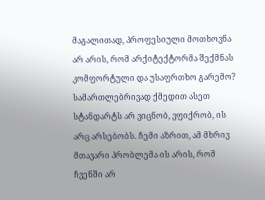მაგალითად, პროფესიული მოთხოვნა არ არის, რომ არქიტექტორმა შექმნას კომფორტული და უსაფრთხო გარემო?
სამართლებრივად ქმედით ასეთ სტანდარტს არ ვიცნობ, ვფიქრობ, ის არც არსებობს. ჩემი აზრით, ამ მხრივ მთავარი პრობლემა ის არის, რომ ჩვენში არ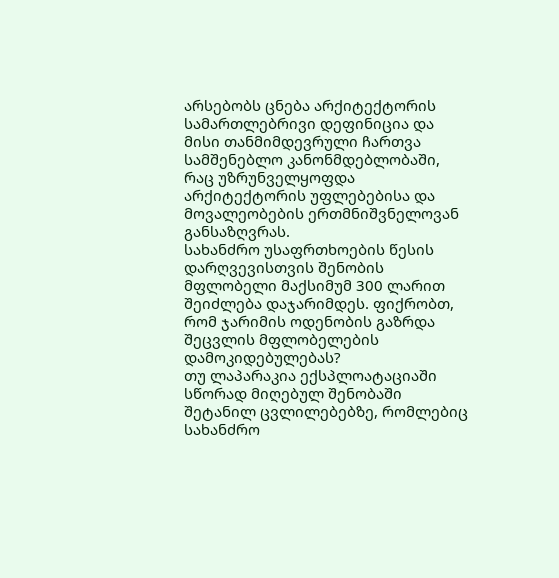არსებობს ცნება არქიტექტორის სამართლებრივი დეფინიცია და მისი თანმიმდევრული ჩართვა სამშენებლო კანონმდებლობაში, რაც უზრუნველყოფდა არქიტექტორის უფლებებისა და მოვალეობების ერთმნიშვნელოვან განსაზღვრას.
სახანძრო უსაფრთხოების წესის დარღვევისთვის შენობის მფლობელი მაქსიმუმ 300 ლარით შეიძლება დაჯარიმდეს. ფიქრობთ, რომ ჯარიმის ოდენობის გაზრდა შეცვლის მფლობელების დამოკიდებულებას?
თუ ლაპარაკია ექსპლოატაციაში სწორად მიღებულ შენობაში შეტანილ ცვლილებებზე, რომლებიც სახანძრო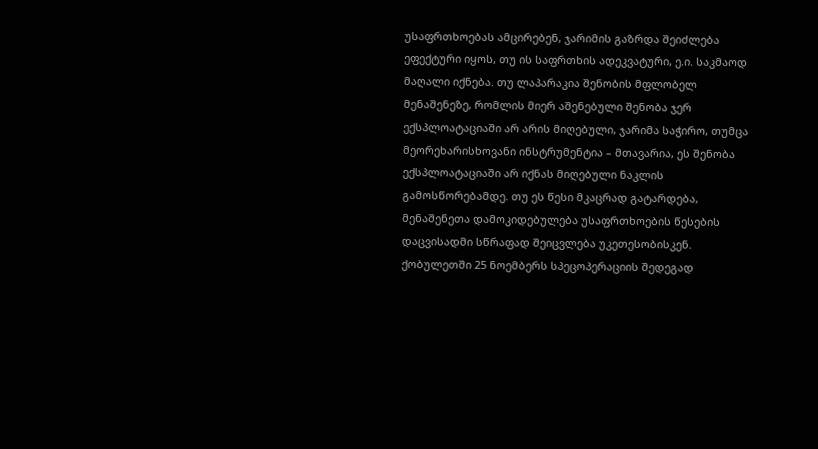უსაფრთხოებას ამცირებენ, ჯარიმის გაზრდა შეიძლება ეფექტური იყოს, თუ ის საფრთხის ადეკვატური, ე.ი. საკმაოდ მაღალი იქნება. თუ ლაპარაკია შენობის მფლობელ მენაშენეზე, რომლის მიერ აშენებული შენობა ჯერ ექსპლოატაციაში არ არის მიღებული, ჯარიმა საჭირო, თუმცა მეორეხარისხოვანი ინსტრუმენტია – მთავარია, ეს შენობა ექსპლოატაციაში არ იქნას მიღებული ნაკლის გამოსწორებამდე. თუ ეს წესი მკაცრად გატარდება, მენაშენეთა დამოკიდებულება უსაფრთხოების წესების დაცვისადმი სწრაფად შეიცვლება უკეთესობისკენ.
ქობულეთში 25 ნოემბერს სპეცოპერაციის შედეგად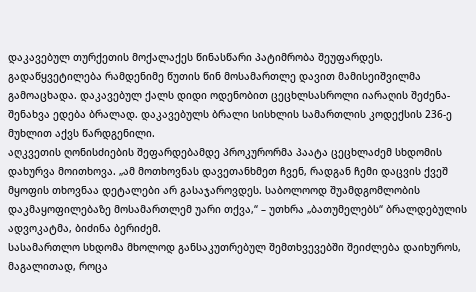დაკავებულ თურქეთის მოქალაქეს წინასწარი პატიმრობა შეუფარდეს. გადაწყვეტილება რამდენიმე წუთის წინ მოსამართლე დავით მამისეიშვილმა გამოაცხადა. დაკავებულ ქალს დიდი ოდენობით ცეცხლსასროლი იარაღის შეძენა-შენახვა ედება ბრალად. დაკავებულს ბრალი სისხლის სამართლის კოდექსის 236-ე მუხლით აქვს წარდგენილი.
აღკვეთის ღონისძიების შეფარდებამდე პროკურორმა პაატა ცეცხლაძემ სხდომის დახურვა მოითხოვა. „ამ მოთხოვნას დავეთანხმეთ ჩვენ, რადგან ჩემი დაცვის ქვეშ მყოფის თხოვნაა დეტალები არ გასაჯაროვდეს. საბოლოოდ შუამდგომლობის დაკმაყოფილებაზე მოსამართლემ უარი თქვა,“ – უთხრა „ბათუმელებს“ ბრალდებულის ადვოკატმა, ბიძინა ბერიძემ.
სასამართლო სხდომა მხოლოდ განსაკუთრებულ შემთხვევებში შეიძლება დაიხუროს, მაგალითად, როცა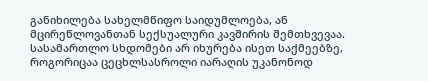განიხილება სახელმწიფო საიდუმლოება, ან მცირეწლოვანთან სექსუალური კავშირის შემთხვევაა. სასამართლო სხდომები არ იხურება ისეთ საქმეებზე, როგორიცაა ცეცხლსასროლი იარაღის უკანონოდ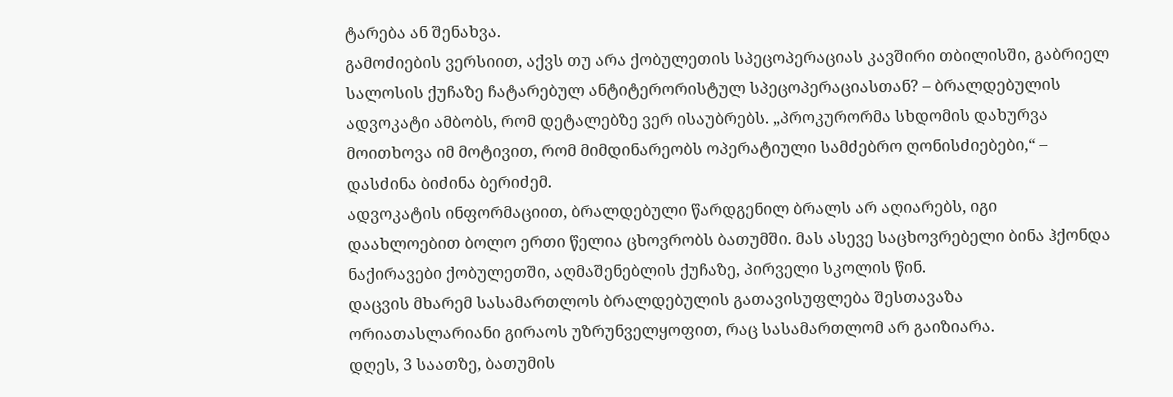ტარება ან შენახვა.
გამოძიების ვერსიით, აქვს თუ არა ქობულეთის სპეცოპერაციას კავშირი თბილისში, გაბრიელ სალოსის ქუჩაზე ჩატარებულ ანტიტერორისტულ სპეცოპერაციასთან? – ბრალდებულის ადვოკატი ამბობს, რომ დეტალებზე ვერ ისაუბრებს. „პროკურორმა სხდომის დახურვა მოითხოვა იმ მოტივით, რომ მიმდინარეობს ოპერატიული სამძებრო ღონისძიებები,“ – დასძინა ბიძინა ბერიძემ.
ადვოკატის ინფორმაციით, ბრალდებული წარდგენილ ბრალს არ აღიარებს, იგი დაახლოებით ბოლო ერთი წელია ცხოვრობს ბათუმში. მას ასევე საცხოვრებელი ბინა ჰქონდა ნაქირავები ქობულეთში, აღმაშენებლის ქუჩაზე, პირველი სკოლის წინ.
დაცვის მხარემ სასამართლოს ბრალდებულის გათავისუფლება შესთავაზა ორიათასლარიანი გირაოს უზრუნველყოფით, რაც სასამართლომ არ გაიზიარა.
დღეს, 3 საათზე, ბათუმის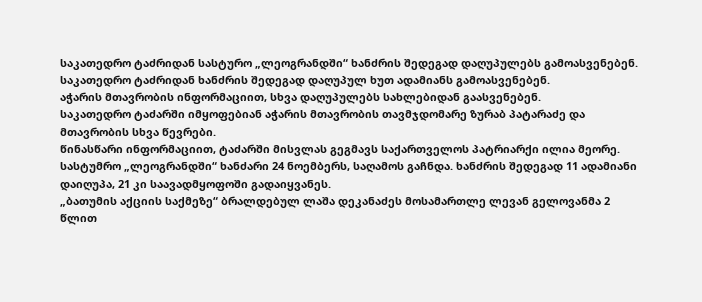საკათედრო ტაძრიდან სასტურო „ლეოგრანდში“ ხანძრის შედეგად დაღუპულებს გამოასვენებენ. საკათედრო ტაძრიდან ხანძრის შედეგად დაღუპულ ხუთ ადამიანს გამოასვენებენ.
აჭარის მთავრობის ინფორმაციით, სხვა დაღუპულებს სახლებიდან გაასვენებენ.
საკათედრო ტაძარში იმყოფებიან აჭარის მთავრობის თავმჯდომარე ზურაბ პატარაძე და მთავრობის სხვა წევრები.
წინასწარი ინფორმაციით, ტაძარში მისვლას გეგმავს საქართველოს პატრიარქი ილია მეორე.
სასტუმრო „ლეოგრანდში“ ხანძარი 24 ნოემბერს, საღამოს გაჩნდა. ხანძრის შედეგად 11 ადამიანი დაიღუპა, 21 კი საავადმყოფოში გადაიყვანეს.
„ბათუმის აქციის საქმეზე“ ბრალდებულ ლაშა დეკანაძეს მოსამართლე ლევან გელოვანმა 2 წლით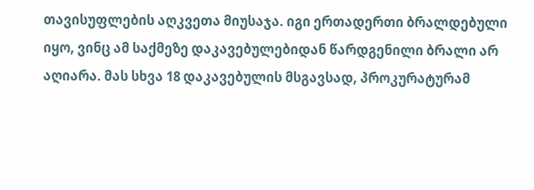თავისუფლების აღკვეთა მიუსაჯა. იგი ერთადერთი ბრალდებული იყო, ვინც ამ საქმეზე დაკავებულებიდან წარდგენილი ბრალი არ აღიარა. მას სხვა 18 დაკავებულის მსგავსად, პროკურატურამ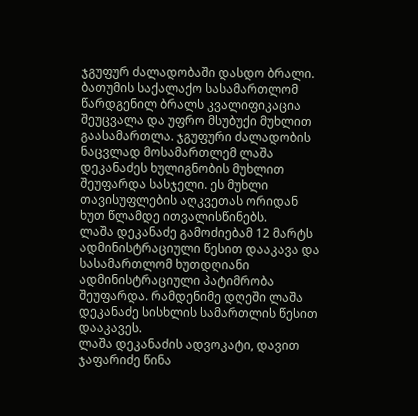ჯგუფურ ძალადობაში დასდო ბრალი.
ბათუმის საქალაქო სასამართლომ წარდგენილ ბრალს კვალიფიკაცია შეუცვალა და უფრო მსუბუქი მუხლით გაასამართლა. ჯგუფური ძალადობის ნაცვლად მოსამართლემ ლაშა დეკანაძეს ხულიგნობის მუხლით შეუფარდა სასჯელი. ეს მუხლი თავისუფლების აღკვეთას ორიდან ხუთ წლამდე ითვალისწინებს.
ლაშა დეკანაძე გამოძიებამ 12 მარტს ადმინისტრაციული წესით დააკავა და სასამართლომ ხუთდღიანი ადმინისტრაციული პატიმრობა შეუფარდა. რამდენიმე დღეში ლაშა დეკანაძე სისხლის სამართლის წესით დააკავეს.
ლაშა დეკანაძის ადვოკატი, დავით ჯაფარიძე წინა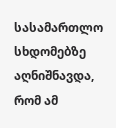სასამართლო სხდომებზე აღნიშნავდა, რომ ამ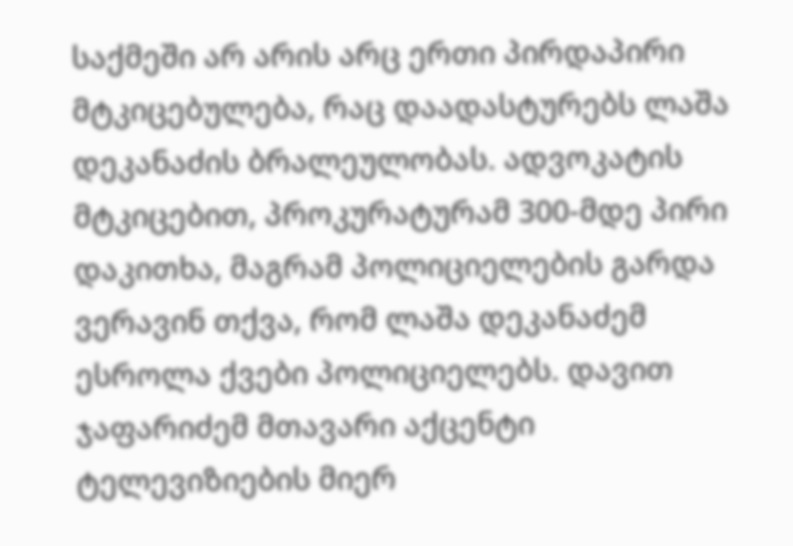საქმეში არ არის არც ერთი პირდაპირი მტკიცებულება, რაც დაადასტურებს ლაშა დეკანაძის ბრალეულობას. ადვოკატის მტკიცებით, პროკურატურამ 300-მდე პირი დაკითხა, მაგრამ პოლიციელების გარდა ვერავინ თქვა, რომ ლაშა დეკანაძემ ესროლა ქვები პოლიციელებს. დავით ჯაფარიძემ მთავარი აქცენტი ტელევიზიების მიერ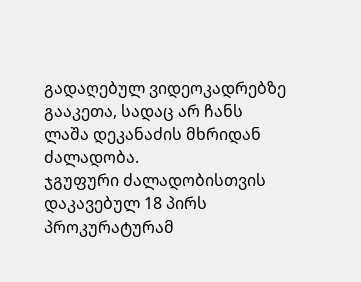გადაღებულ ვიდეოკადრებზე გააკეთა, სადაც არ ჩანს ლაშა დეკანაძის მხრიდან ძალადობა.
ჯგუფური ძალადობისთვის დაკავებულ 18 პირს პროკურატურამ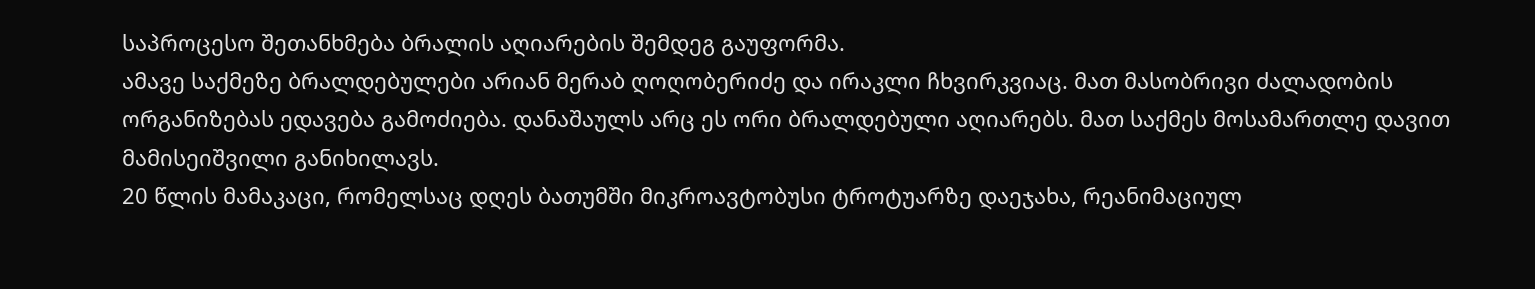საპროცესო შეთანხმება ბრალის აღიარების შემდეგ გაუფორმა.
ამავე საქმეზე ბრალდებულები არიან მერაბ ღოღობერიძე და ირაკლი ჩხვირკვიაც. მათ მასობრივი ძალადობის ორგანიზებას ედავება გამოძიება. დანაშაულს არც ეს ორი ბრალდებული აღიარებს. მათ საქმეს მოსამართლე დავით მამისეიშვილი განიხილავს.
20 წლის მამაკაცი, რომელსაც დღეს ბათუმში მიკროავტობუსი ტროტუარზე დაეჯახა, რეანიმაციულ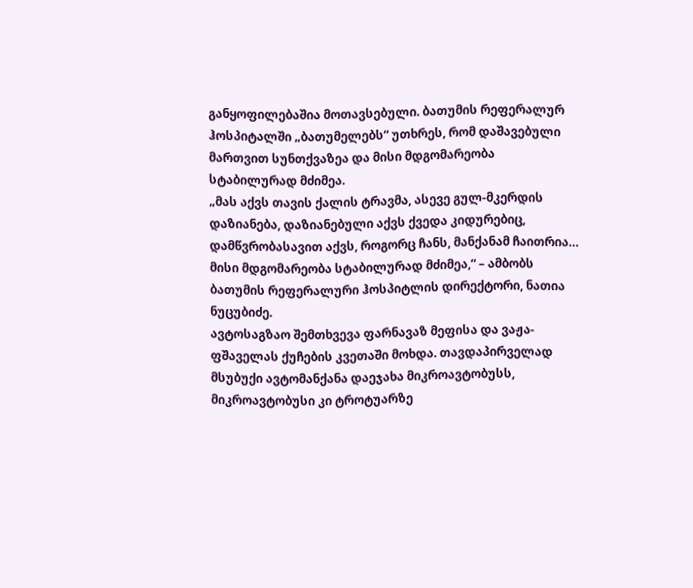განყოფილებაშია მოთავსებული. ბათუმის რეფერალურ ჰოსპიტალში „ბათუმელებს“ უთხრეს, რომ დაშავებული მართვით სუნთქვაზეა და მისი მდგომარეობა სტაბილურად მძიმეა.
„მას აქვს თავის ქალის ტრავმა, ასევე გულ-მკერდის დაზიანება, დაზიანებული აქვს ქვედა კიდურებიც, დამწვრობასავით აქვს, როგორც ჩანს, მანქანამ ჩაითრია… მისი მდგომარეობა სტაბილურად მძიმეა,“ – ამბობს ბათუმის რეფერალური ჰოსპიტლის დირექტორი, ნათია ნუცუბიძე.
ავტოსაგზაო შემთხვევა ფარნავაზ მეფისა და ვაჟა-ფშაველას ქუჩების კვეთაში მოხდა. თავდაპირველად მსუბუქი ავტომანქანა დაეჯახა მიკროავტობუსს, მიკროავტობუსი კი ტროტუარზე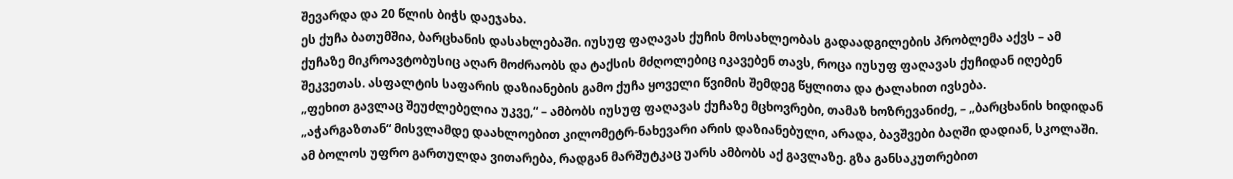შევარდა და 20 წლის ბიჭს დაეჯახა.
ეს ქუჩა ბათუმშია, ბარცხანის დასახლებაში. იუსუფ ფაღავას ქუჩის მოსახლეობას გადაადგილების პრობლემა აქვს – ამ ქუჩაზე მიკროავტობუსიც აღარ მოძრაობს და ტაქსის მძღოლებიც იკავებენ თავს, როცა იუსუფ ფაღავას ქუჩიდან იღებენ შეკვეთას. ასფალტის საფარის დაზიანების გამო ქუჩა ყოველი წვიმის შემდეგ წყლითა და ტალახით ივსება.
„ფეხით გავლაც შეუძლებელია უკვე,“ – ამბობს იუსუფ ფაღავას ქუჩაზე მცხოვრები, თამაზ ხოზრევანიძე, – „ბარცხანის ხიდიდან „აჭარგაზთან“ მისვლამდე დაახლოებით კილომეტრ-ნახევარი არის დაზიანებული, არადა, ბავშვები ბაღში დადიან, სკოლაში. ამ ბოლოს უფრო გართულდა ვითარება, რადგან მარშუტკაც უარს ამბობს აქ გავლაზე. გზა განსაკუთრებით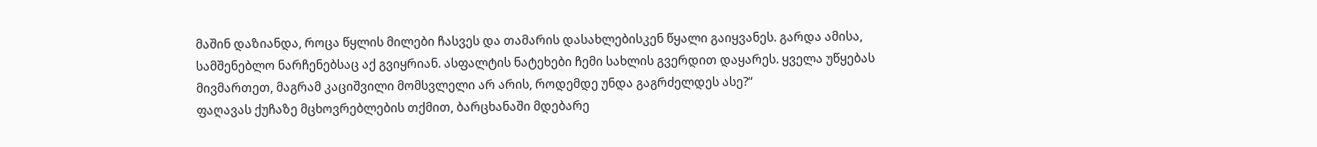მაშინ დაზიანდა, როცა წყლის მილები ჩასვეს და თამარის დასახლებისკენ წყალი გაიყვანეს. გარდა ამისა, სამშენებლო ნარჩენებსაც აქ გვიყრიან. ასფალტის ნატეხები ჩემი სახლის გვერდით დაყარეს. ყველა უწყებას მივმართეთ, მაგრამ კაციშვილი მომსვლელი არ არის, როდემდე უნდა გაგრძელდეს ასე?“
ფაღავას ქუჩაზე მცხოვრებლების თქმით, ბარცხანაში მდებარე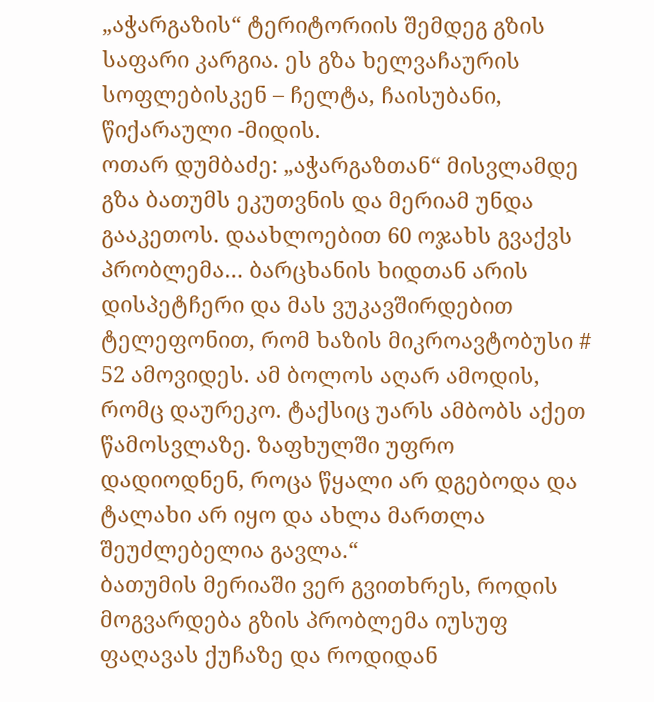„აჭარგაზის“ ტერიტორიის შემდეგ გზის საფარი კარგია. ეს გზა ხელვაჩაურის სოფლებისკენ – ჩელტა, ჩაისუბანი, წიქარაული -მიდის.
ოთარ დუმბაძე: „აჭარგაზთან“ მისვლამდე გზა ბათუმს ეკუთვნის და მერიამ უნდა გააკეთოს. დაახლოებით 60 ოჯახს გვაქვს პრობლემა… ბარცხანის ხიდთან არის დისპეტჩერი და მას ვუკავშირდებით ტელეფონით, რომ ხაზის მიკროავტობუსი # 52 ამოვიდეს. ამ ბოლოს აღარ ამოდის, რომც დაურეკო. ტაქსიც უარს ამბობს აქეთ წამოსვლაზე. ზაფხულში უფრო დადიოდნენ, როცა წყალი არ დგებოდა და ტალახი არ იყო და ახლა მართლა შეუძლებელია გავლა.“
ბათუმის მერიაში ვერ გვითხრეს, როდის მოგვარდება გზის პრობლემა იუსუფ ფაღავას ქუჩაზე და როდიდან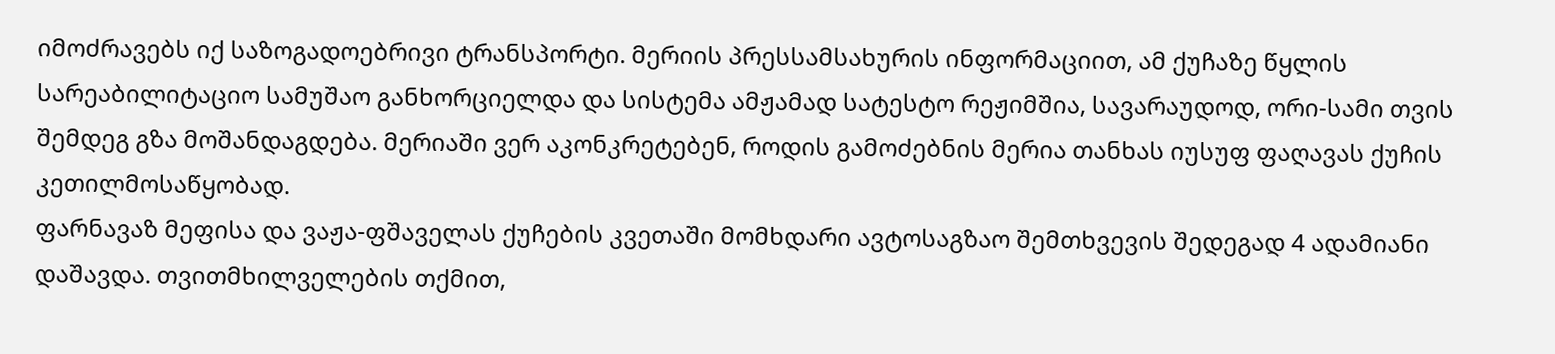იმოძრავებს იქ საზოგადოებრივი ტრანსპორტი. მერიის პრესსამსახურის ინფორმაციით, ამ ქუჩაზე წყლის სარეაბილიტაციო სამუშაო განხორციელდა და სისტემა ამჟამად სატესტო რეჟიმშია, სავარაუდოდ, ორი-სამი თვის შემდეგ გზა მოშანდაგდება. მერიაში ვერ აკონკრეტებენ, როდის გამოძებნის მერია თანხას იუსუფ ფაღავას ქუჩის კეთილმოსაწყობად.
ფარნავაზ მეფისა და ვაჟა-ფშაველას ქუჩების კვეთაში მომხდარი ავტოსაგზაო შემთხვევის შედეგად 4 ადამიანი დაშავდა. თვითმხილველების თქმით,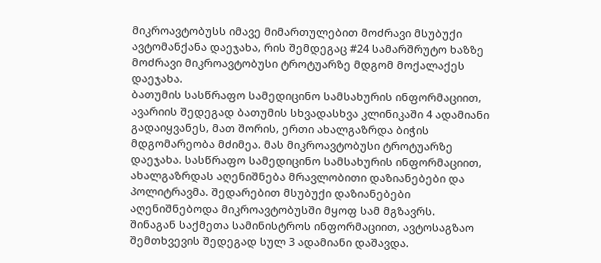მიკროავტობუსს იმავე მიმართულებით მოძრავი მსუბუქი ავტომანქანა დაეჯახა, რის შემდეგაც #24 სამარშრუტო ხაზზე მოძრავი მიკროავტობუსი ტროტუარზე მდგომ მოქალაქეს დაეჯახა.
ბათუმის სასწრაფო სამედიცინო სამსახურის ინფორმაციით, ავარიის შედეგად ბათუმის სხვადასხვა კლინიკაში 4 ადამიანი გადაიყვანეს, მათ შორის, ერთი ახალგაზრდა ბიჭის მდგომარეობა მძიმეა. მას მიკროავტობუსი ტროტუარზე დაეჯახა. სასწრაფო სამედიცინო სამსახურის ინფორმაციით, ახალგაზრდას აღენიშნება მრავლობითი დაზიანებები და პოლიტრავმა. შედარებით მსუბუქი დაზიანებები აღენიშნებოდა მიკროავტობუსში მყოფ სამ მგზავრს.
შინაგან საქმეთა სამინისტროს ინფორმაციით, ავტოსაგზაო შემთხვევის შედეგად სულ 3 ადამიანი დაშავდა.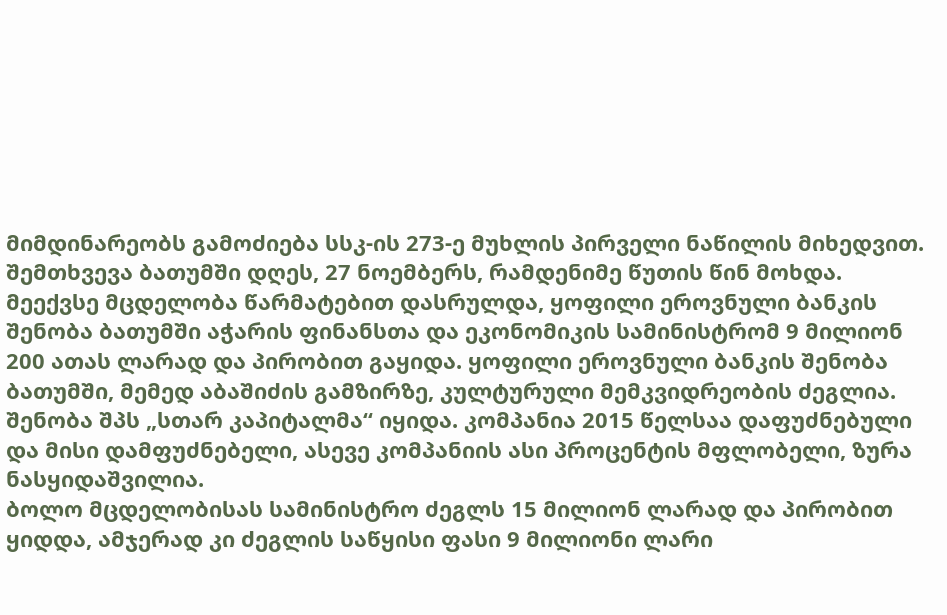მიმდინარეობს გამოძიება სსკ-ის 273-ე მუხლის პირველი ნაწილის მიხედვით.
შემთხვევა ბათუმში დღეს, 27 ნოემბერს, რამდენიმე წუთის წინ მოხდა.
მეექვსე მცდელობა წარმატებით დასრულდა, ყოფილი ეროვნული ბანკის შენობა ბათუმში აჭარის ფინანსთა და ეკონომიკის სამინისტრომ 9 მილიონ 200 ათას ლარად და პირობით გაყიდა. ყოფილი ეროვნული ბანკის შენობა ბათუმში, მემედ აბაშიძის გამზირზე, კულტურული მემკვიდრეობის ძეგლია.
შენობა შპს „სთარ კაპიტალმა“ იყიდა. კომპანია 2015 წელსაა დაფუძნებული და მისი დამფუძნებელი, ასევე კომპანიის ასი პროცენტის მფლობელი, ზურა ნასყიდაშვილია.
ბოლო მცდელობისას სამინისტრო ძეგლს 15 მილიონ ლარად და პირობით ყიდდა, ამჯერად კი ძეგლის საწყისი ფასი 9 მილიონი ლარი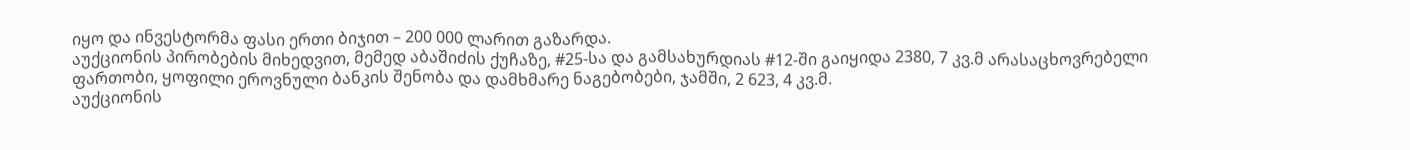იყო და ინვესტორმა ფასი ერთი ბიჯით – 200 000 ლარით გაზარდა.
აუქციონის პირობების მიხედვით, მემედ აბაშიძის ქუჩაზე, #25-სა და გამსახურდიას #12-ში გაიყიდა 2380, 7 კვ.მ არასაცხოვრებელი ფართობი, ყოფილი ეროვნული ბანკის შენობა და დამხმარე ნაგებობები, ჯამში, 2 623, 4 კვ.მ.
აუქციონის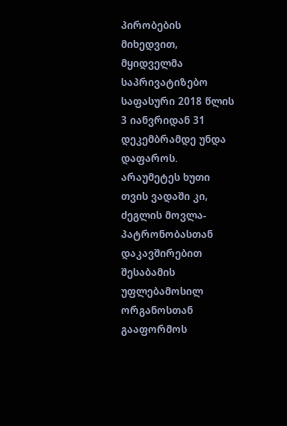პირობების მიხედვით, მყიდველმა საპრივატიზებო საფასური 2018 წლის 3 იანვრიდან 31 დეკემბრამდე უნდა დაფაროს. არაუმეტეს ხუთი თვის ვადაში კი, ძეგლის მოვლა-პატრონობასთან დაკავშირებით შესაბამის უფლებამოსილ ორგანოსთან გააფორმოს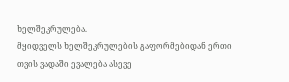ხელშეკრულება.
მყიდველს ხელშეკრულების გაფორმებიდან ერთი თვის ვადაში ევალება ასევე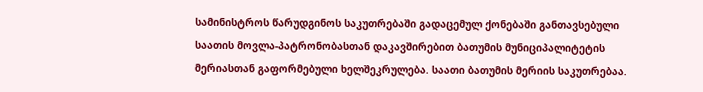სამინისტროს წარუდგინოს საკუთრებაში გადაცემულ ქონებაში განთავსებული საათის მოვლა-პატრონობასთან დაკავშირებით ბათუმის მუნიციპალიტეტის მერიასთან გაფორმებული ხელშეკრულება. საათი ბათუმის მერიის საკუთრებაა.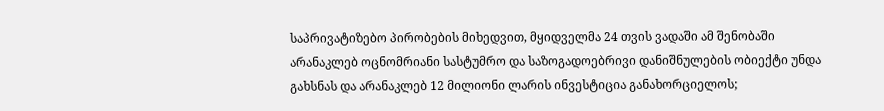საპრივატიზებო პირობების მიხედვით, მყიდველმა 24 თვის ვადაში ამ შენობაში არანაკლებ ოცნომრიანი სასტუმრო და საზოგადოებრივი დანიშნულების ობიექტი უნდა გახსნას და არანაკლებ 12 მილიონი ლარის ინვესტიცია განახორციელოს;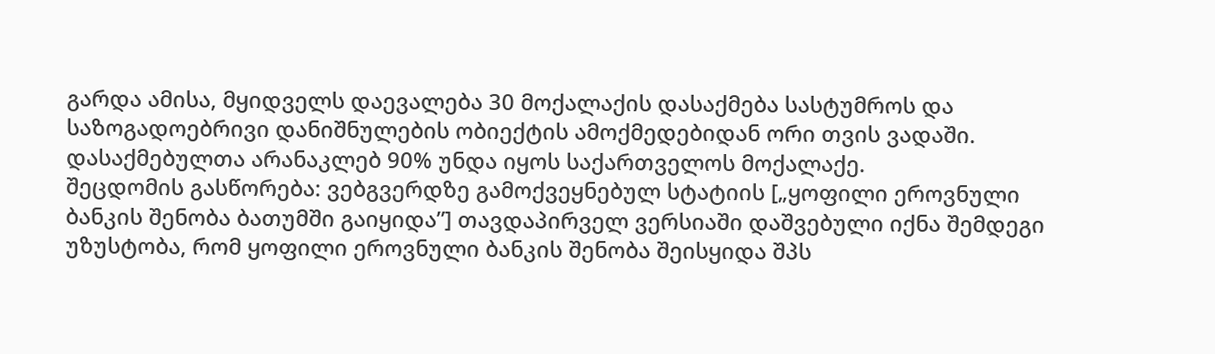გარდა ამისა, მყიდველს დაევალება 30 მოქალაქის დასაქმება სასტუმროს და საზოგადოებრივი დანიშნულების ობიექტის ამოქმედებიდან ორი თვის ვადაში. დასაქმებულთა არანაკლებ 90% უნდა იყოს საქართველოს მოქალაქე.
შეცდომის გასწორება: ვებგვერდზე გამოქვეყნებულ სტატიის [„ყოფილი ეროვნული ბანკის შენობა ბათუმში გაიყიდა”] თავდაპირველ ვერსიაში დაშვებული იქნა შემდეგი უზუსტობა, რომ ყოფილი ეროვნული ბანკის შენობა შეისყიდა შპს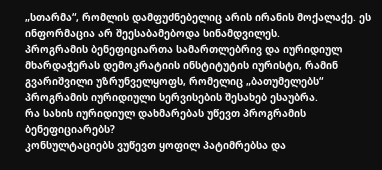„სთარმა“, რომლის დამფუძნებელიც არის ირანის მოქალაქე. ეს ინფორმაცია არ შეესაბამებოდა სინამდვილეს.
პროგრამის ბენეფიციართა სამართლებრივ და იურიდიულ მხარდაჭერას დემოკრატიის ინსტიტუტის იურისტი, რამინ გვარიშვილი უზრუნველყოფს, რომელიც „ბათუმელებს“ პროგრამის იურიდიული სერვისების შესახებ ესაუბრა.
რა სახის იურიდიულ დახმარებას უწევთ პროგრამის ბენეფიციარებს?
კონსულტაციებს ვუწევთ ყოფილ პატიმრებსა და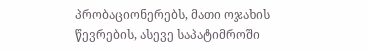პრობაციონერებს, მათი ოჯახის წევრების, ასევე საპატიმროში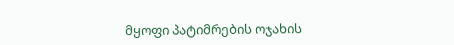მყოფი პატიმრების ოჯახის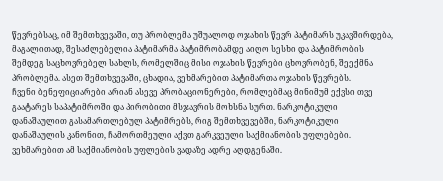წევრებსაც, იმ შემთხვევაში, თუ პრობლემა უშუალოდ ოჯახის წევრ პატიმარს უკავშირდება, მაგალითად, შესაძლებელია პატიმარმა პატიმრობამდე აიღო სესხი და პატიმრობის შემდეგ საცხოვრებელ სახლს, რომელშიც მისი ოჯახის წევრები ცხოვრობენ, შეექმნა პრობლემა. ასეთ შემთხვევაში, ცხადია, ვეხმარებით პატიმართა ოჯახის წევრებს.
ჩვენი ბენეფიციარები არიან ასევე პრობაციონერები, რომლებმაც მინიმუმ ექვსი თვე გაატარეს საპატიმროში და პირობითი მსჯავრის მოხსნა სურთ. ნარკოტიკული დანაშაულით გასამართლებულ პატიმრებს, რიგ შემთხვევებში, ნარკოტიკული დანაშაულის კანონით, ჩამორთმეული აქვთ გარკვეული საქმიანობის უფლებები. ვეხმარებით ამ საქმიანობის უფლების ვადაზე ადრე აღდგენაში.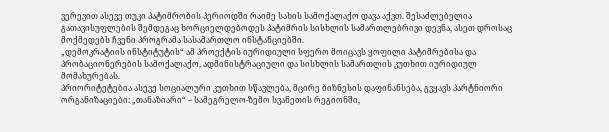ვერევით ასევე თუკი პატიმრობის პერიოდში რაიმე სახის სამოქალაქო დავა აქვთ. შესაძლებელია გათავისუფლების შემდეგაც ხორციელდებოდეს პატიმრის სისხლის სამართლებრივი დევნა, ასეთ დროსაც მოქმედებს ჩვენი პროგრამა სასამართლო ინსტანციებში.
„დემოკრატიის ინსტიტუტის“ ამ პროექტის იურიდიული სფერო მოიცავს ყოფილი პატიმრებისა და პრობაციონერების სამოქალაქო, ადმინისტრაციული და სისხლის სამართლის კუთხით იურიდიულ მომახურებას.
პრიორიტეტებია ასევე სოციალური კუთხით სწავლება, მცირე ბიზნესის დაფინანსება, გვყავს პარტნიორი ორგანიზაციები: „თანაზიარი“ – სამეგრელო-ზემო სვანეთის რეგიონში,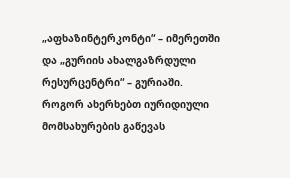„აფხაზინტერკონტი“ – იმერეთში და „გურიის ახალგაზრდული რესურცენტრი“ – გურიაში.
როგორ ახერხებთ იურიდიული მომსახურების გაწევას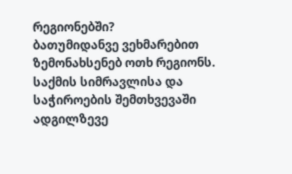რეგიონებში?
ბათუმიდანვე ვეხმარებით ზემონახსენებ ოთხ რეგიონს. საქმის სიმრავლისა და საჭიროების შემთხვევაში ადგილზევე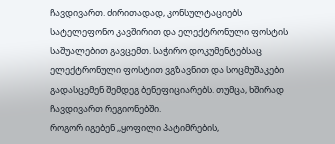ჩავდივართ. ძირითადად, კონსულტაციებს სატელეფონო კავშირით და ელექტრონული ფოსტის საშუალებით გავცემთ. საჭირო დოკუმენტებსაც ელექტრონული ფოსტით ვგზავნით და სოცმუშაკები გადასცემენ შემდეგ ბენეფიციარებს. თუმცა, ხშირად ჩავდივართ რეგიონებში.
როგორ იგებენ ,,ყოფილი პატიმრების,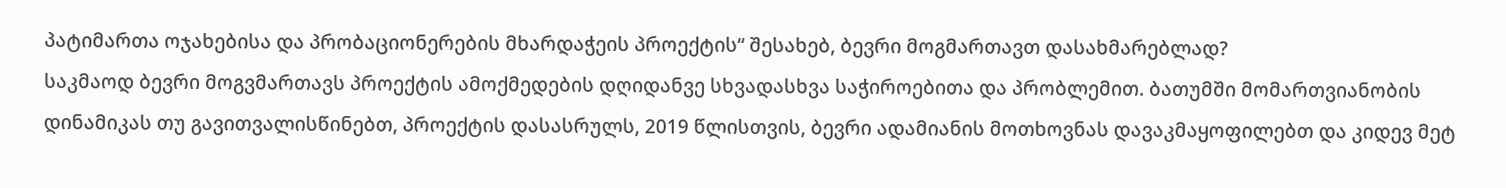პატიმართა ოჯახებისა და პრობაციონერების მხარდაჭეის პროექტის“ შესახებ, ბევრი მოგმართავთ დასახმარებლად?
საკმაოდ ბევრი მოგვმართავს პროექტის ამოქმედების დღიდანვე სხვადასხვა საჭიროებითა და პრობლემით. ბათუმში მომართვიანობის დინამიკას თუ გავითვალისწინებთ, პროექტის დასასრულს, 2019 წლისთვის, ბევრი ადამიანის მოთხოვნას დავაკმაყოფილებთ და კიდევ მეტ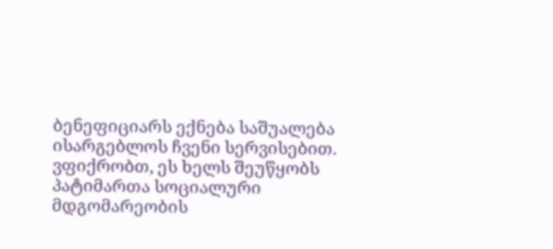ბენეფიციარს ექნება საშუალება ისარგებლოს ჩვენი სერვისებით. ვფიქრობთ, ეს ხელს შეუწყობს პატიმართა სოციალური მდგომარეობის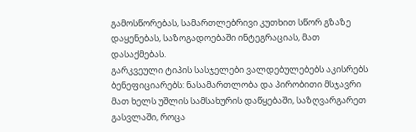გამოსწორებას, სამართლებრივი კუთხით სწორ გზაზე დაყენებას, საზოგადოებაში ინტეგრაციას, მათ დასაქმებას.
გარკვეული ტიპის სასჯელები ვალდებულებებს აკისრებს ბენეფიციარებს: ნასამართლობა და პირობითი მსჯავრი მათ ხელს უშლის სამსახურის დაწყებაში, საზღვარგარეთ გასვლაში, როცა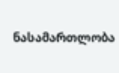ნასამართლობა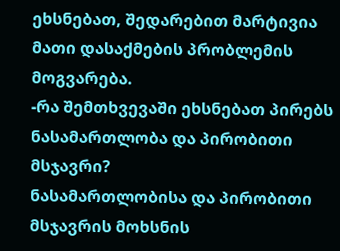ეხსნებათ, შედარებით მარტივია მათი დასაქმების პრობლემის მოგვარება.
-რა შემთხვევაში ეხსნებათ პირებს ნასამართლობა და პირობითი მსჯავრი?
ნასამართლობისა და პირობითი მსჯავრის მოხსნის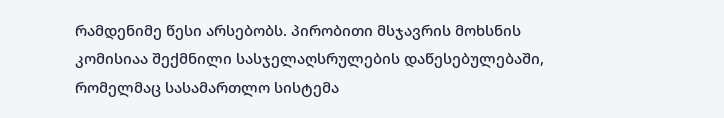რამდენიმე წესი არსებობს. პირობითი მსჯავრის მოხსნის კომისიაა შექმნილი სასჯელაღსრულების დაწესებულებაში, რომელმაც სასამართლო სისტემა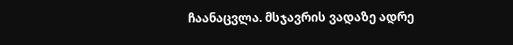ჩაანაცვლა. მსჯავრის ვადაზე ადრე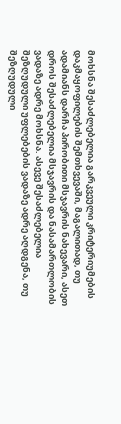მოხსნა შესაძლებელია გარკვეული კრიტერიუმების დაკმაყოფილების შემთხვევაში, მაგალითად, თუ ადამიანს დარჩა პირობითი მსჯავრის ნახევარი, ასეთ დროს შესაძლებელია მსჯავრის და ნასამართლობის ვადაზე ადრე მოხსნა. ასევე შესაძლებელია შეზღუდული უფლებების ვადაზე ადრე აღდგენა, თუ შეზღუდული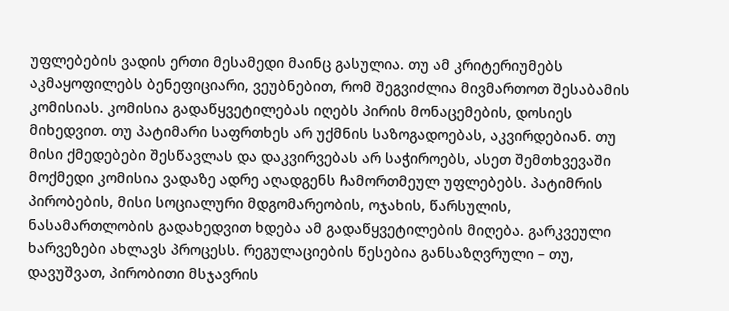უფლებების ვადის ერთი მესამედი მაინც გასულია. თუ ამ კრიტერიუმებს აკმაყოფილებს ბენეფიციარი, ვეუბნებით, რომ შეგვიძლია მივმართოთ შესაბამის კომისიას. კომისია გადაწყვეტილებას იღებს პირის მონაცემების, დოსიეს მიხედვით. თუ პატიმარი საფრთხეს არ უქმნის საზოგადოებას, აკვირდებიან. თუ მისი ქმედებები შესწავლას და დაკვირვებას არ საჭიროებს, ასეთ შემთხვევაში მოქმედი კომისია ვადაზე ადრე აღადგენს ჩამორთმეულ უფლებებს. პატიმრის პირობების, მისი სოციალური მდგომარეობის, ოჯახის, წარსულის, ნასამართლობის გადახედვით ხდება ამ გადაწყვეტილების მიღება. გარკვეული ხარვეზები ახლავს პროცესს. რეგულაციების წესებია განსაზღვრული – თუ, დავუშვათ, პირობითი მსჯავრის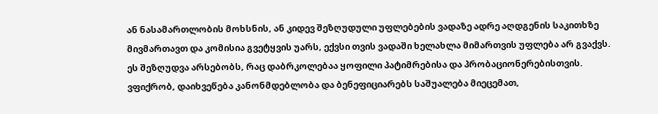ან ნასამართლობის მოხსნის, ან კიდევ შეზღუდული უფლებების ვადაზე ადრე აღდგენის საკითხზე მივმართავთ და კომისია გვეტყვის უარს, ექვსი თვის ვადაში ხელახლა მიმართვის უფლება არ გვაქვს. ეს შეზღუდვა არსებობს, რაც დაბრკოლებაა ყოფილი პატიმრებისა და პრობაციონერებისთვის. ვფიქრობ, დაიხვეწება კანონმდებლობა და ბენეფიციარებს საშუალება მიეცემათ,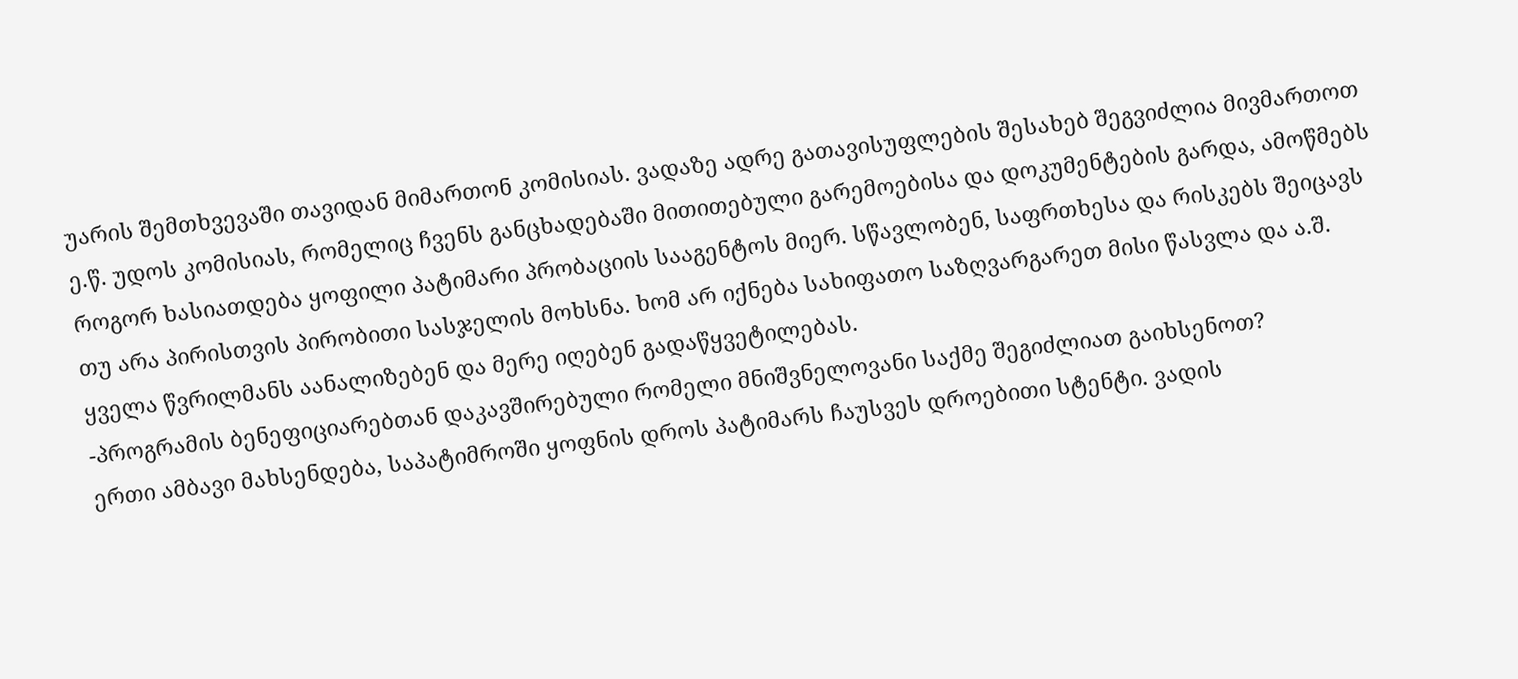უარის შემთხვევაში თავიდან მიმართონ კომისიას. ვადაზე ადრე გათავისუფლების შესახებ შეგვიძლია მივმართოთ ე.წ. უდოს კომისიას, რომელიც ჩვენს განცხადებაში მითითებული გარემოებისა და დოკუმენტების გარდა, ამოწმებს როგორ ხასიათდება ყოფილი პატიმარი პრობაციის სააგენტოს მიერ. სწავლობენ, საფრთხესა და რისკებს შეიცავს თუ არა პირისთვის პირობითი სასჯელის მოხსნა. ხომ არ იქნება სახიფათო საზღვარგარეთ მისი წასვლა და ა.შ. ყველა წვრილმანს აანალიზებენ და მერე იღებენ გადაწყვეტილებას.
-პროგრამის ბენეფიციარებთან დაკავშირებული რომელი მნიშვნელოვანი საქმე შეგიძლიათ გაიხსენოთ?
ერთი ამბავი მახსენდება, საპატიმროში ყოფნის დროს პატიმარს ჩაუსვეს დროებითი სტენტი. ვადის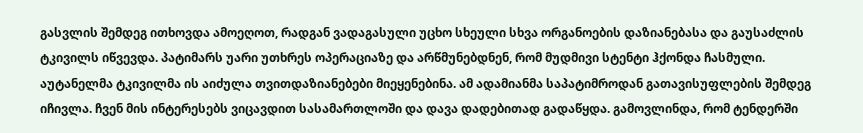გასვლის შემდეგ ითხოვდა ამოეღოთ, რადგან ვადაგასული უცხო სხეული სხვა ორგანოების დაზიანებასა და გაუსაძლის ტკივილს იწვევდა. პატიმარს უარი უთხრეს ოპერაციაზე და არწმუნებდნენ, რომ მუდმივი სტენტი ჰქონდა ჩასმული. აუტანელმა ტკივილმა ის აიძულა თვითდაზიანებები მიეყენებინა. ამ ადამიანმა საპატიმროდან გათავისუფლების შემდეგ იჩივლა. ჩვენ მის ინტერესებს ვიცავდით სასამართლოში და დავა დადებითად გადაწყდა. გამოვლინდა, რომ ტენდერში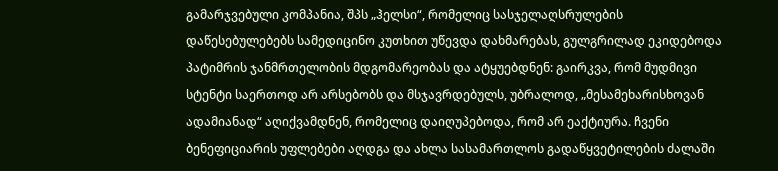გამარჯვებული კომპანია, შპს „ჰელსი“, რომელიც სასჯელაღსრულების დაწესებულებებს სამედიცინო კუთხით უწევდა დახმარებას, გულგრილად ეკიდებოდა პატიმრის ჯანმრთელობის მდგომარეობას და ატყუებდნენ: გაირკვა, რომ მუდმივი სტენტი საერთოდ არ არსებობს და მსჯავრდებულს, უბრალოდ, „მესამეხარისხოვან ადამიანად“ აღიქვამდნენ, რომელიც დაიღუპებოდა, რომ არ ეაქტიურა. ჩვენი ბენეფიციარის უფლებები აღდგა და ახლა სასამართლოს გადაწყვეტილების ძალაში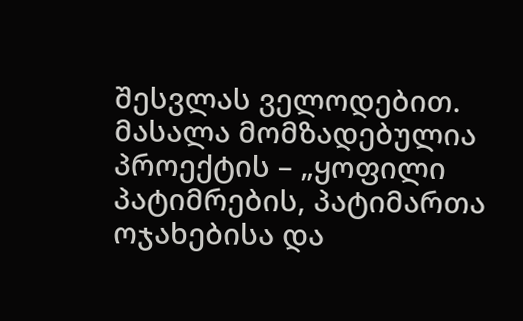შესვლას ველოდებით.
მასალა მომზადებულია პროექტის – „ყოფილი პატიმრების, პატიმართა ოჯახებისა და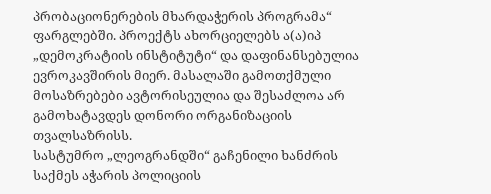პრობაციონერების მხარდაჭერის პროგრამა“ ფარგლებში. პროექტს ახორციელებს ა(ა)იპ „დემოკრატიის ინსტიტუტი“ და დაფინანსებულია ევროკავშირის მიერ. მასალაში გამოთქმული მოსაზრებები ავტორისეულია და შესაძლოა არ გამოხატავდეს დონორი ორგანიზაციის თვალსაზრისს.
სასტუმრო „ლეოგრანდში“ გაჩენილი ხანძრის საქმეს აჭარის პოლიციის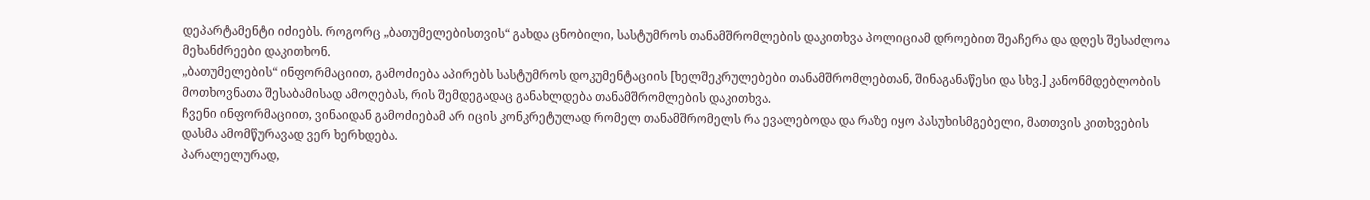დეპარტამენტი იძიებს. როგორც „ბათუმელებისთვის“ გახდა ცნობილი, სასტუმროს თანამშრომლების დაკითხვა პოლიციამ დროებით შეაჩერა და დღეს შესაძლოა მეხანძრეები დაკითხონ.
„ბათუმელების“ ინფორმაციით, გამოძიება აპირებს სასტუმროს დოკუმენტაციის [ხელშეკრულებები თანამშრომლებთან, შინაგანაწესი და სხვ.] კანონმდებლობის მოთხოვნათა შესაბამისად ამოღებას, რის შემდეგადაც განახლდება თანამშრომლების დაკითხვა.
ჩვენი ინფორმაციით, ვინაიდან გამოძიებამ არ იცის კონკრეტულად რომელ თანამშრომელს რა ევალებოდა და რაზე იყო პასუხისმგებელი, მათთვის კითხვების დასმა ამომწურავად ვერ ხერხდება.
პარალელურად,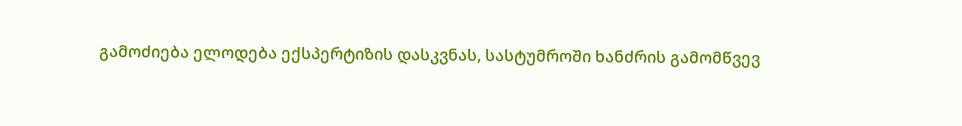გამოძიება ელოდება ექსპერტიზის დასკვნას, სასტუმროში ხანძრის გამომწვევ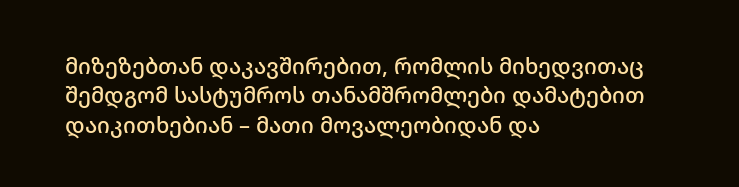მიზეზებთან დაკავშირებით, რომლის მიხედვითაც შემდგომ სასტუმროს თანამშრომლები დამატებით დაიკითხებიან – მათი მოვალეობიდან და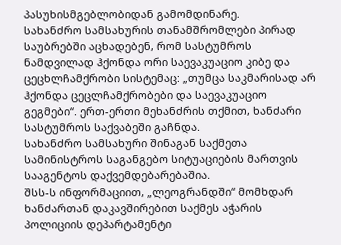პასუხისმგებლობიდან გამომდინარე.
სახანძრო სამსახურის თანამშრომლები პირად საუბრებში აცხადებენ, რომ სასტუმროს ნამდვილად ჰქონდა ორი საევაკუაციო კიბე და ცეცხლჩამქრობი სისტემაც: „თუმცა საკმარისად არ ჰქონდა ცეცლჩამქრობები და საევაკუაციო გეგმები“. ერთ-ერთი მეხანძრის თქმით, ხანძარი სასტუმროს საქვაბეში გაჩნდა.
სახანძრო სამსახური შინაგან საქმეთა სამინისტროს საგანგებო სიტუაციების მართვის სააგენტოს დაქვემდებარებაშია.
შსს-ს ინფორმაციით, „ლეოგრანდში“ მომხდარ ხანძართან დაკავშირებით საქმეს აჭარის პოლიციის დეპარტამენტი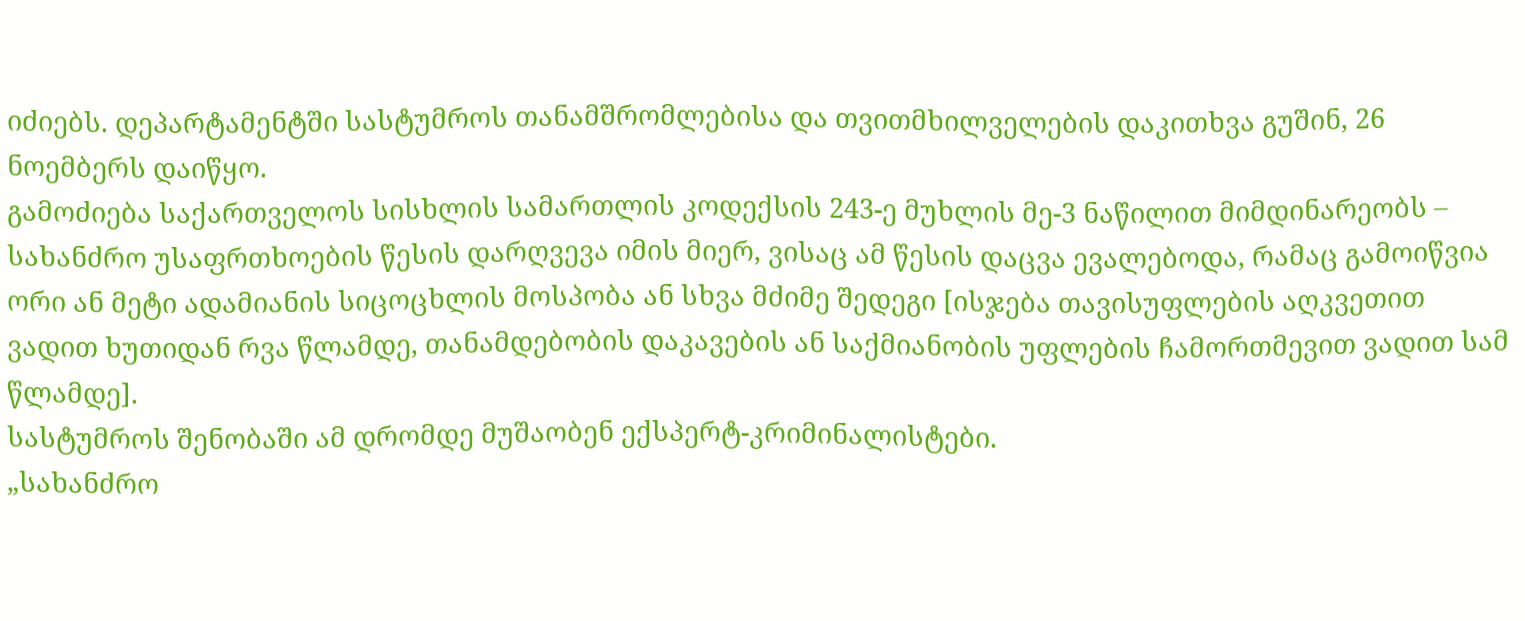იძიებს. დეპარტამენტში სასტუმროს თანამშრომლებისა და თვითმხილველების დაკითხვა გუშინ, 26 ნოემბერს დაიწყო.
გამოძიება საქართველოს სისხლის სამართლის კოდექსის 243-ე მუხლის მე-3 ნაწილით მიმდინარეობს – სახანძრო უსაფრთხოების წესის დარღვევა იმის მიერ, ვისაც ამ წესის დაცვა ევალებოდა, რამაც გამოიწვია ორი ან მეტი ადამიანის სიცოცხლის მოსპობა ან სხვა მძიმე შედეგი [ისჯება თავისუფლების აღკვეთით ვადით ხუთიდან რვა წლამდე, თანამდებობის დაკავების ან საქმიანობის უფლების ჩამორთმევით ვადით სამ წლამდე].
სასტუმროს შენობაში ამ დრომდე მუშაობენ ექსპერტ-კრიმინალისტები.
„სახანძრო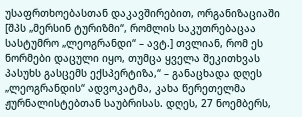უსაფრთხოებასთან დაკავშირებით, ორგანიზაციაში [შპს „მერსინ ტურიზმი“, რომლის საკუთრებაცაა სასტუმრო „ლეოგრანდი“ – ავტ.] თვლიან, რომ ეს ნორმები დაცული იყო, თუმცა ყველა შეკითხვას პასუხს გასცემს ექსპერტიზა,“ – განაცხადა დღეს „ლეოგრანდის“ ადვოკატმა, კახა წერეთელმა ჟურნალისტებთან საუბრისას. დღეს, 27 ნოემბერს,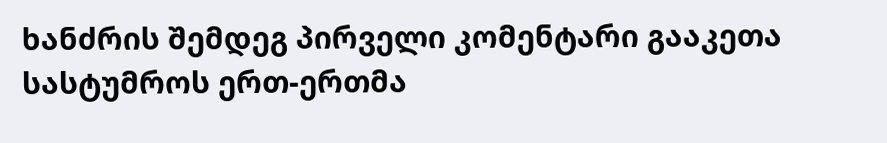ხანძრის შემდეგ პირველი კომენტარი გააკეთა სასტუმროს ერთ-ერთმა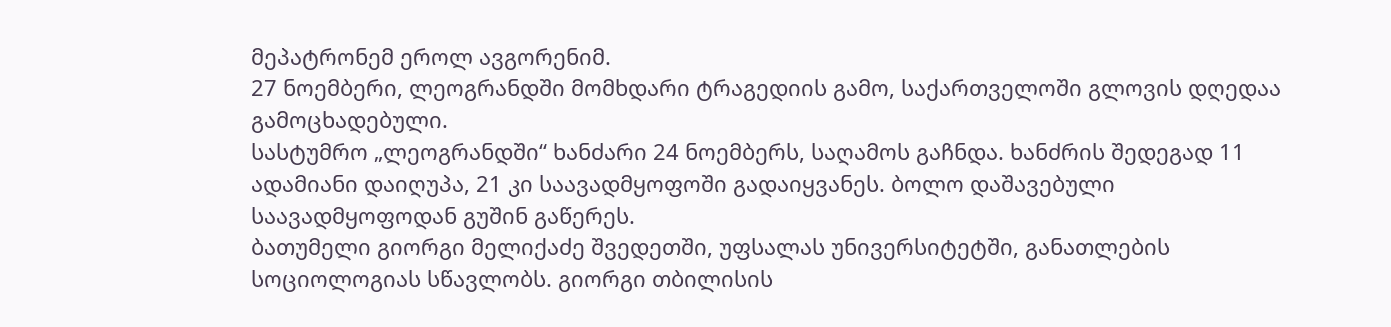მეპატრონემ ეროლ ავგორენიმ.
27 ნოემბერი, ლეოგრანდში მომხდარი ტრაგედიის გამო, საქართველოში გლოვის დღედაა გამოცხადებული.
სასტუმრო „ლეოგრანდში“ ხანძარი 24 ნოემბერს, საღამოს გაჩნდა. ხანძრის შედეგად 11 ადამიანი დაიღუპა, 21 კი საავადმყოფოში გადაიყვანეს. ბოლო დაშავებული საავადმყოფოდან გუშინ გაწერეს.
ბათუმელი გიორგი მელიქაძე შვედეთში, უფსალას უნივერსიტეტში, განათლების სოციოლოგიას სწავლობს. გიორგი თბილისის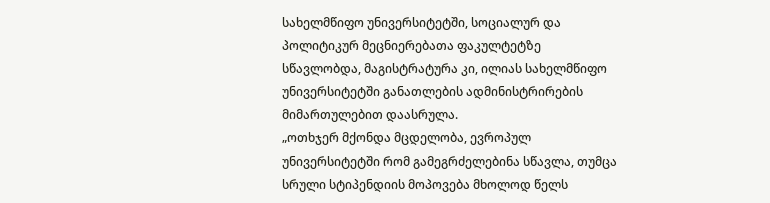სახელმწიფო უნივერსიტეტში, სოციალურ და პოლიტიკურ მეცნიერებათა ფაკულტეტზე სწავლობდა, მაგისტრატურა კი, ილიას სახელმწიფო უნივერსიტეტში განათლების ადმინისტრირების მიმართულებით დაასრულა.
„ოთხჯერ მქონდა მცდელობა, ევროპულ უნივერსიტეტში რომ გამეგრძელებინა სწავლა, თუმცა სრული სტიპენდიის მოპოვება მხოლოდ წელს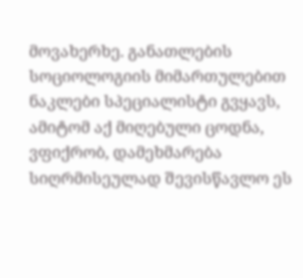მოვახერხე. განათლების სოციოლოგიის მიმართულებით ნაკლები სპეციალისტი გვყავს, ამიტომ აქ მიღებული ცოდნა, ვფიქრობ, დამეხმარება სიღრმისეულად შევისწავლო ეს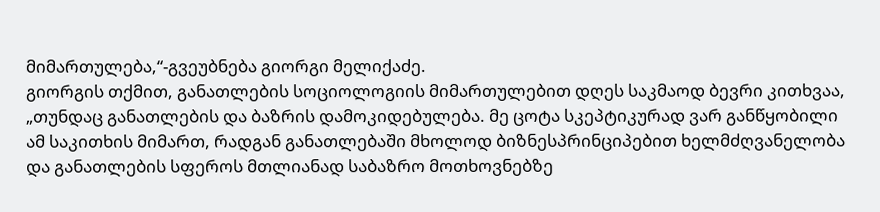მიმართულება,“-გვეუბნება გიორგი მელიქაძე.
გიორგის თქმით, განათლების სოციოლოგიის მიმართულებით დღეს საკმაოდ ბევრი კითხვაა, „თუნდაც განათლების და ბაზრის დამოკიდებულება. მე ცოტა სკეპტიკურად ვარ განწყობილი ამ საკითხის მიმართ, რადგან განათლებაში მხოლოდ ბიზნესპრინციპებით ხელმძღვანელობა და განათლების სფეროს მთლიანად საბაზრო მოთხოვნებზე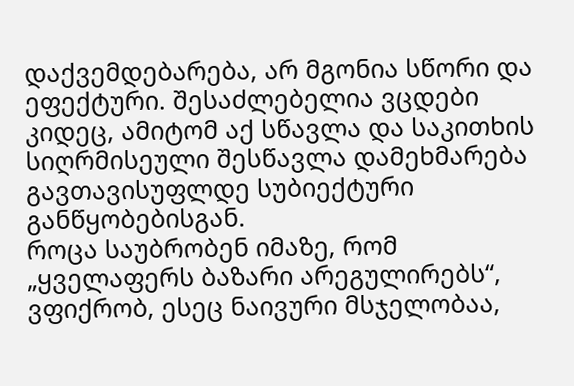დაქვემდებარება, არ მგონია სწორი და ეფექტური. შესაძლებელია ვცდები კიდეც, ამიტომ აქ სწავლა და საკითხის სიღრმისეული შესწავლა დამეხმარება გავთავისუფლდე სუბიექტური განწყობებისგან.
როცა საუბრობენ იმაზე, რომ „ყველაფერს ბაზარი არეგულირებს“, ვფიქრობ, ესეც ნაივური მსჯელობაა,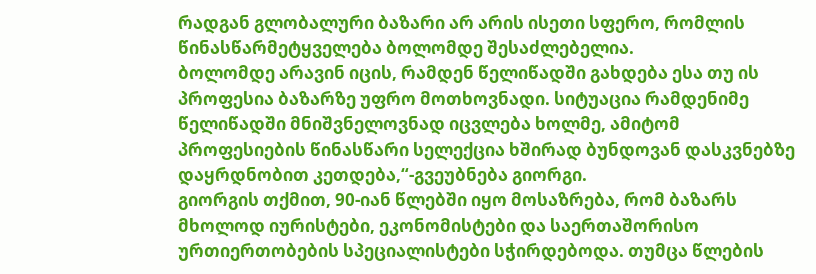რადგან გლობალური ბაზარი არ არის ისეთი სფერო, რომლის წინასწარმეტყველება ბოლომდე შესაძლებელია.
ბოლომდე არავინ იცის, რამდენ წელიწადში გახდება ესა თუ ის პროფესია ბაზარზე უფრო მოთხოვნადი. სიტუაცია რამდენიმე წელიწადში მნიშვნელოვნად იცვლება ხოლმე, ამიტომ პროფესიების წინასწარი სელექცია ხშირად ბუნდოვან დასკვნებზე დაყრდნობით კეთდება,“-გვეუბნება გიორგი.
გიორგის თქმით, 90-იან წლებში იყო მოსაზრება, რომ ბაზარს მხოლოდ იურისტები, ეკონომისტები და საერთაშორისო ურთიერთობების სპეციალისტები სჭირდებოდა. თუმცა წლების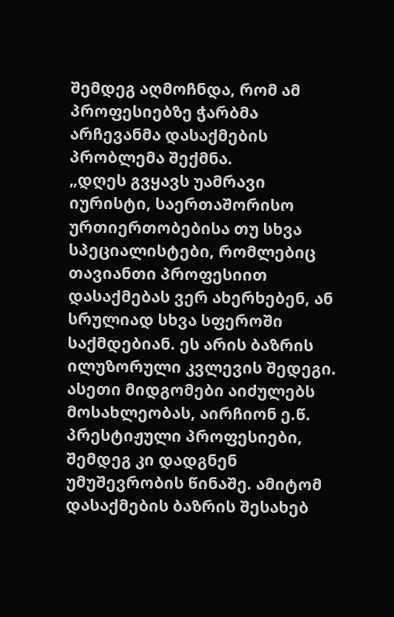შემდეგ აღმოჩნდა, რომ ამ პროფესიებზე ჭარბმა არჩევანმა დასაქმების პრობლემა შექმნა.
„დღეს გვყავს უამრავი იურისტი, საერთაშორისო ურთიერთობებისა თუ სხვა სპეციალისტები, რომლებიც თავიანთი პროფესიით დასაქმებას ვერ ახერხებენ, ან სრულიად სხვა სფეროში საქმდებიან. ეს არის ბაზრის ილუზორული კვლევის შედეგი. ასეთი მიდგომები აიძულებს მოსახლეობას, აირჩიონ ე.წ. პრესტიჟული პროფესიები, შემდეგ კი დადგნენ უმუშევრობის წინაშე. ამიტომ დასაქმების ბაზრის შესახებ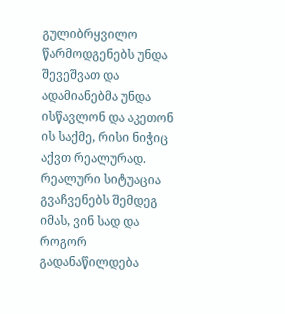გულიბრყვილო წარმოდგენებს უნდა შევეშვათ და ადამიანებმა უნდა ისწავლონ და აკეთონ ის საქმე, რისი ნიჭიც აქვთ რეალურად. რეალური სიტუაცია გვაჩვენებს შემდეგ იმას, ვინ სად და როგორ გადანაწილდება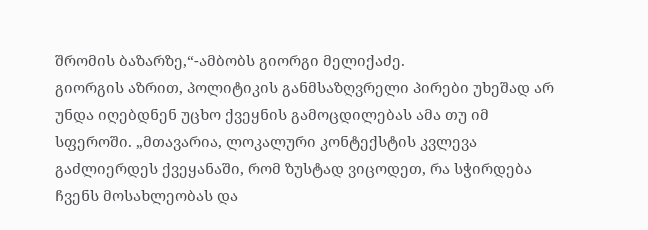შრომის ბაზარზე,“-ამბობს გიორგი მელიქაძე.
გიორგის აზრით, პოლიტიკის განმსაზღვრელი პირები უხეშად არ უნდა იღებდნენ უცხო ქვეყნის გამოცდილებას ამა თუ იმ სფეროში. „მთავარია, ლოკალური კონტექსტის კვლევა გაძლიერდეს ქვეყანაში, რომ ზუსტად ვიცოდეთ, რა სჭირდება ჩვენს მოსახლეობას და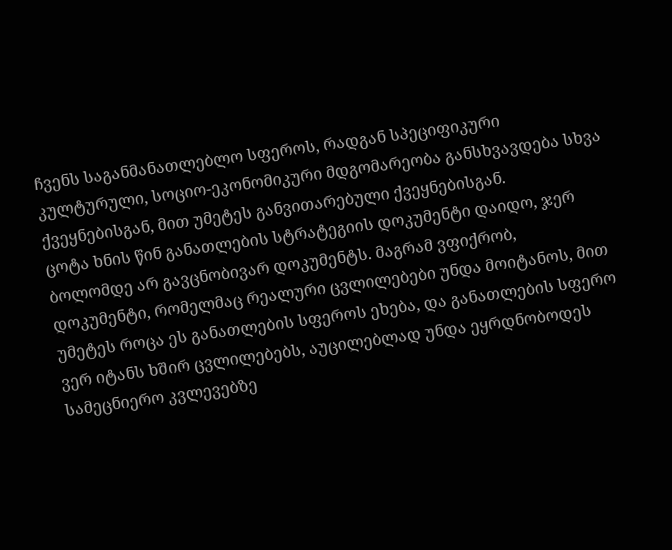ჩვენს საგანმანათლებლო სფეროს, რადგან სპეციფიკური კულტურული, სოციო-ეკონომიკური მდგომარეობა განსხვავდება სხვა ქვეყნებისგან, მით უმეტეს განვითარებული ქვეყნებისგან.
ცოტა ხნის წინ განათლების სტრატეგიის დოკუმენტი დაიდო, ჯერ ბოლომდე არ გავცნობივარ დოკუმენტს. მაგრამ ვფიქრობ, დოკუმენტი, რომელმაც რეალური ცვლილებები უნდა მოიტანოს, მით უმეტეს როცა ეს განათლების სფეროს ეხება, და განათლების სფერო ვერ იტანს ხშირ ცვლილებებს, აუცილებლად უნდა ეყრდნობოდეს სამეცნიერო კვლევებზე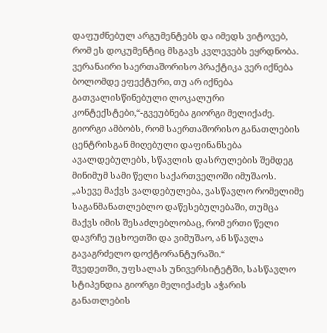დაფუძნებულ არგუმენტებს და იმედს ვიტოვებ, რომ ეს დოკუმენტიც მსგავს კვლევებს ეყრდნობა.
ვერანაირი საერთაშორისო პრაქტიკა ვერ იქნება ბოლომდე ეფექტური, თუ არ იქნება გათვალისწინებული ლოკალური კონტექსტები,“-გვეუბნება გიორგი მელიქაძე.
გიორგი ამბობს, რომ საერთაშორისო განათლების ცენტრისგან მიღებული დაფინანსება ავალდებულებს, სწავლის დასრულების შემდეგ მინიმუმ სამი წელი საქართველოში იმუშაოს. „ასევე მაქვს ვალდებულება, ვასწავლო რომელიმე საგანმანათლებლო დაწესებულებაში, თუმცა მაქვს იმის შესაძლებლობაც, რომ ერთი წელი დავრჩე უცხოეთში და ვიმუშაო, ან სწავლა გავაგრძელო დოქტორანტურაში.“
შვედეთში, უფსალას უნივერსიტეტში, სასწავლო სტიპენდია გიორგი მელიქაძეს აჭარის განათლების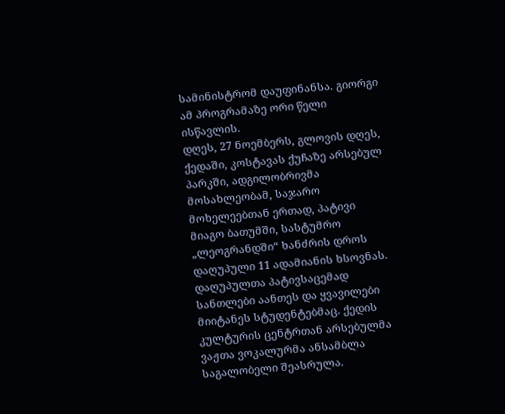სამინისტრომ დაუფინანსა. გიორგი ამ პროგრამაზე ორი წელი ისწავლის.
დღეს, 27 ნოემბერს, გლოვის დღეს, ქედაში, კოსტავას ქუჩაზე არსებულ პარკში, ადგილობრივმა მოსახლეობამ, საჯარო მოხელეებთან ერთად, პატივი მიაგო ბათუმში, სასტუმრო „ლეოგრანდში“ ხანძრის დროს დაღუპული 11 ადამიანის ხსოვნას.
დაღუპულთა პატივსაცემად სანთლები აანთეს და ყვავილები მიიტანეს სტუდენტებმაც. ქედის კულტურის ცენტრთან არსებულმა ვაჟთა ვოკალურმა ანსამბლა საგალობელი შეასრულა.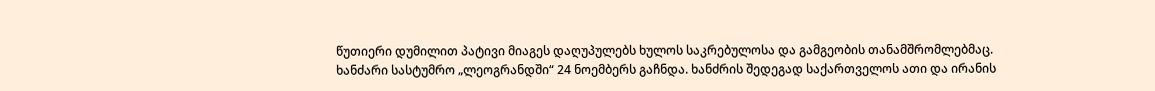წუთიერი დუმილით პატივი მიაგეს დაღუპულებს ხულოს საკრებულოსა და გამგეობის თანამშრომლებმაც.
ხანძარი სასტუმრო „ლეოგრანდში“ 24 ნოემბერს გაჩნდა. ხანძრის შედეგად საქართველოს ათი და ირანის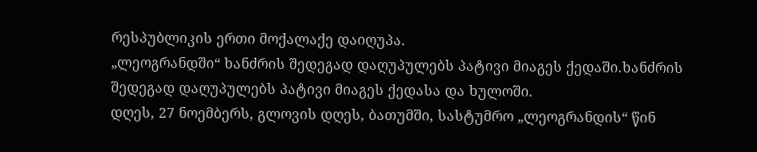რესპუბლიკის ერთი მოქალაქე დაიღუპა.
„ლეოგრანდში“ ხანძრის შედეგად დაღუპულებს პატივი მიაგეს ქედაში.ხანძრის შედეგად დაღუპულებს პატივი მიაგეს ქედასა და ხულოში.
დღეს, 27 ნოემბერს, გლოვის დღეს, ბათუმში, სასტუმრო „ლეოგრანდის“ წინ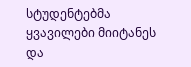სტუდენტებმა ყვავილები მიიტანეს და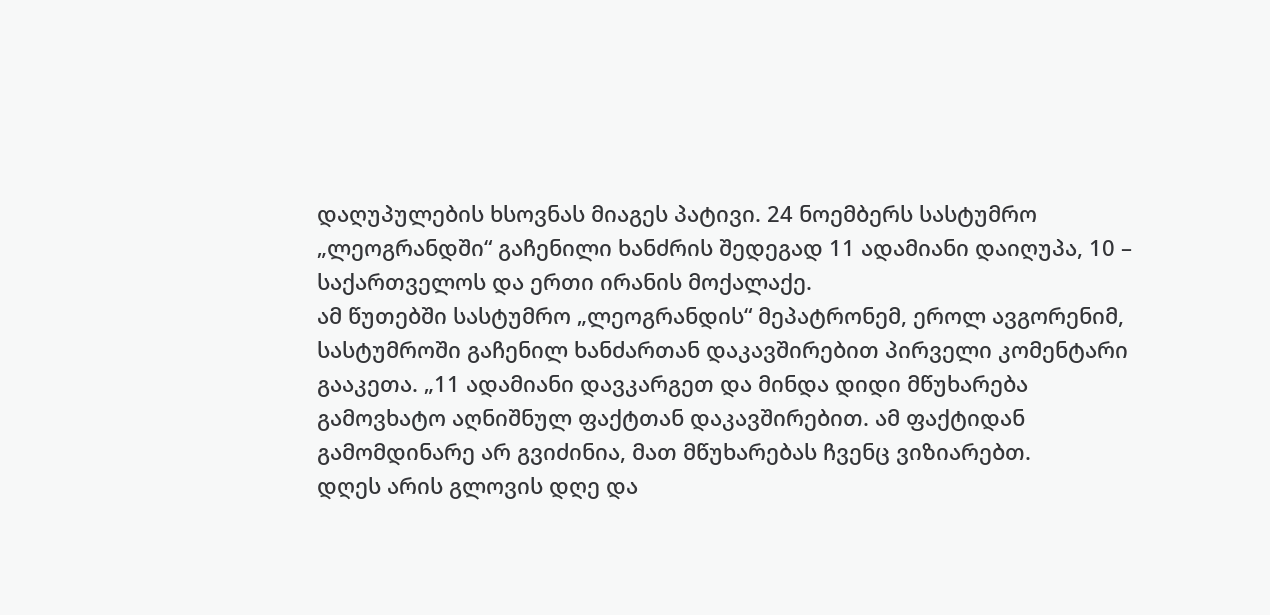დაღუპულების ხსოვნას მიაგეს პატივი. 24 ნოემბერს სასტუმრო „ლეოგრანდში“ გაჩენილი ხანძრის შედეგად 11 ადამიანი დაიღუპა, 10 – საქართველოს და ერთი ირანის მოქალაქე.
ამ წუთებში სასტუმრო „ლეოგრანდის“ მეპატრონემ, ეროლ ავგორენიმ, სასტუმროში გაჩენილ ხანძართან დაკავშირებით პირველი კომენტარი გააკეთა. „11 ადამიანი დავკარგეთ და მინდა დიდი მწუხარება გამოვხატო აღნიშნულ ფაქტთან დაკავშირებით. ამ ფაქტიდან გამომდინარე არ გვიძინია, მათ მწუხარებას ჩვენც ვიზიარებთ.
დღეს არის გლოვის დღე და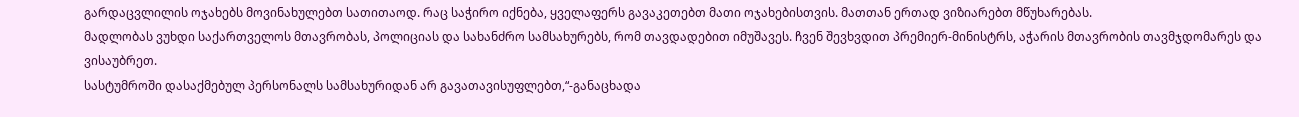გარდაცვლილის ოჯახებს მოვინახულებთ სათითაოდ. რაც საჭირო იქნება, ყველაფერს გავაკეთებთ მათი ოჯახებისთვის. მათთან ერთად ვიზიარებთ მწუხარებას.
მადლობას ვუხდი საქართველოს მთავრობას, პოლიციას და სახანძრო სამსახურებს, რომ თავდადებით იმუშავეს. ჩვენ შევხვდით პრემიერ-მინისტრს, აჭარის მთავრობის თავმჯდომარეს და ვისაუბრეთ.
სასტუმროში დასაქმებულ პერსონალს სამსახურიდან არ გავათავისუფლებთ,“-განაცხადა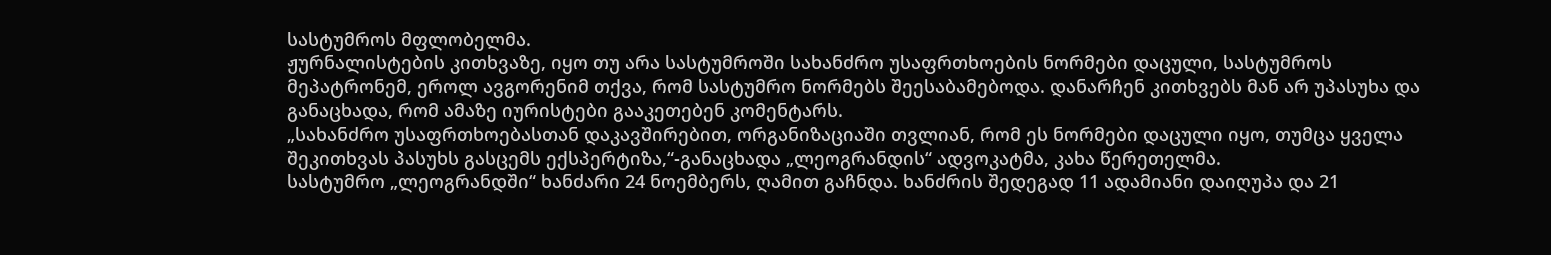სასტუმროს მფლობელმა.
ჟურნალისტების კითხვაზე, იყო თუ არა სასტუმროში სახანძრო უსაფრთხოების ნორმები დაცული, სასტუმროს მეპატრონემ, ეროლ ავგორენიმ თქვა, რომ სასტუმრო ნორმებს შეესაბამებოდა. დანარჩენ კითხვებს მან არ უპასუხა და განაცხადა, რომ ამაზე იურისტები გააკეთებენ კომენტარს.
„სახანძრო უსაფრთხოებასთან დაკავშირებით, ორგანიზაციაში თვლიან, რომ ეს ნორმები დაცული იყო, თუმცა ყველა შეკითხვას პასუხს გასცემს ექსპერტიზა,“-განაცხადა „ლეოგრანდის“ ადვოკატმა, კახა წერეთელმა.
სასტუმრო „ლეოგრანდში“ ხანძარი 24 ნოემბერს, ღამით გაჩნდა. ხანძრის შედეგად 11 ადამიანი დაიღუპა და 21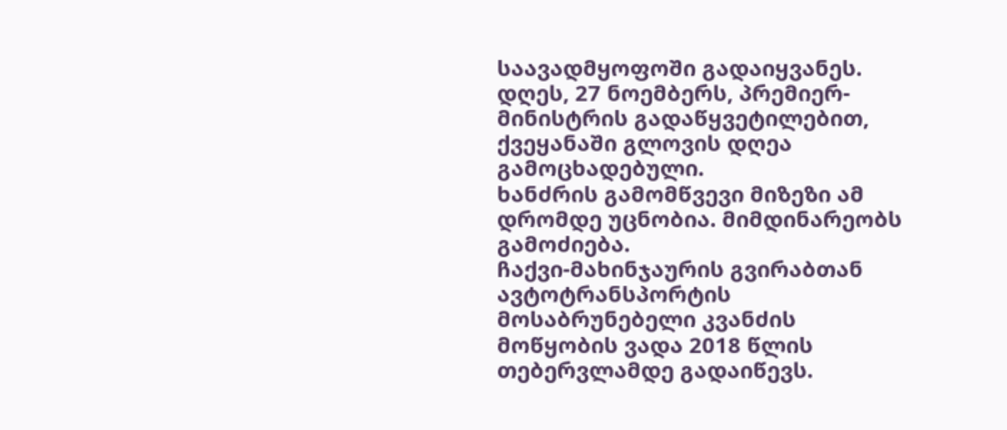საავადმყოფოში გადაიყვანეს. დღეს, 27 ნოემბერს, პრემიერ-მინისტრის გადაწყვეტილებით, ქვეყანაში გლოვის დღეა გამოცხადებული.
ხანძრის გამომწვევი მიზეზი ამ დრომდე უცნობია. მიმდინარეობს გამოძიება.
ჩაქვი-მახინჯაურის გვირაბთან ავტოტრანსპორტის მოსაბრუნებელი კვანძის მოწყობის ვადა 2018 წლის თებერვლამდე გადაიწევს.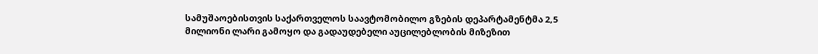სამუშაოებისთვის საქართველოს საავტომობილო გზების დეპარტამენტმა 2,5 მილიონი ლარი გამოყო და გადაუდებელი აუცილებლობის მიზეზით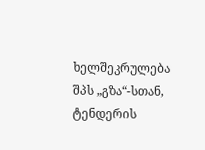ხელშეკრულება შპს „გზა“-სთან, ტენდერის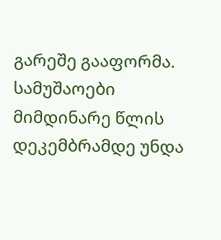გარეშე გააფორმა. სამუშაოები მიმდინარე წლის დეკემბრამდე უნდა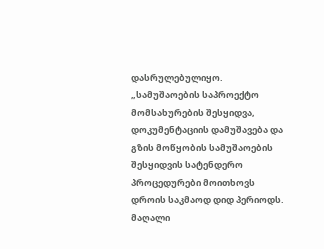დასრულებულიყო.
„სამუშაოების საპროექტო მომსახურების შესყიდვა, დოკუმენტაციის დამუშავება და გზის მოწყობის სამუშაოების შესყიდვის სატენდერო პროცედურები მოითხოვს დროის საკმაოდ დიდ პერიოდს. მაღალი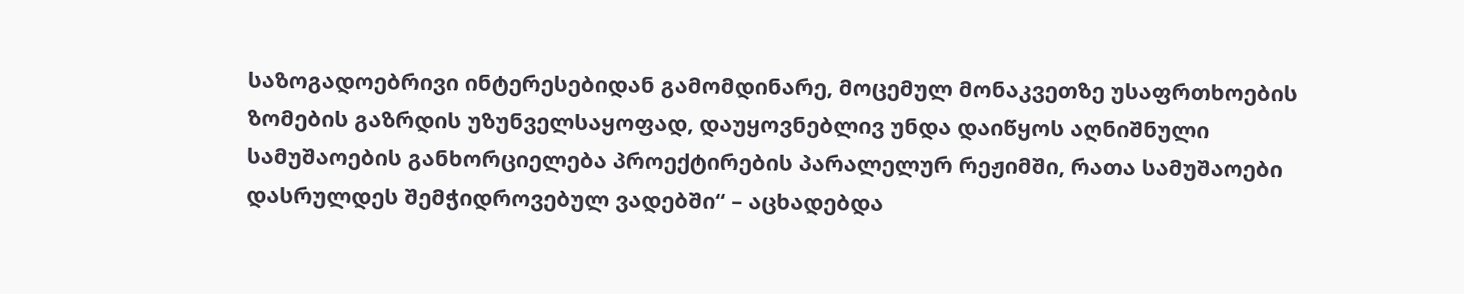საზოგადოებრივი ინტერესებიდან გამომდინარე, მოცემულ მონაკვეთზე უსაფრთხოების ზომების გაზრდის უზუნველსაყოფად, დაუყოვნებლივ უნდა დაიწყოს აღნიშნული სამუშაოების განხორციელება პროექტირების პარალელურ რეჟიმში, რათა სამუშაოები დასრულდეს შემჭიდროვებულ ვადებში“ – აცხადებდა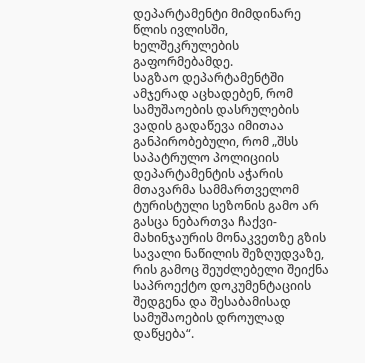დეპარტამენტი მიმდინარე წლის ივლისში, ხელშეკრულების გაფორმებამდე.
საგზაო დეპარტამენტში ამჯერად აცხადებენ, რომ სამუშაოების დასრულების ვადის გადაწევა იმითაა განპირობებული, რომ „შსს საპატრულო პოლიციის დეპარტამენტის აჭარის მთავარმა სამმართველომ ტურისტული სეზონის გამო არ გასცა ნებართვა ჩაქვი-მახინჯაურის მონაკვეთზე გზის სავალი ნაწილის შეზღუდვაზე, რის გამოც შეუძლებელი შეიქნა საპროექტო დოკუმენტაციის შედგენა და შესაბამისად სამუშაოების დროულად დაწყება“.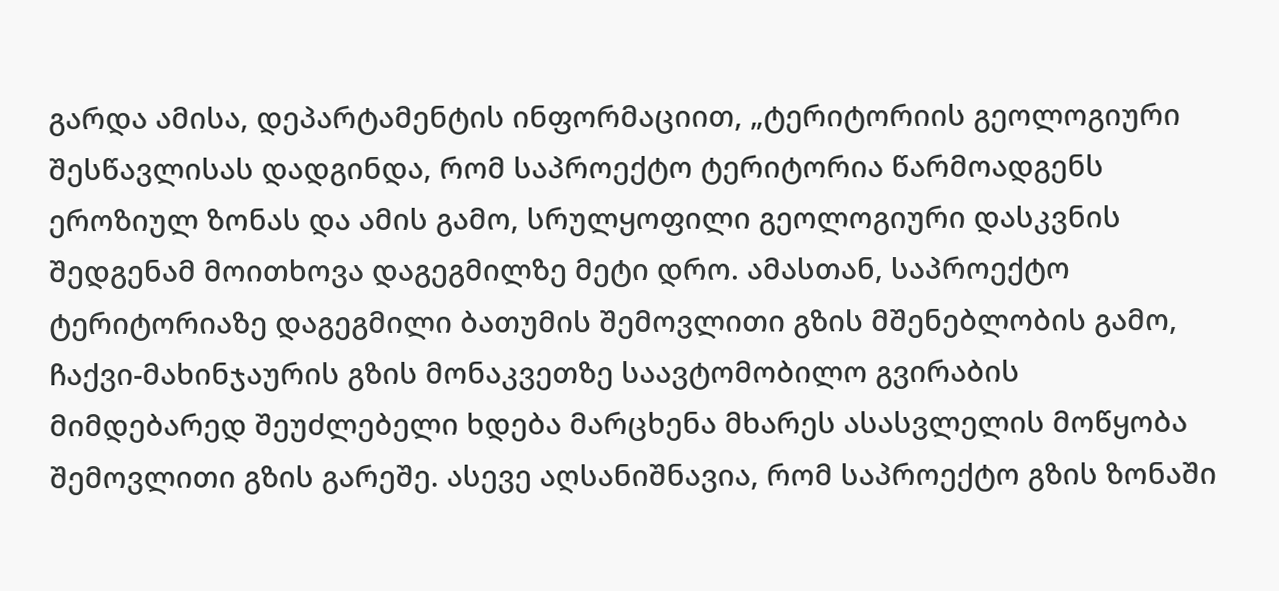გარდა ამისა, დეპარტამენტის ინფორმაციით, „ტერიტორიის გეოლოგიური შესწავლისას დადგინდა, რომ საპროექტო ტერიტორია წარმოადგენს ეროზიულ ზონას და ამის გამო, სრულყოფილი გეოლოგიური დასკვნის შედგენამ მოითხოვა დაგეგმილზე მეტი დრო. ამასთან, საპროექტო ტერიტორიაზე დაგეგმილი ბათუმის შემოვლითი გზის მშენებლობის გამო, ჩაქვი-მახინჯაურის გზის მონაკვეთზე საავტომობილო გვირაბის მიმდებარედ შეუძლებელი ხდება მარცხენა მხარეს ასასვლელის მოწყობა შემოვლითი გზის გარეშე. ასევე აღსანიშნავია, რომ საპროექტო გზის ზონაში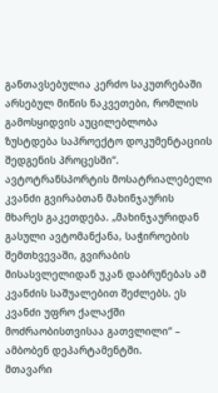განთავსებულია კერძო საკუთრებაში არსებულ მიწის ნაკვეთები, რომლის გამოსყიდვის აუცილებლობა ზუსტდება საპროექტო დოკუმენტაციის შედგენის პროცესში“.
ავტოტრანსპორტის მოსატრიალებელი კვანძი გვირაბთან მახინჯაურის მხარეს გაკეთდება. „მახინჯაურიდან გასული ავტომანქანა, საჭიროების შემთხვევაში, გვირაბის მისასვლელიდან უკან დაბრუნებას ამ კვანძის საშუალებით შეძლებს. ეს კვანძი უფრო ქალაქში მოძრაობისთვისაა გათვლილი“ – ამბობენ დეპარტამენტში.
მთავარი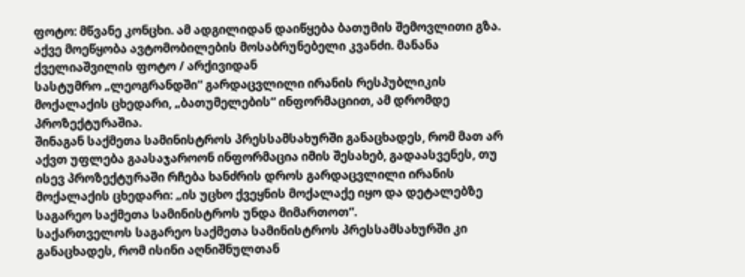ფოტო: მწვანე კონცხი. ამ ადგილიდან დაიწყება ბათუმის შემოვლითი გზა. აქვე მოეწყობა ავტომობილების მოსაბრუნებელი კვანძი. მანანა ქველიაშვილის ფოტო / არქივიდან
სასტუმრო „ლეოგრანდში“ გარდაცვლილი ირანის რესპუბლიკის მოქალაქის ცხედარი, „ბათუმელების“ ინფორმაციით, ამ დრომდე პროზექტურაშია.
შინაგან საქმეთა სამინისტროს პრესსამსახურში განაცხადეს, რომ მათ არ აქვთ უფლება გაასაჯაროონ ინფორმაცია იმის შესახებ, გადაასვენეს, თუ ისევ პროზექტურაში რჩება ხანძრის დროს გარდაცვლილი ირანის მოქალაქის ცხედარი: „ის უცხო ქვეყნის მოქალაქე იყო და დეტალებზე საგარეო საქმეთა სამინისტროს უნდა მიმართოთ“.
საქართველოს საგარეო საქმეთა სამინისტროს პრესსამსახურში კი განაცხადეს, რომ ისინი აღნიშნულთან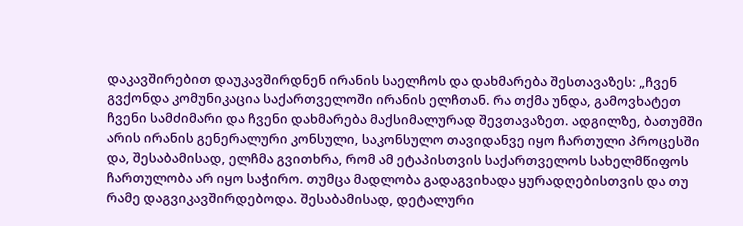დაკავშირებით დაუკავშირდნენ ირანის საელჩოს და დახმარება შესთავაზეს: „ჩვენ გვქონდა კომუნიკაცია საქართველოში ირანის ელჩთან. რა თქმა უნდა, გამოვხატეთ ჩვენი სამძიმარი და ჩვენი დახმარება მაქსიმალურად შევთავაზეთ. ადგილზე, ბათუმში არის ირანის გენერალური კონსული, საკონსულო თავიდანვე იყო ჩართული პროცესში და, შესაბამისად, ელჩმა გვითხრა, რომ ამ ეტაპისთვის საქართველოს სახელმწიფოს ჩართულობა არ იყო საჭირო. თუმცა მადლობა გადაგვიხადა ყურადღებისთვის და თუ რამე დაგვიკავშირდებოდა. შესაბამისად, დეტალური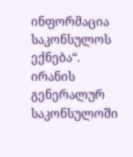ინფორმაცია საკონსულოს ექნება“.
ირანის გენერალურ საკონსულოში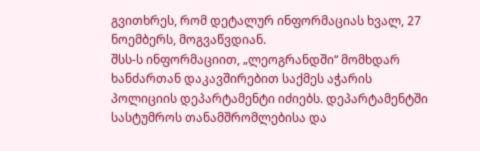გვითხრეს, რომ დეტალურ ინფორმაციას ხვალ, 27 ნოემბერს, მოგვაწვდიან.
შსს-ს ინფორმაციით, „ლეოგრანდში“ მომხდარ ხანძართან დაკავშირებით საქმეს აჭარის პოლიციის დეპარტამენტი იძიებს. დეპარტამენტში სასტუმროს თანამშრომლებისა და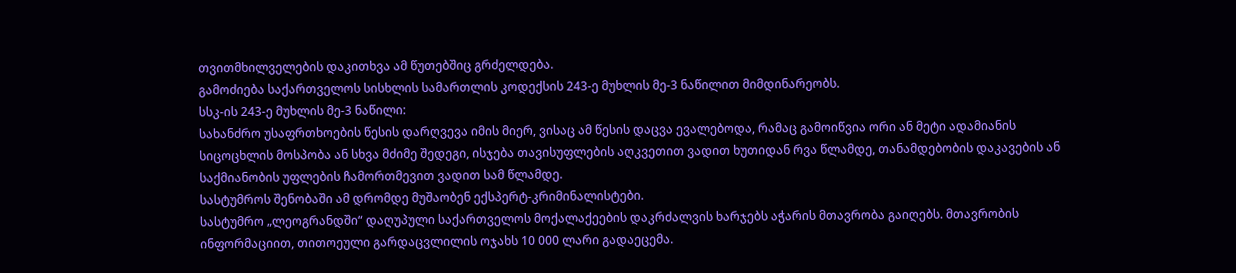თვითმხილველების დაკითხვა ამ წუთებშიც გრძელდება.
გამოძიება საქართველოს სისხლის სამართლის კოდექსის 243-ე მუხლის მე-3 ნაწილით მიმდინარეობს.
სსკ-ის 243-ე მუხლის მე-3 ნაწილი:
სახანძრო უსაფრთხოების წესის დარღვევა იმის მიერ, ვისაც ამ წესის დაცვა ევალებოდა, რამაც გამოიწვია ორი ან მეტი ადამიანის სიცოცხლის მოსპობა ან სხვა მძიმე შედეგი, ისჯება თავისუფლების აღკვეთით ვადით ხუთიდან რვა წლამდე, თანამდებობის დაკავების ან საქმიანობის უფლების ჩამორთმევით ვადით სამ წლამდე.
სასტუმროს შენობაში ამ დრომდე მუშაობენ ექსპერტ-კრიმინალისტები.
სასტუმრო „ლეოგრანდში“ დაღუპული საქართველოს მოქალაქეების დაკრძალვის ხარჯებს აჭარის მთავრობა გაიღებს. მთავრობის ინფორმაციით, თითოეული გარდაცვლილის ოჯახს 10 000 ლარი გადაეცემა.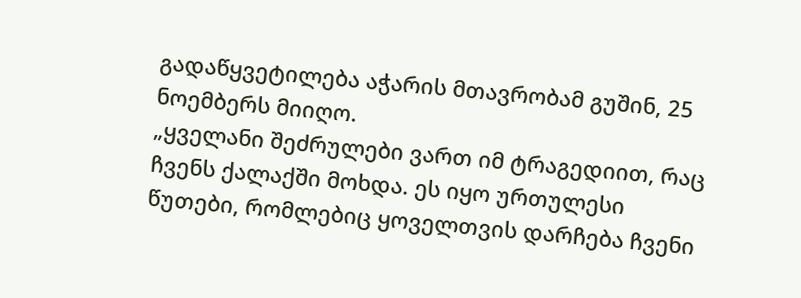გადაწყვეტილება აჭარის მთავრობამ გუშინ, 25 ნოემბერს მიიღო.
„ყველანი შეძრულები ვართ იმ ტრაგედიით, რაც ჩვენს ქალაქში მოხდა. ეს იყო ურთულესი წუთები, რომლებიც ყოველთვის დარჩება ჩვენი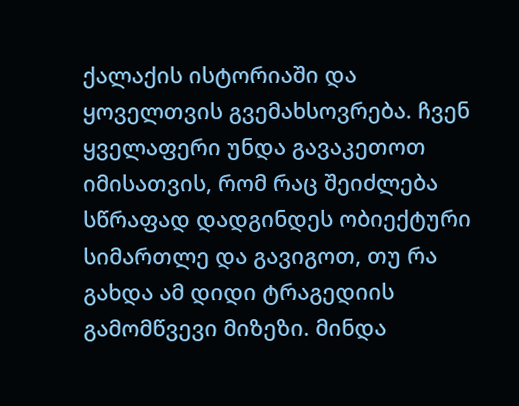ქალაქის ისტორიაში და ყოველთვის გვემახსოვრება. ჩვენ ყველაფერი უნდა გავაკეთოთ იმისათვის, რომ რაც შეიძლება სწრაფად დადგინდეს ობიექტური სიმართლე და გავიგოთ, თუ რა გახდა ამ დიდი ტრაგედიის გამომწვევი მიზეზი. მინდა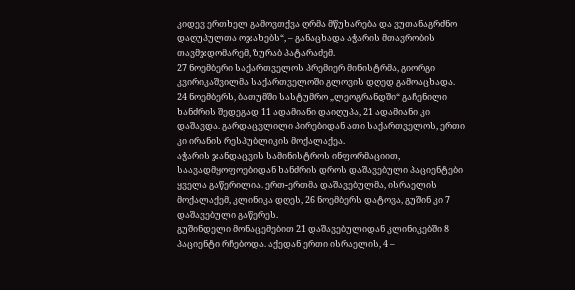კიდევ ერთხელ გამოვთქვა ღრმა მწუხარება და ვუთანაგრძნო დაღუპულთა ოჯახებს“, – განაცხადა აჭარის მთავრობის თავმჯდომარემ, ზურაბ პატარაძემ.
27 ნოემბერი საქართველოს პრემიერ მინისტრმა, გიორგი კვირიკაშვილმა საქართველოში გლოვის დღედ გამოაცხადა.
24 ნოემბერს, ბათუმში სასტუმრო „ლეოგრანდში“ გაჩენილი ხანძრის შედეგად 11 ადამიანი დაიღუპა, 21 ადამიანი კი დაშავდა. გარდაცვლილი პირებიდან ათი საქართველოს, ერთი კი ირანის რესპუბლიკის მოქალაქეა.
აჭარის ჯანდაცვის სამინისტროს ინფორმაციით, საავადმყოფოებიდან ხანძრის დროს დაშავებული პაციენტები ყველა გაწერილია. ერთ-ერთმა დაშავებულმა, ისრაელის მოქალაქემ, კლინიკა დღეს, 26 ნოემბერს დატოვა, გუშინ კი 7 დაშავებული გაწერეს.
გუშინდელი მონაცემებით 21 დაშავებულიდან კლინიკებში 8 პაციენტი რჩებოდა. აქედან ერთი ისრაელის, 4 –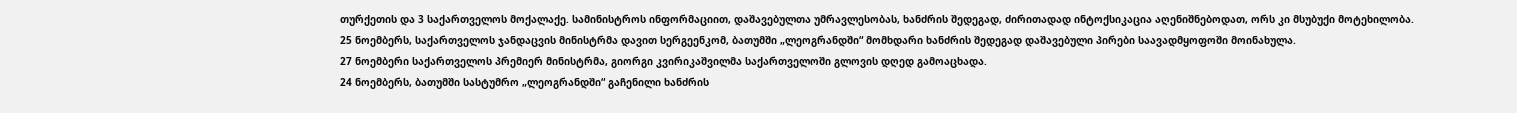თურქეთის და 3 საქართველოს მოქალაქე. სამინისტროს ინფორმაციით, დაშავებულთა უმრავლესობას, ხანძრის შედეგად, ძირითადად ინტოქსიკაცია აღენიშნებოდათ, ორს კი მსუბუქი მოტეხილობა.
25 ნოემბერს, საქართველოს ჯანდაცვის მინისტრმა დავით სერგეენკომ, ბათუმში „ლეოგრანდში“ მომხდარი ხანძრის შედეგად დაშავებული პირები საავადმყოფოში მოინახულა.
27 ნოემბერი საქართველოს პრემიერ მინისტრმა, გიორგი კვირიკაშვილმა საქართველოში გლოვის დღედ გამოაცხადა.
24 ნოემბერს, ბათუმში სასტუმრო „ლეოგრანდში“ გაჩენილი ხანძრის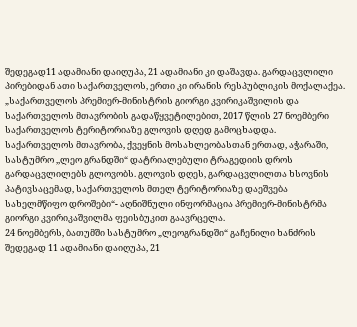შედეგად11 ადამიანი დაიღუპა, 21 ადამიანი კი დაშავდა. გარდაცვლილი პირებიდან ათი საქართველოს, ერთი კი ირანის რესპუბლიკის მოქალაქეა.
„საქართველოს პრემიერ-მინისტრის გიორგი კვირიკაშვილის და საქართველოს მთავრობის გადაწყვეტილებით, 2017 წლის 27 ნოემბერი საქართველოს ტერიტორიაზე გლოვის დღედ გამოცხადდა.
საქართველოს მთავრობა, ქვეყნის მოსახლეობასთან ერთად, აჭარაში, სასტუმრო ,,ლეო გრანდში“ დატრიალებული ტრაგედიის დროს გარდაცვლილებს გლოვობს. გლოვის დღეს, გარდაცვლილთა ხსოვნის პატივსაცემად, საქართველოს მთელ ტერიტორიაზე დაეშვება სახელმწიფო დროშები“- აღნიშნული ინფორმაცია პრემიერ-მინისტრმა გიორგი კვირიკაშვილმა ფეისბუკით გაავრცელა.
24 ნოემბერს, ბათუმში სასტუმრო „ლეოგრანდში“ გაჩენილი ხანძრის შედეგად 11 ადამიანი დაიღუპა, 21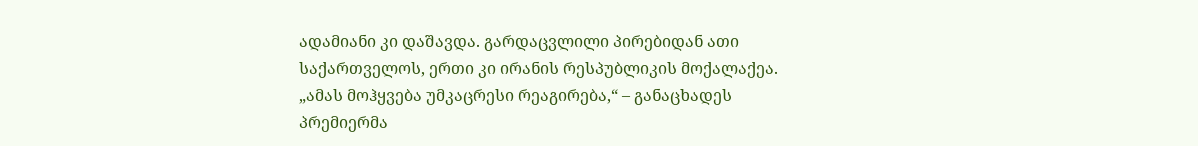ადამიანი კი დაშავდა. გარდაცვლილი პირებიდან ათი საქართველოს, ერთი კი ირანის რესპუბლიკის მოქალაქეა.
„ამას მოჰყვება უმკაცრესი რეაგირება,“ – განაცხადეს პრემიერმა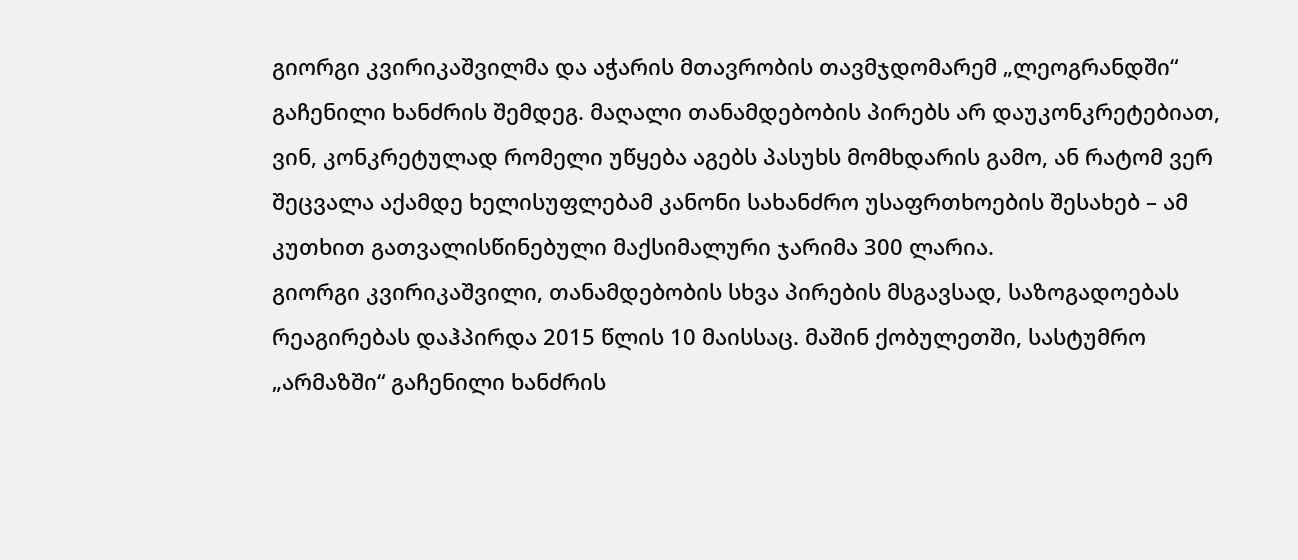გიორგი კვირიკაშვილმა და აჭარის მთავრობის თავმჯდომარემ „ლეოგრანდში“ გაჩენილი ხანძრის შემდეგ. მაღალი თანამდებობის პირებს არ დაუკონკრეტებიათ, ვინ, კონკრეტულად რომელი უწყება აგებს პასუხს მომხდარის გამო, ან რატომ ვერ შეცვალა აქამდე ხელისუფლებამ კანონი სახანძრო უსაფრთხოების შესახებ – ამ კუთხით გათვალისწინებული მაქსიმალური ჯარიმა 300 ლარია.
გიორგი კვირიკაშვილი, თანამდებობის სხვა პირების მსგავსად, საზოგადოებას რეაგირებას დაჰპირდა 2015 წლის 10 მაისსაც. მაშინ ქობულეთში, სასტუმრო „არმაზში“ გაჩენილი ხანძრის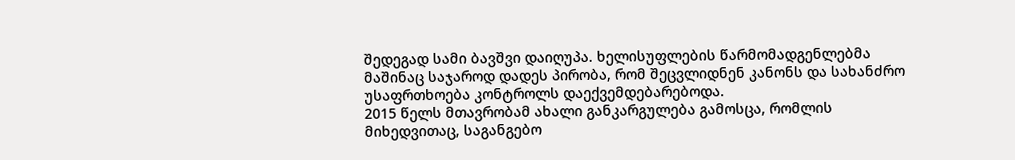შედეგად სამი ბავშვი დაიღუპა. ხელისუფლების წარმომადგენლებმა მაშინაც საჯაროდ დადეს პირობა, რომ შეცვლიდნენ კანონს და სახანძრო უსაფრთხოება კონტროლს დაექვემდებარებოდა.
2015 წელს მთავრობამ ახალი განკარგულება გამოსცა, რომლის მიხედვითაც, საგანგებო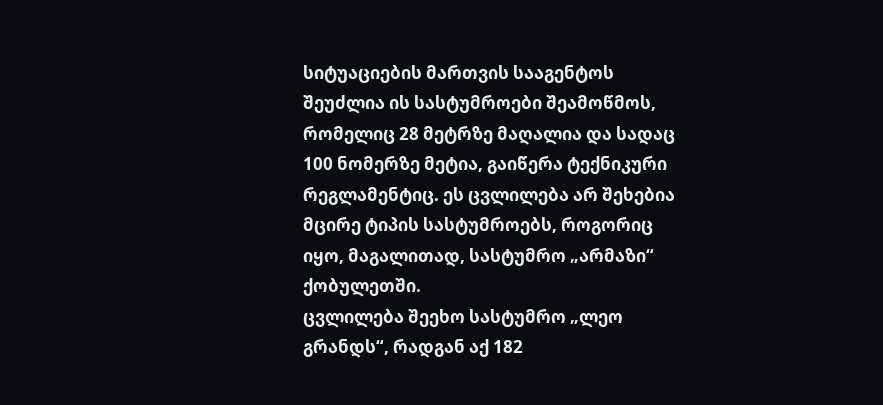სიტუაციების მართვის სააგენტოს შეუძლია ის სასტუმროები შეამოწმოს, რომელიც 28 მეტრზე მაღალია და სადაც 100 ნომერზე მეტია, გაიწერა ტექნიკური რეგლამენტიც. ეს ცვლილება არ შეხებია მცირე ტიპის სასტუმროებს, როგორიც იყო, მაგალითად, სასტუმრო „არმაზი“ ქობულეთში.
ცვლილება შეეხო სასტუმრო „ლეო გრანდს“, რადგან აქ 182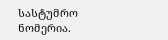სასტუმრო ნომერია.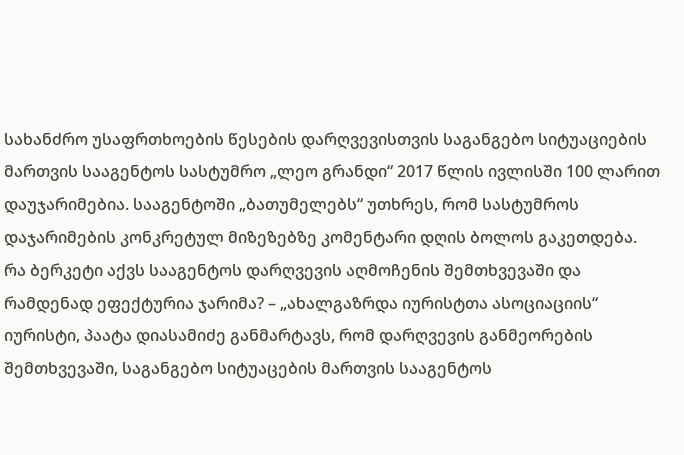სახანძრო უსაფრთხოების წესების დარღვევისთვის საგანგებო სიტუაციების მართვის სააგენტოს სასტუმრო „ლეო გრანდი“ 2017 წლის ივლისში 100 ლარით დაუჯარიმებია. სააგენტოში „ბათუმელებს“ უთხრეს, რომ სასტუმროს დაჯარიმების კონკრეტულ მიზეზებზე კომენტარი დღის ბოლოს გაკეთდება.
რა ბერკეტი აქვს სააგენტოს დარღვევის აღმოჩენის შემთხვევაში და რამდენად ეფექტურია ჯარიმა? – „ახალგაზრდა იურისტთა ასოციაციის“ იურისტი, პაატა დიასამიძე განმარტავს, რომ დარღვევის განმეორების შემთხვევაში, საგანგებო სიტუაცების მართვის სააგენტოს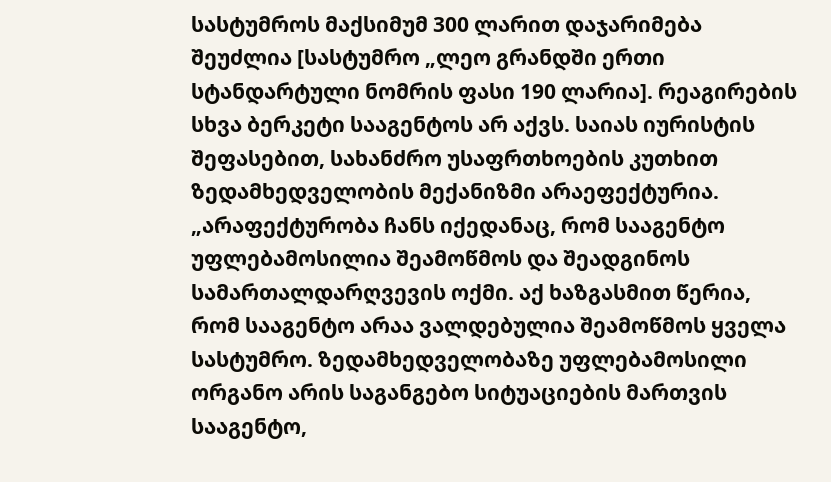სასტუმროს მაქსიმუმ 300 ლარით დაჯარიმება შეუძლია [სასტუმრო „ლეო გრანდში ერთი სტანდარტული ნომრის ფასი 190 ლარია]. რეაგირების სხვა ბერკეტი სააგენტოს არ აქვს. საიას იურისტის შეფასებით, სახანძრო უსაფრთხოების კუთხით ზედამხედველობის მექანიზმი არაეფექტურია.
„არაფექტურობა ჩანს იქედანაც, რომ სააგენტო უფლებამოსილია შეამოწმოს და შეადგინოს სამართალდარღვევის ოქმი. აქ ხაზგასმით წერია, რომ სააგენტო არაა ვალდებულია შეამოწმოს ყველა სასტუმრო. ზედამხედველობაზე უფლებამოსილი ორგანო არის საგანგებო სიტუაციების მართვის სააგენტო,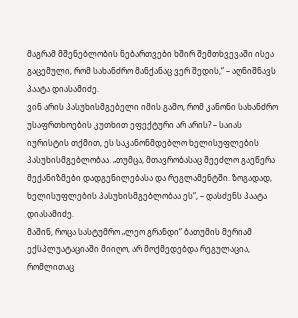მაგრამ მშენებლობის ნებართვები ხშირ შემთხვევაში ისეა გაცემული, რომ სახანძრო მანქანაც ვერ შედის,“ – აღნიშნავს პაატა დიასამიძე.
ვინ არის პასუხისმგებელი იმის გამო, რომ კანონი სახანძრო უსაფრთხოების კუთხით ეფექტური არ არის? – საიას იურისტის თქმით, ეს საკანონმდებლო ხელისუფლების პასუხისმგებლობაა. „თუმცა, მთავრობასაც შეეძლო გაეწერა მექანიზმები დადგენილებასა და რეგლამენტში. ზოგადად, ხელისუფლების პასუხისმგებლობაა ეს“, – დასძენს პაატა დიასამიძე.
მაშინ, როცა სასტუმრო „ლეო გრანდი“ ბათუმის მერიამ ექსპლუატაციაში მიიღო, არ მოქმედებდა რეგულაცია, რომლითაც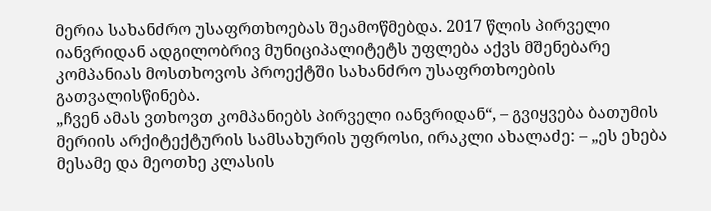მერია სახანძრო უსაფრთხოებას შეამოწმებდა. 2017 წლის პირველი იანვრიდან ადგილობრივ მუნიციპალიტეტს უფლება აქვს მშენებარე კომპანიას მოსთხოვოს პროექტში სახანძრო უსაფრთხოების გათვალისწინება.
„ჩვენ ამას ვთხოვთ კომპანიებს პირველი იანვრიდან“, – გვიყვება ბათუმის მერიის არქიტექტურის სამსახურის უფროსი, ირაკლი ახალაძე: – „ეს ეხება მესამე და მეოთხე კლასის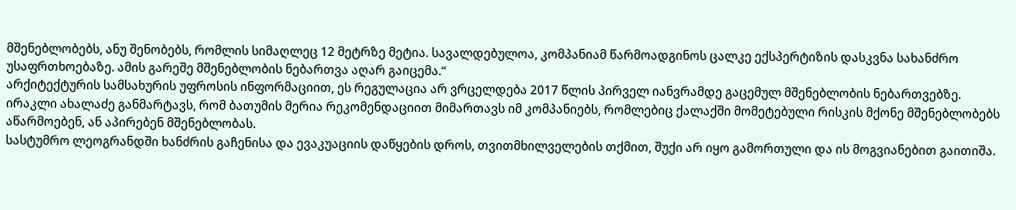მშენებლობებს, ანუ შენობებს, რომლის სიმაღლეც 12 მეტრზე მეტია. სავალდებულოა, კომპანიამ წარმოადგინოს ცალკე ექსპერტიზის დასკვნა სახანძრო უსაფრთხოებაზე. ამის გარეშე მშენებლობის ნებართვა აღარ გაიცემა.“
არქიტექტურის სამსახურის უფროსის ინფორმაციით, ეს რეგულაცია არ ვრცელდება 2017 წლის პირველ იანვრამდე გაცემულ მშენებლობის ნებართვებზე. ირაკლი ახალაძე განმარტავს, რომ ბათუმის მერია რეკომენდაციით მიმართავს იმ კომპანიებს, რომლებიც ქალაქში მომეტებული რისკის მქონე მშენებლობებს აწარმოებენ, ან აპირებენ მშენებლობას.
სასტუმრო ლეოგრანდში ხანძრის გაჩენისა და ევაკუაციის დაწყების დროს, თვითმხილველების თქმით, შუქი არ იყო გამორთული და ის მოგვიანებით გაითიშა.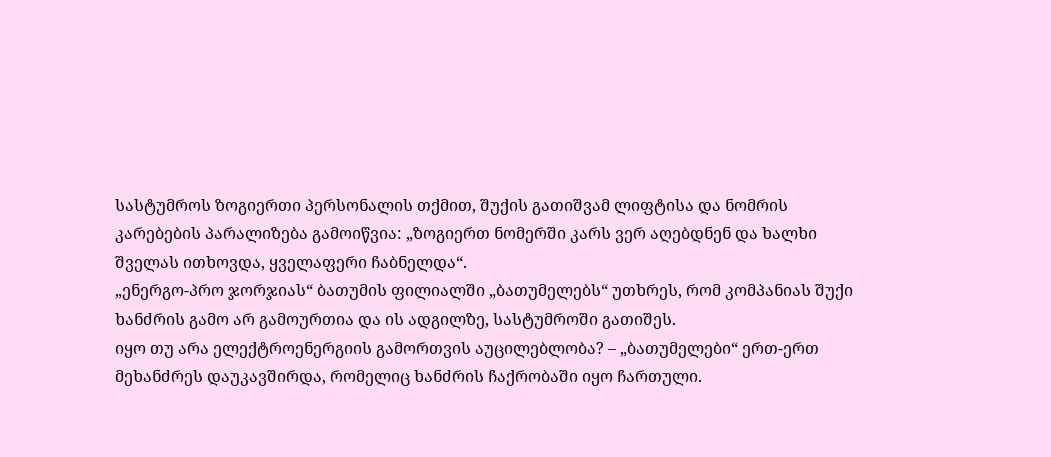სასტუმროს ზოგიერთი პერსონალის თქმით, შუქის გათიშვამ ლიფტისა და ნომრის კარებების პარალიზება გამოიწვია: „ზოგიერთ ნომერში კარს ვერ აღებდნენ და ხალხი შველას ითხოვდა, ყველაფერი ჩაბნელდა“.
„ენერგო-პრო ჯორჯიას“ ბათუმის ფილიალში „ბათუმელებს“ უთხრეს, რომ კომპანიას შუქი ხანძრის გამო არ გამოურთია და ის ადგილზე, სასტუმროში გათიშეს.
იყო თუ არა ელექტროენერგიის გამორთვის აუცილებლობა? – „ბათუმელები“ ერთ-ერთ მეხანძრეს დაუკავშირდა, რომელიც ხანძრის ჩაქრობაში იყო ჩართული.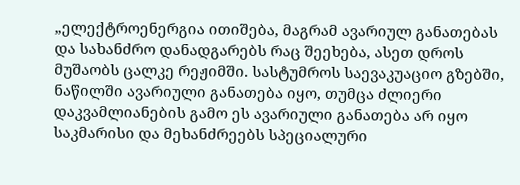„ელექტროენერგია ითიშება, მაგრამ ავარიულ განათებას და სახანძრო დანადგარებს რაც შეეხება, ასეთ დროს მუშაობს ცალკე რეჟიმში. სასტუმროს საევაკუაციო გზებში, ნაწილში ავარიული განათება იყო, თუმცა ძლიერი დაკვამლიანების გამო ეს ავარიული განათება არ იყო საკმარისი და მეხანძრეებს სპეციალური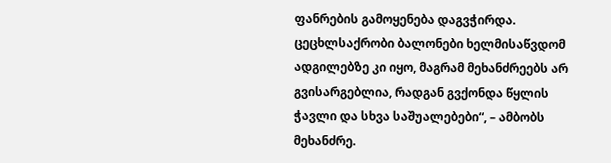ფანრების გამოყენება დაგვჭირდა. ცეცხლსაქრობი ბალონები ხელმისაწვდომ ადგილებზე კი იყო, მაგრამ მეხანძრეებს არ გვისარგებლია, რადგან გვქონდა წყლის ჭავლი და სხვა საშუალებები“, – ამბობს მეხანძრე.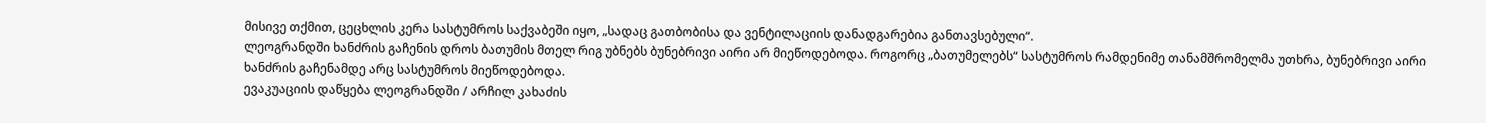მისივე თქმით, ცეცხლის კერა სასტუმროს საქვაბეში იყო, „სადაც გათბობისა და ვენტილაციის დანადგარებია განთავსებული“.
ლეოგრანდში ხანძრის გაჩენის დროს ბათუმის მთელ რიგ უბნებს ბუნებრივი აირი არ მიეწოდებოდა. როგორც „ბათუმელებს“ სასტუმროს რამდენიმე თანამშრომელმა უთხრა, ბუნებრივი აირი ხანძრის გაჩენამდე არც სასტუმროს მიეწოდებოდა.
ევაკუაციის დაწყება ლეოგრანდში / არჩილ კახაძის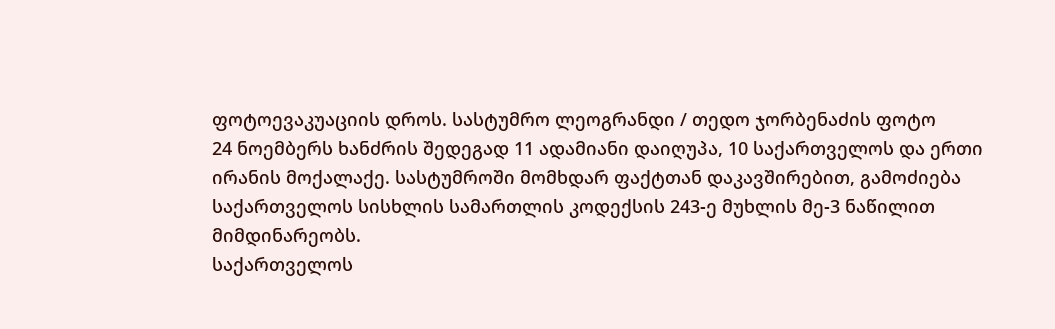ფოტოევაკუაციის დროს. სასტუმრო ლეოგრანდი / თედო ჯორბენაძის ფოტო
24 ნოემბერს ხანძრის შედეგად 11 ადამიანი დაიღუპა, 10 საქართველოს და ერთი ირანის მოქალაქე. სასტუმროში მომხდარ ფაქტთან დაკავშირებით, გამოძიება საქართველოს სისხლის სამართლის კოდექსის 243-ე მუხლის მე-3 ნაწილით მიმდინარეობს.
საქართველოს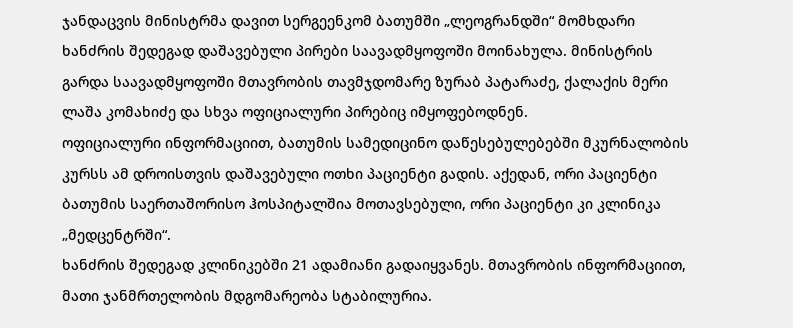ჯანდაცვის მინისტრმა დავით სერგეენკომ ბათუმში „ლეოგრანდში“ მომხდარი ხანძრის შედეგად დაშავებული პირები საავადმყოფოში მოინახულა. მინისტრის გარდა საავადმყოფოში მთავრობის თავმჯდომარე ზურაბ პატარაძე, ქალაქის მერი ლაშა კომახიძე და სხვა ოფიციალური პირებიც იმყოფებოდნენ.
ოფიციალური ინფორმაციით, ბათუმის სამედიცინო დაწესებულებებში მკურნალობის კურსს ამ დროისთვის დაშავებული ოთხი პაციენტი გადის. აქედან, ორი პაციენტი ბათუმის საერთაშორისო ჰოსპიტალშია მოთავსებული, ორი პაციენტი კი კლინიკა „მედცენტრში“.
ხანძრის შედეგად კლინიკებში 21 ადამიანი გადაიყვანეს. მთავრობის ინფორმაციით, მათი ჯანმრთელობის მდგომარეობა სტაბილურია.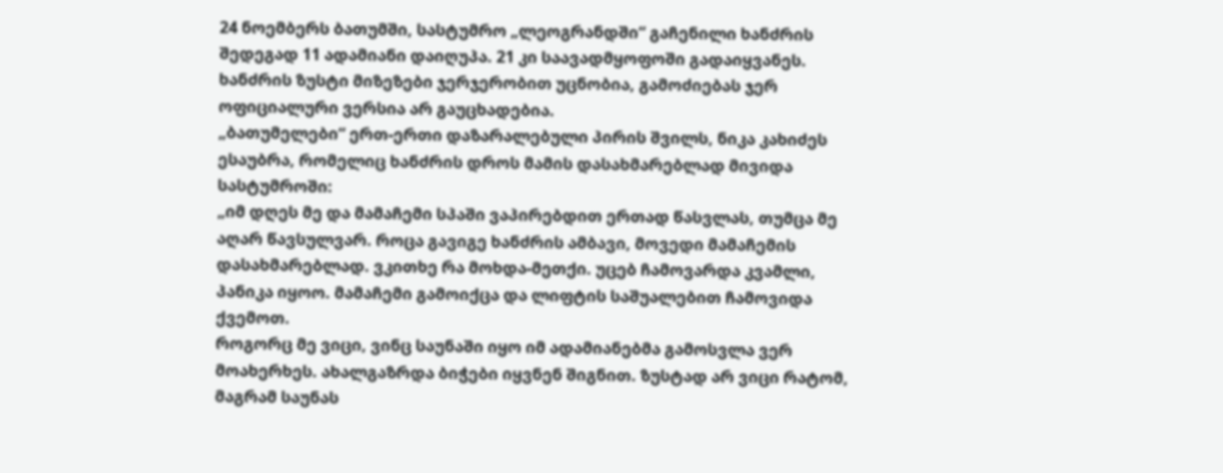24 ნოემბერს ბათუმში, სასტუმრო „ლეოგრანდში“ გაჩენილი ხანძრის შედეგად 11 ადამიანი დაიღუპა. 21 კი საავადმყოფოში გადაიყვანეს. ხანძრის ზუსტი მიზეზები ჯერჯერობით უცნობია, გამოძიებას ჯერ ოფიციალური ვერსია არ გაუცხადებია.
„ბათუმელები“ ერთ-ერთი დაზარალებული პირის შვილს, ნიკა კახიძეს ესაუბრა, რომელიც ხანძრის დროს მამის დასახმარებლად მივიდა სასტუმროში:
„იმ დღეს მე და მამაჩემი სპაში ვაპირებდით ერთად წასვლას, თუმცა მე აღარ წავსულვარ. როცა გავიგე ხანძრის ამბავი, მოვედი მამაჩემის დასახმარებლად. ვკითხე რა მოხდა-მეთქი. უცებ ჩამოვარდა კვამლი, პანიკა იყოო. მამაჩემი გამოიქცა და ლიფტის საშუალებით ჩამოვიდა ქვემოთ.
როგორც მე ვიცი, ვინც საუნაში იყო იმ ადამიანებმა გამოსვლა ვერ მოახერხეს. ახალგაზრდა ბიჭები იყვნენ შიგნით. ზუსტად არ ვიცი რატომ, მაგრამ საუნას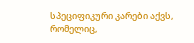სპეციფიკური კარები აქვს, რომელიც,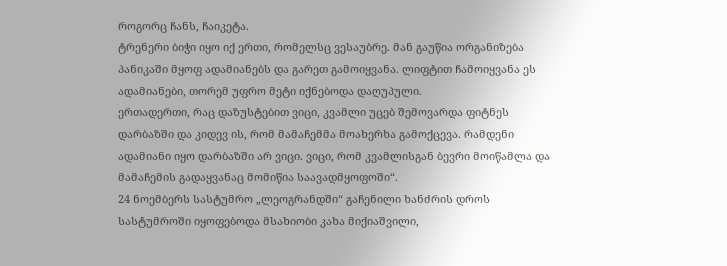როგორც ჩანს, ჩაიკეტა.
ტრენერი ბიჭი იყო იქ ერთი, რომელსც ვესაუბრე. მან გაუწია ორგანიზება პანიკაში მყოფ ადამიანებს და გარეთ გამოიყვანა. ლიფტით ჩამოიყვანა ეს ადამიანები, თორემ უფრო მეტი იქნებოდა დაღუპული.
ერთადერთი, რაც დაზუსტებით ვიცი, კვამლი უცებ შემოვარდა ფიტნეს დარბაზში და კიდევ ის, რომ მამაჩემმა მოახერხა გამოქცევა. რამდენი ადამიანი იყო დარბაზში არ ვიცი. ვიცი, რომ კვამლისგან ბევრი მოიწამლა და მამაჩემის გადაყვანაც მომიწია საავადმყოფოში“.
24 ნოემბერს სასტუმრო „ლეოგრანდში“ გაჩენილი ხანძრის დროს სასტუმროში იყოფებოდა მსახიობი კახა მიქიაშვილი,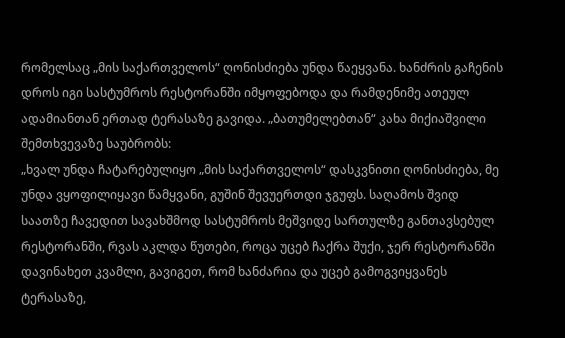რომელსაც „მის საქართველოს“ ღონისძიება უნდა წაეყვანა. ხანძრის გაჩენის დროს იგი სასტუმროს რესტორანში იმყოფებოდა და რამდენიმე ათეულ ადამიანთან ერთად ტერასაზე გავიდა. „ბათუმელებთან“ კახა მიქიაშვილი შემთხვევაზე საუბრობს:
„ხვალ უნდა ჩატარებულიყო „მის საქართველოს“ დასკვნითი ღონისძიება, მე უნდა ვყოფილიყავი წამყვანი, გუშინ შევუერთდი ჯგუფს. საღამოს შვიდ საათზე ჩავედით სავახშმოდ სასტუმროს მეშვიდე სართულზე განთავსებულ რესტორანში, რვას აკლდა წუთები, როცა უცებ ჩაქრა შუქი, ჯერ რესტორანში დავინახეთ კვამლი, გავიგეთ, რომ ხანძარია და უცებ გამოგვიყვანეს ტერასაზე,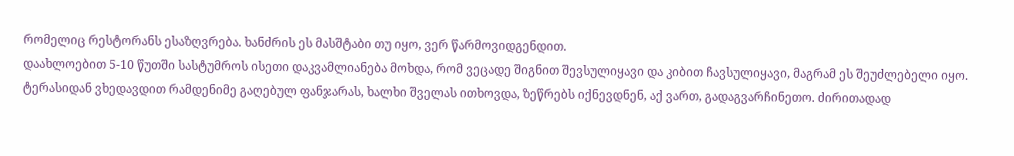რომელიც რესტორანს ესაზღვრება. ხანძრის ეს მასშტაბი თუ იყო, ვერ წარმოვიდგენდით.
დაახლოებით 5-10 წუთში სასტუმროს ისეთი დაკვამლიანება მოხდა, რომ ვეცადე შიგნით შევსულიყავი და კიბით ჩავსულიყავი, მაგრამ ეს შეუძლებელი იყო. ტერასიდან ვხედავდით რამდენიმე გაღებულ ფანჯარას, ხალხი შველას ითხოვდა, ზეწრებს იქნევდნენ, აქ ვართ, გადაგვარჩინეთო. ძირითადად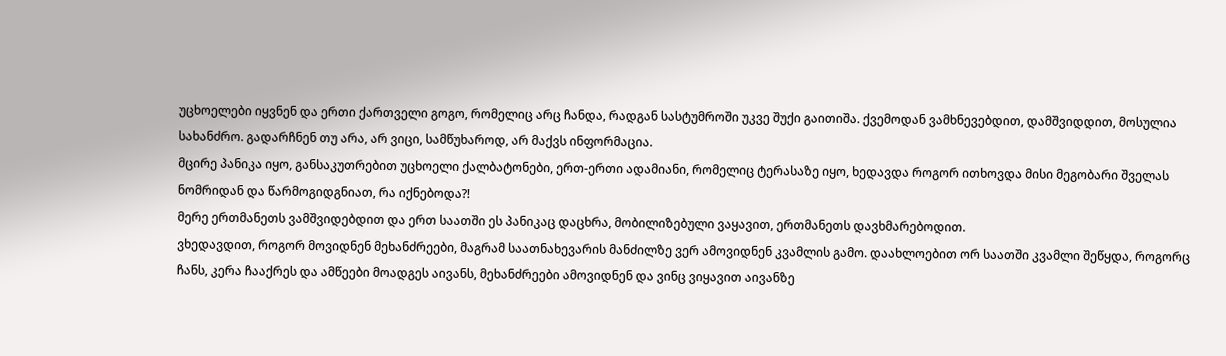უცხოელები იყვნენ და ერთი ქართველი გოგო, რომელიც არც ჩანდა, რადგან სასტუმროში უკვე შუქი გაითიშა. ქვემოდან ვამხნევებდით, დამშვიდდით, მოსულია სახანძრო. გადარჩნენ თუ არა, არ ვიცი, სამწუხაროდ, არ მაქვს ინფორმაცია.
მცირე პანიკა იყო, განსაკუთრებით უცხოელი ქალბატონები, ერთ-ერთი ადამიანი, რომელიც ტერასაზე იყო, ხედავდა როგორ ითხოვდა მისი მეგობარი შველას ნომრიდან და წარმოგიდგნიათ, რა იქნებოდა?!
მერე ერთმანეთს ვამშვიდებდით და ერთ საათში ეს პანიკაც დაცხრა, მობილიზებული ვაყავით, ერთმანეთს დავხმარებოდით.
ვხედავდით, როგორ მოვიდნენ მეხანძრეები, მაგრამ საათნახევარის მანძილზე ვერ ამოვიდნენ კვამლის გამო. დაახლოებით ორ საათში კვამლი შეწყდა, როგორც ჩანს, კერა ჩააქრეს და ამწეები მოადგეს აივანს, მეხანძრეები ამოვიდნენ და ვინც ვიყავით აივანზე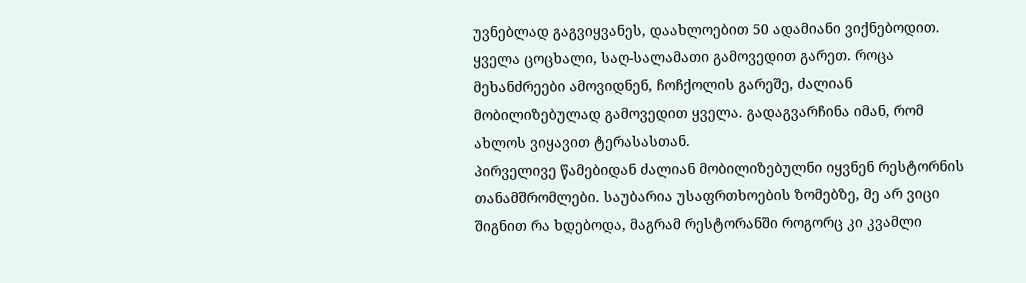უვნებლად გაგვიყვანეს, დაახლოებით 50 ადამიანი ვიქნებოდით. ყველა ცოცხალი, საღ-სალამათი გამოვედით გარეთ. როცა მეხანძრეები ამოვიდნენ, ჩოჩქოლის გარეშე, ძალიან მობილიზებულად გამოვედით ყველა. გადაგვარჩინა იმან, რომ ახლოს ვიყავით ტერასასთან.
პირველივე წამებიდან ძალიან მობილიზებულნი იყვნენ რესტორნის თანამშრომლები. საუბარია უსაფრთხოების ზომებზე, მე არ ვიცი შიგნით რა ხდებოდა, მაგრამ რესტორანში როგორც კი კვამლი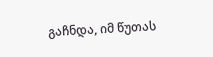გაჩნდა, იმ წუთას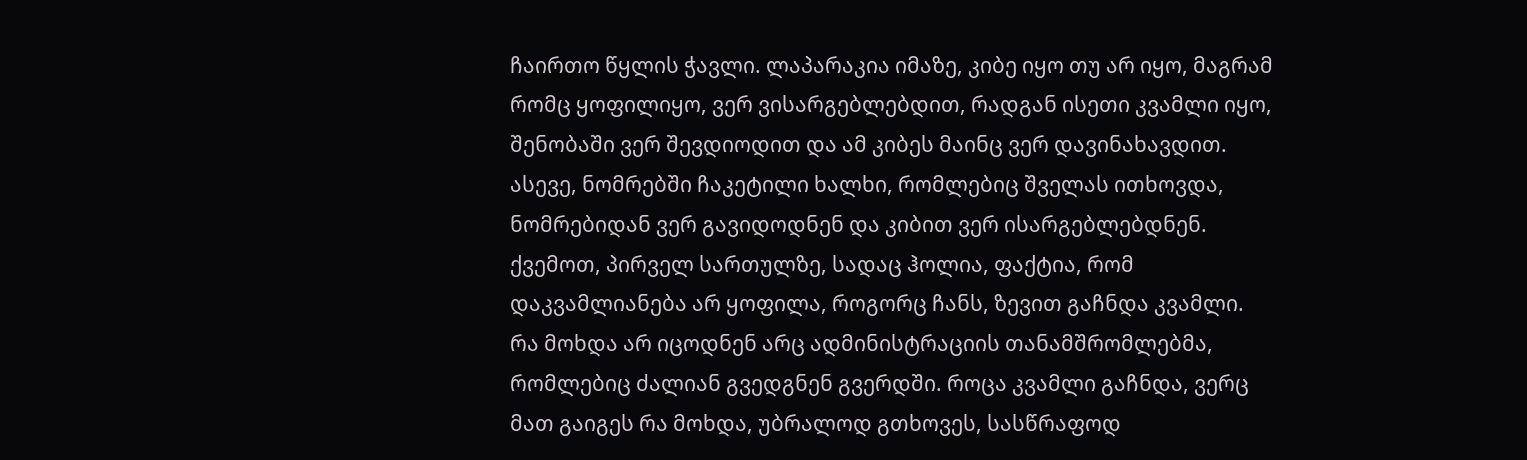ჩაირთო წყლის ჭავლი. ლაპარაკია იმაზე, კიბე იყო თუ არ იყო, მაგრამ რომც ყოფილიყო, ვერ ვისარგებლებდით, რადგან ისეთი კვამლი იყო, შენობაში ვერ შევდიოდით და ამ კიბეს მაინც ვერ დავინახავდით. ასევე, ნომრებში ჩაკეტილი ხალხი, რომლებიც შველას ითხოვდა, ნომრებიდან ვერ გავიდოდნენ და კიბით ვერ ისარგებლებდნენ. ქვემოთ, პირველ სართულზე, სადაც ჰოლია, ფაქტია, რომ დაკვამლიანება არ ყოფილა, როგორც ჩანს, ზევით გაჩნდა კვამლი.
რა მოხდა არ იცოდნენ არც ადმინისტრაციის თანამშრომლებმა, რომლებიც ძალიან გვედგნენ გვერდში. როცა კვამლი გაჩნდა, ვერც მათ გაიგეს რა მოხდა, უბრალოდ გთხოვეს, სასწრაფოდ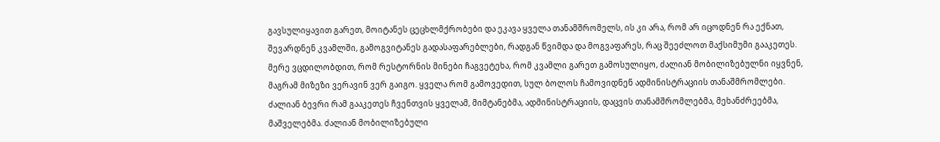გავსულიყავით გარეთ, მოიტანეს ცეცხლმქრობები და ეკავა ყველა თანამშრომელს, ის კი არა, რომ არ იცოდნენ რა ექნათ, შევარდნენ კვამლში, გამოგვიტანეს გადასაფარებლები, რადგან წვიმდა და მოგვაფარეს, რაც შეეძლოთ მაქსიმუმი გააკეთეს. მერე ვცდილობდით, რომ რესტორნის მინები ჩაგვეტეხა, რომ კვამლი გარეთ გამოსულიყო, ძალიან მობილიზებულნი იყვნენ, მაგრამ მიზეზი ვერავინ ვერ გაიგო. ყველა რომ გამოვედით, სულ ბოლოს ჩამოვიდნენ ადმინისტრაციის თანაშმრომლები.
ძალიან ბევრი რამ გააკეთეს ჩვენთვის ყველამ, მიმტანებმა, ადმინისტრაციის, დაცვის თანამშრომლებმა, მეხანძრეებმა, მაშველებმა. ძალიან მობილიზებული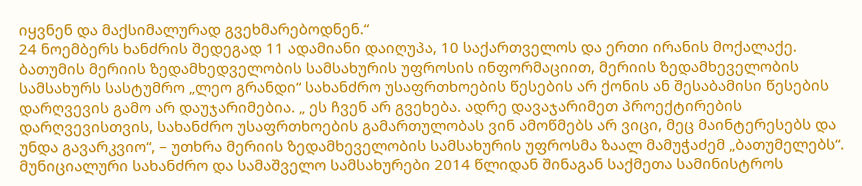იყვნენ და მაქსიმალურად გვეხმარებოდნენ.“
24 ნოემბერს ხანძრის შედეგად 11 ადამიანი დაიღუპა, 10 საქართველოს და ერთი ირანის მოქალაქე.
ბათუმის მერიის ზედამხედველობის სამსახურის უფროსის ინფორმაციით, მერიის ზედამხეველობის სამსახურს სასტუმრო „ლეო გრანდი“ სახანძრო უსაფრთხოების წესების არ ქონის ან შესაბამისი წესების დარღვევის გამო არ დაუჯარიმებია. „ ეს ჩვენ არ გვეხება. ადრე დავაჯარიმეთ პროექტირების დარღვევისთვის, სახანძრო უსაფრთხოების გამართულობას ვინ ამოწმებს არ ვიცი, მეც მაინტერესებს და უნდა გავარკვიო“, – უთხრა მერიის ზედამხეველობის სამსახურის უფროსმა ზაალ მამუჭაძემ „ბათუმელებს“.
მუნიციალური სახანძრო და სამაშველო სამსახურები 2014 წლიდან შინაგან საქმეთა სამინისტროს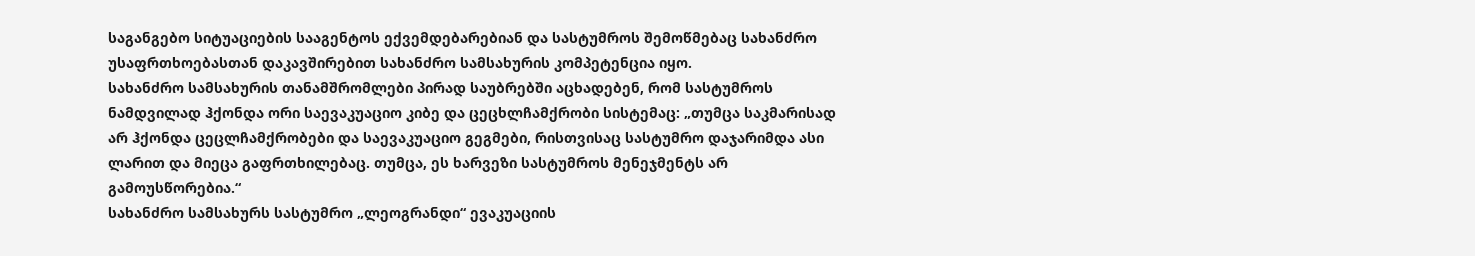საგანგებო სიტუაციების სააგენტოს ექვემდებარებიან და სასტუმროს შემოწმებაც სახანძრო უსაფრთხოებასთან დაკავშირებით სახანძრო სამსახურის კომპეტენცია იყო.
სახანძრო სამსახურის თანამშრომლები პირად საუბრებში აცხადებენ, რომ სასტუმროს ნამდვილად ჰქონდა ორი საევაკუაციო კიბე და ცეცხლჩამქრობი სისტემაც: „თუმცა საკმარისად არ ჰქონდა ცეცლჩამქრობები და საევაკუაციო გეგმები, რისთვისაც სასტუმრო დაჯარიმდა ასი ლარით და მიეცა გაფრთხილებაც. თუმცა, ეს ხარვეზი სასტუმროს მენეჯმენტს არ გამოუსწორებია.“
სახანძრო სამსახურს სასტუმრო „ლეოგრანდი“ ევაკუაციის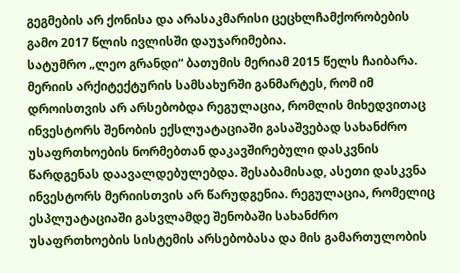გეგმების არ ქონისა და არასაკმარისი ცეცხლჩამქორობების გამო 2017 წლის ივლისში დაუჯარიმებია.
სატუმრო „ლეო გრანდი“ ბათუმის მერიამ 2015 წელს ჩაიბარა. მერიის არქიტექტურის სამსახურში განმარტეს, რომ იმ დროისთვის არ არსებობდა რეგულაცია, რომლის მიხედვითაც ინვესტორს შენობის ექსლუატაციაში გასაშვებად სახანძრო უსაფრთხოების ნორმებთან დაკავშირებული დასკვნის წარდგენას დაავალდებულებდა. შესაბამისად, ასეთი დასკვნა ინვესტორს მერიისთვის არ წარუდგენია. რეგულაცია, რომელიც ესპლუატაციაში გასვლამდე შენობაში სახანძრო უსაფრთხოების სისტემის არსებობასა და მის გამართულობის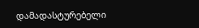დამადასტურებელი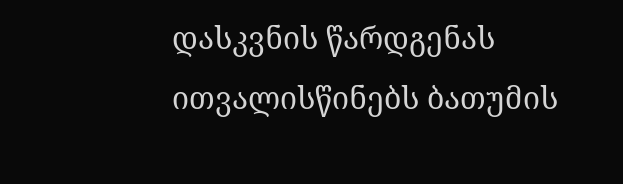დასკვნის წარდგენას ითვალისწინებს ბათუმის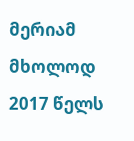მერიამ მხოლოდ 2017 წელს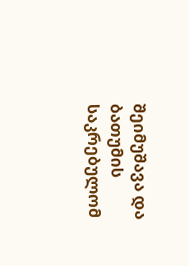შეიმუშავა და ბათუმის საკრებულომ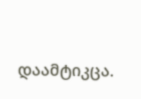დაამტიკცა.